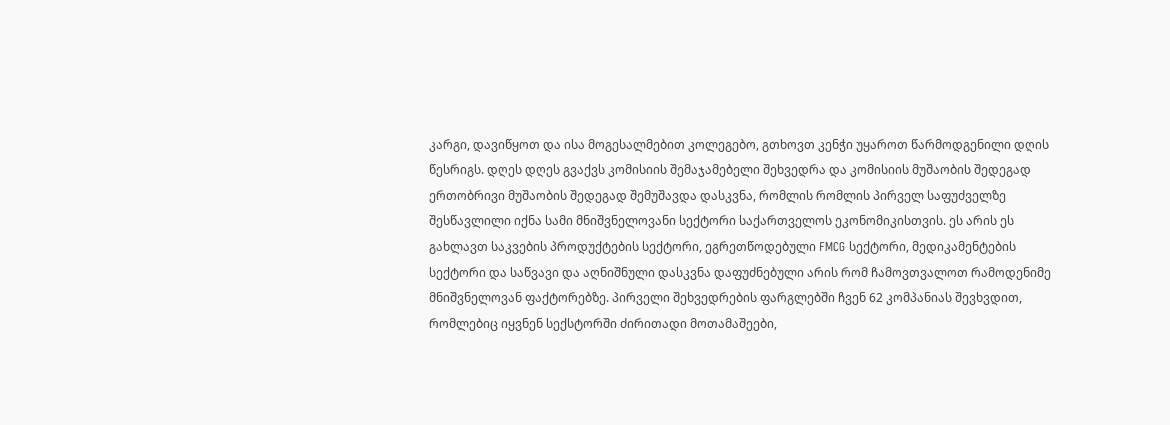კარგი, დავიწყოთ და ისა მოგესალმებით კოლეგებო, გთხოვთ კენჭი უყაროთ წარმოდგენილი დღის წესრიგს. დღეს დღეს გვაქვს კომისიის შემაჯამებელი შეხვედრა და კომისიის მუშაობის შედეგად ერთობრივი მუშაობის შედეგად შემუშავდა დასკვნა, რომლის რომლის პირველ საფუძველზე შესწავლილი იქნა სამი მნიშვნელოვანი სექტორი საქართველოს ეკონომიკისთვის. ეს არის ეს გახლავთ საკვების პროდუქტების სექტორი, ეგრეთწოდებული FMCG სექტორი, მედიკამენტების სექტორი და საწვავი და აღნიშნული დასკვნა დაფუძნებული არის რომ ჩამოვთვალოთ რამოდენიმე მნიშვნელოვან ფაქტორებზე. პირველი შეხვედრების ფარგლებში ჩვენ 62 კომპანიას შევხვდით, რომლებიც იყვნენ სექსტორში ძირითადი მოთამაშეები,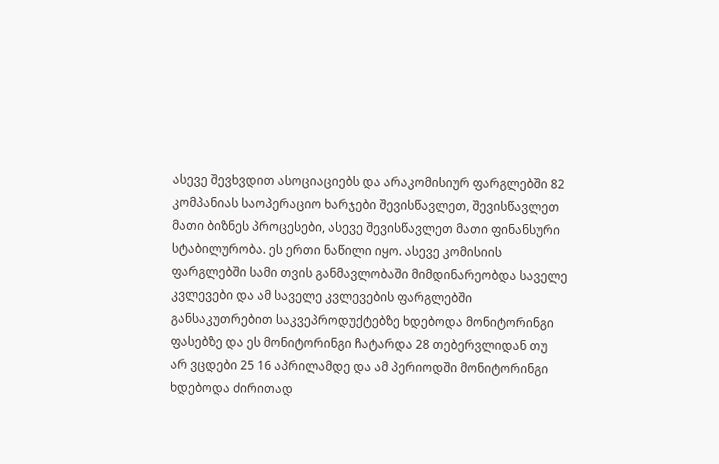ასევე შევხვდით ასოციაციებს და არაკომისიურ ფარგლებში 82 კომპანიას საოპერაციო ხარჯები შევისწავლეთ, შევისწავლეთ მათი ბიზნეს პროცესები, ასევე შევისწავლეთ მათი ფინანსური სტაბილურობა. ეს ერთი ნაწილი იყო. ასევე კომისიის ფარგლებში სამი თვის განმავლობაში მიმდინარეობდა საველე კვლევები და ამ საველე კვლევების ფარგლებში განსაკუთრებით საკვეპროდუქტებზე ხდებოდა მონიტორინგი ფასებზე და ეს მონიტორინგი ჩატარდა 28 თებერვლიდან თუ არ ვცდები 25 16 აპრილამდე და ამ პერიოდში მონიტორინგი ხდებოდა ძირითად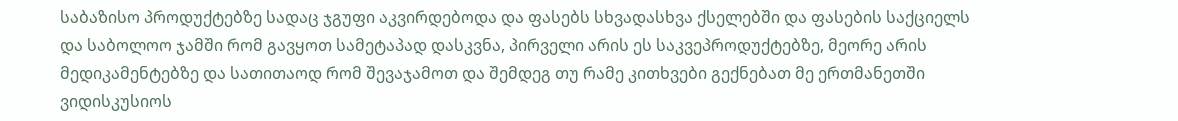საბაზისო პროდუქტებზე სადაც ჯგუფი აკვირდებოდა და ფასებს სხვადასხვა ქსელებში და ფასების საქციელს და საბოლოო ჯამში რომ გავყოთ სამეტაპად დასკვნა, პირველი არის ეს საკვეპროდუქტებზე, მეორე არის მედიკამენტებზე და სათითაოდ რომ შევაჯამოთ და შემდეგ თუ რამე კითხვები გექნებათ მე ერთმანეთში ვიდისკუსიოს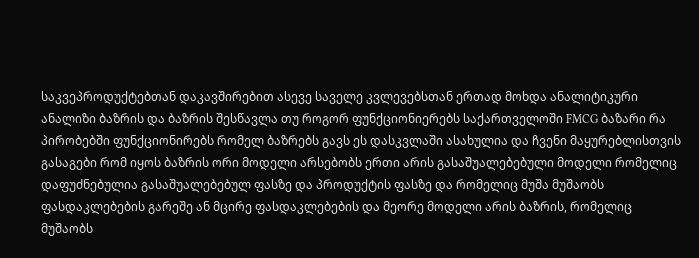საკვეპროდუქტებთან დაკავშირებით ასევე საველე კვლევებსთან ერთად მოხდა ანალიტიკური ანალიზი ბაზრის და ბაზრის შესწავლა თუ როგორ ფუნქციონიერებს საქართველოში FMCG ბაზარი რა პირობებში ფუნქციონირებს რომელ ბაზრებს გავს ეს დასკვლაში ასახულია და ჩვენი მაყურებლისთვის გასაგები რომ იყოს ბაზრის ორი მოდელი არსებობს ერთი არის გასაშუალებებული მოდელი რომელიც დაფუძნებულია გასაშუალებებულ ფასზე და პროდუქტის ფასზე და რომელიც მუშა მუშაობს ფასდაკლებების გარეშე ან მცირე ფასდაკლებების და მეორე მოდელი არის ბაზრის, რომელიც მუშაობს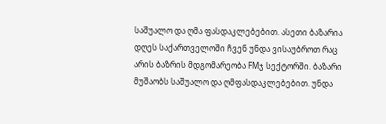საშუალო და ღმა ფასდაკლებებით. ასეთი ბაზარია დღეს საქართველოში ჩვენ უნდა ვისაუბროთ რაც არის ბაზრის მდგომარეობა FMჯ სექტორში. ბაზარი მუშაობს საშუალო და ღმფასდაკლებებით. უნდა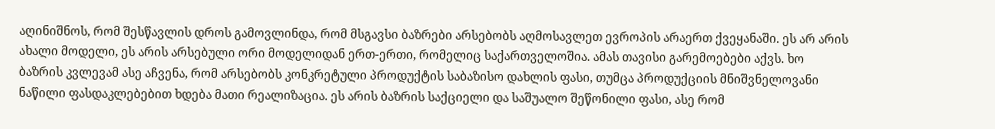აღინიშნოს, რომ შესწავლის დროს გამოვლინდა, რომ მსგავსი ბაზრები არსებობს აღმოსავლეთ ევროპის არაერთ ქვეყანაში. ეს არ არის ახალი მოდელი, ეს არის არსებული ორი მოდელიდან ერთ-ერთი, რომელიც საქართველოშია. ამას თავისი გარემოებები აქვს. ხო ბაზრის კვლევამ ასე აჩვენა, რომ არსებობს კონკრეტული პროდუქტის საბაზისო დახლის ფასი, თუმცა პროდუქციის მნიშვნელოვანი ნაწილი ფასდაკლებებით ხდება მათი რეალიზაცია. ეს არის ბაზრის საქციელი და საშუალო შეწონილი ფასი, ასე რომ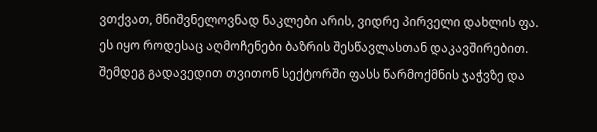ვთქვათ, მნიშვნელოვნად ნაკლები არის, ვიდრე პირველი დახლის ფა. ეს იყო როდესაც აღმოჩენები ბაზრის შესწავლასთან დაკავშირებით. შემდეგ გადავედით თვითონ სექტორში ფასს წარმოქმნის ჯაჭვზე და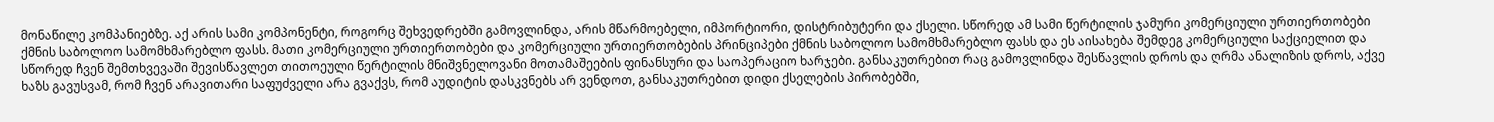მონაწილე კომპანიებზე. აქ არის სამი კომპონენტი, როგორც შეხვედრებში გამოვლინდა, არის მწარმოებელი, იმპორტიორი, დისტრიბუტერი და ქსელი. სწორედ ამ სამი წერტილის ჯამური კომერციული ურთიერთობები ქმნის საბოლოო სამომხმარებლო ფასს. მათი კომერციული ურთიერთობები და კომერციული ურთიერთობების პრინციპები ქმნის საბოლოო სამომხმარებლო ფასს და ეს აისახება შემდეგ კომერციული საქციელით და სწორედ ჩვენ შემთხვევაში შევისწავლეთ თითოეული წერტილის მნიშვნელოვანი მოთამაშეების ფინანსური და საოპერაციო ხარჯები. განსაკუთრებით რაც გამოვლინდა შესწავლის დროს და ღრმა ანალიზის დროს, აქვე ხაზს გავუსვამ, რომ ჩვენ არავითარი საფუძველი არა გვაქვს, რომ აუდიტის დასკვნებს არ ვენდოთ, განსაკუთრებით დიდი ქსელების პირობებში,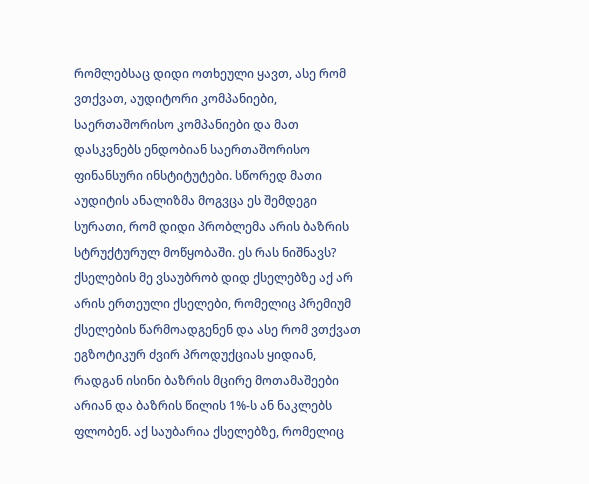რომლებსაც დიდი ოთხეული ყავთ, ასე რომ ვთქვათ, აუდიტორი კომპანიები, საერთაშორისო კომპანიები და მათ დასკვნებს ენდობიან საერთაშორისო ფინანსური ინსტიტუტები. სწორედ მათი აუდიტის ანალიზმა მოგვცა ეს შემდეგი სურათი, რომ დიდი პრობლემა არის ბაზრის სტრუქტურულ მოწყობაში. ეს რას ნიშნავს? ქსელების მე ვსაუბრობ დიდ ქსელებზე აქ არ არის ერთეული ქსელები, რომელიც პრემიუმ ქსელების წარმოადგენენ და ასე რომ ვთქვათ ეგზოტიკურ ძვირ პროდუქციას ყიდიან, რადგან ისინი ბაზრის მცირე მოთამაშეები არიან და ბაზრის წილის 1%-ს ან ნაკლებს ფლობენ. აქ საუბარია ქსელებზე, რომელიც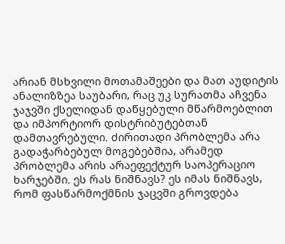არიან მსხვილი მოთამაშეები და მათ აუდიტის ანალიზზეა საუბარი, რაც უკ სურათმა აჩვენა ჯაჯვში ქსელიდან დაწყებული მწარმოებლით და იმპორტიორ დისტრიბუტებთან დამთავრებული. ძირითადი პრობლემა არა გადაჭარბებულ მოგებებშია, არამედ პრობლემა არის არაეფექტურ საოპერაციო ხარჯებში. ეს რას ნიშნავს? ეს იმას ნიშნავს, რომ ფასწარმოქმნის ჯაცვში გროვდება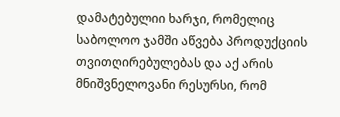დამატებულიი ხარჯი, რომელიც საბოლოო ჯამში აწვება პროდუქციის თვითღირებულებას და აქ არის მნიშვნელოვანი რესურსი, რომ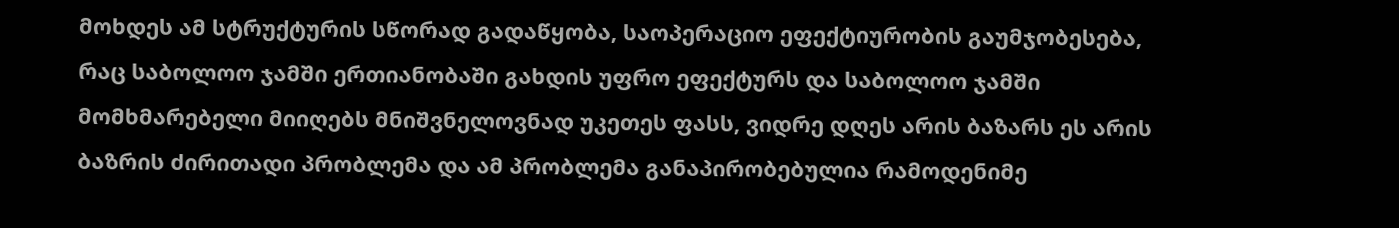მოხდეს ამ სტრუქტურის სწორად გადაწყობა, საოპერაციო ეფექტიურობის გაუმჯობესება, რაც საბოლოო ჯამში ერთიანობაში გახდის უფრო ეფექტურს და საბოლოო ჯამში მომხმარებელი მიიღებს მნიშვნელოვნად უკეთეს ფასს, ვიდრე დღეს არის ბაზარს ეს არის ბაზრის ძირითადი პრობლემა და ამ პრობლემა განაპირობებულია რამოდენიმე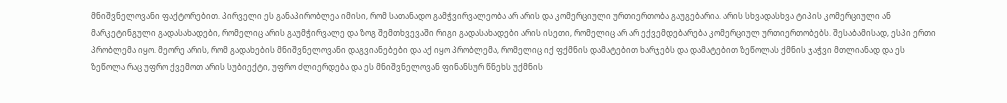მნიშვნელოვანი ფაქტორებით. პირველი ეს განაპირობლეა იმისი, რომ სათანადო გამჭვირვალეობა არ არის და კომერციული ურთიერთობა გაუგებარია. არის სხვადასხვა ტიპის კომერციული ან მარკეტინგული გადასახადები, რომელიც არის გაუმჭირვალე და ზოგ შემთხვევაში რიგი გადასახადები არის ისეთი, რომელიც არ არ ექვემდებარება კომერციულ ურთიერთობებს. შესაბამისად, ესპი ერთი პრობლემა იყო. მეორე არის, რომ გადახების მნიშვნელოვანი დაგვიანებები და აქ იყო პრობლემა, რომელიც იქ ფქმნის დამატებით ხარჯებს და დამატებით ზეწოლას ქმნის ჯაჭვი მთლიანად და ეს ზეწოლა რაც უფრო ქვემოთ არის სუბიექტი, უფრო ძლიერდება და ეს მნიშვნელოვან ფინანსურ წნეხს უქმნის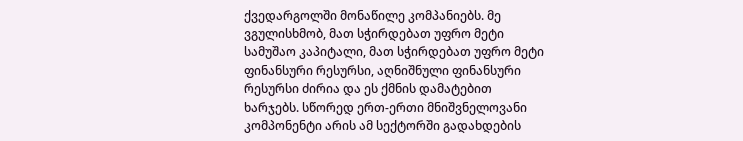ქვედარგოლში მონაწილე კომპანიებს. მე ვგულისხმობ, მათ სჭირდებათ უფრო მეტი სამუშაო კაპიტალი, მათ სჭირდებათ უფრო მეტი ფინანსური რესურსი, აღნიშნული ფინანსური რესურსი ძირია და ეს ქმნის დამატებით ხარჯებს. სწორედ ერთ-ერთი მნიშვნელოვანი კომპონენტი არის ამ სექტორში გადახდების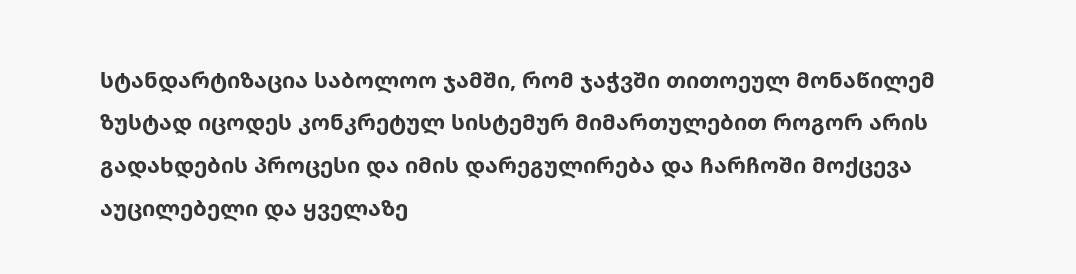სტანდარტიზაცია საბოლოო ჯამში, რომ ჯაჭვში თითოეულ მონაწილემ ზუსტად იცოდეს კონკრეტულ სისტემურ მიმართულებით როგორ არის გადახდების პროცესი და იმის დარეგულირება და ჩარჩოში მოქცევა აუცილებელი და ყველაზე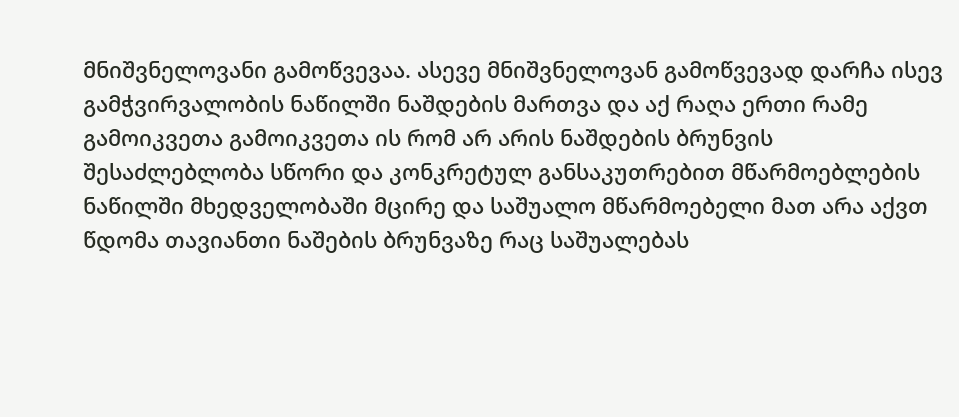მნიშვნელოვანი გამოწვევაა. ასევე მნიშვნელოვან გამოწვევად დარჩა ისევ გამჭვირვალობის ნაწილში ნაშდების მართვა და აქ რაღა ერთი რამე გამოიკვეთა გამოიკვეთა ის რომ არ არის ნაშდების ბრუნვის შესაძლებლობა სწორი და კონკრეტულ განსაკუთრებით მწარმოებლების ნაწილში მხედველობაში მცირე და საშუალო მწარმოებელი მათ არა აქვთ წდომა თავიანთი ნაშების ბრუნვაზე რაც საშუალებას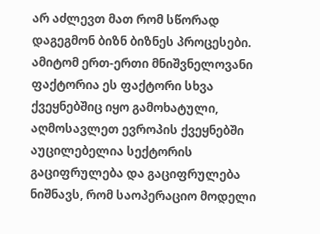არ აძლევთ მათ რომ სწორად დაგეგმონ ბიზნ ბიზნეს პროცესები. ამიტომ ერთ-ერთი მნიშვნელოვანი ფაქტორია ეს ფაქტორი სხვა ქვეყნებშიც იყო გამოხატული, აღმოსავლეთ ევროპის ქვეყნებში აუცილებელია სექტორის გაციფრულება და გაციფრულება ნიშნავს, რომ საოპერაციო მოდელი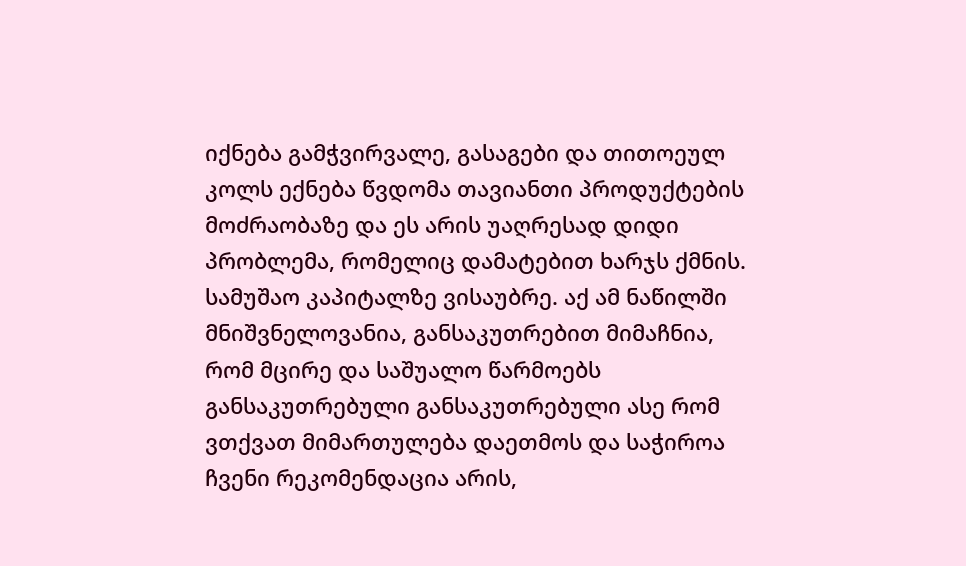იქნება გამჭვირვალე, გასაგები და თითოეულ კოლს ექნება წვდომა თავიანთი პროდუქტების მოძრაობაზე და ეს არის უაღრესად დიდი პრობლემა, რომელიც დამატებით ხარჯს ქმნის. სამუშაო კაპიტალზე ვისაუბრე. აქ ამ ნაწილში მნიშვნელოვანია, განსაკუთრებით მიმაჩნია, რომ მცირე და საშუალო წარმოებს განსაკუთრებული განსაკუთრებული ასე რომ ვთქვათ მიმართულება დაეთმოს და საჭიროა ჩვენი რეკომენდაცია არის,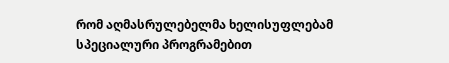რომ აღმასრულებელმა ხელისუფლებამ სპეციალური პროგრამებით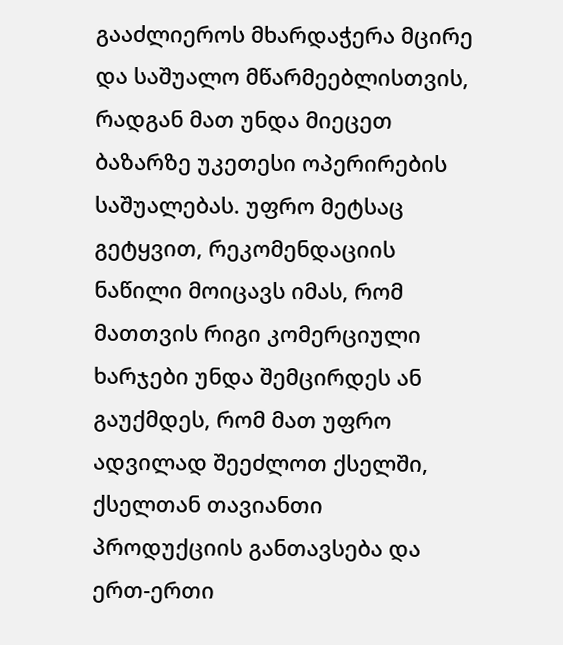გააძლიეროს მხარდაჭერა მცირე და საშუალო მწარმეებლისთვის, რადგან მათ უნდა მიეცეთ ბაზარზე უკეთესი ოპერირების საშუალებას. უფრო მეტსაც გეტყვით, რეკომენდაციის ნაწილი მოიცავს იმას, რომ მათთვის რიგი კომერციული ხარჯები უნდა შემცირდეს ან გაუქმდეს, რომ მათ უფრო ადვილად შეეძლოთ ქსელში, ქსელთან თავიანთი პროდუქციის განთავსება და ერთ-ერთი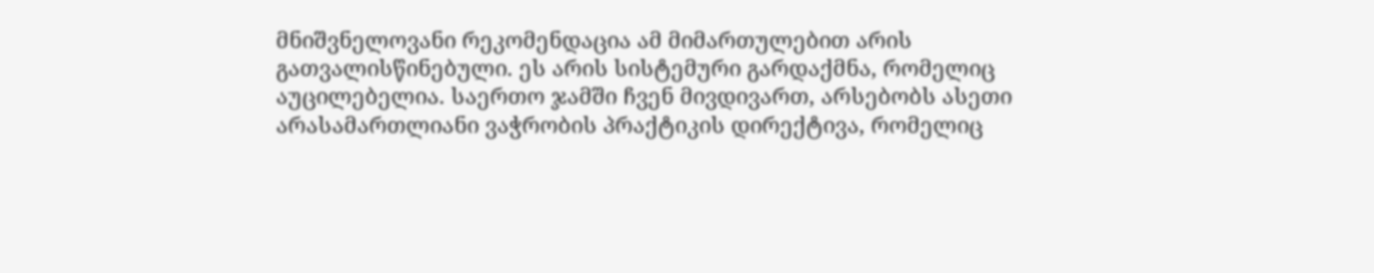მნიშვნელოვანი რეკომენდაცია ამ მიმართულებით არის გათვალისწინებული. ეს არის სისტემური გარდაქმნა, რომელიც აუცილებელია. საერთო ჯამში ჩვენ მივდივართ, არსებობს ასეთი არასამართლიანი ვაჭრობის პრაქტიკის დირექტივა, რომელიც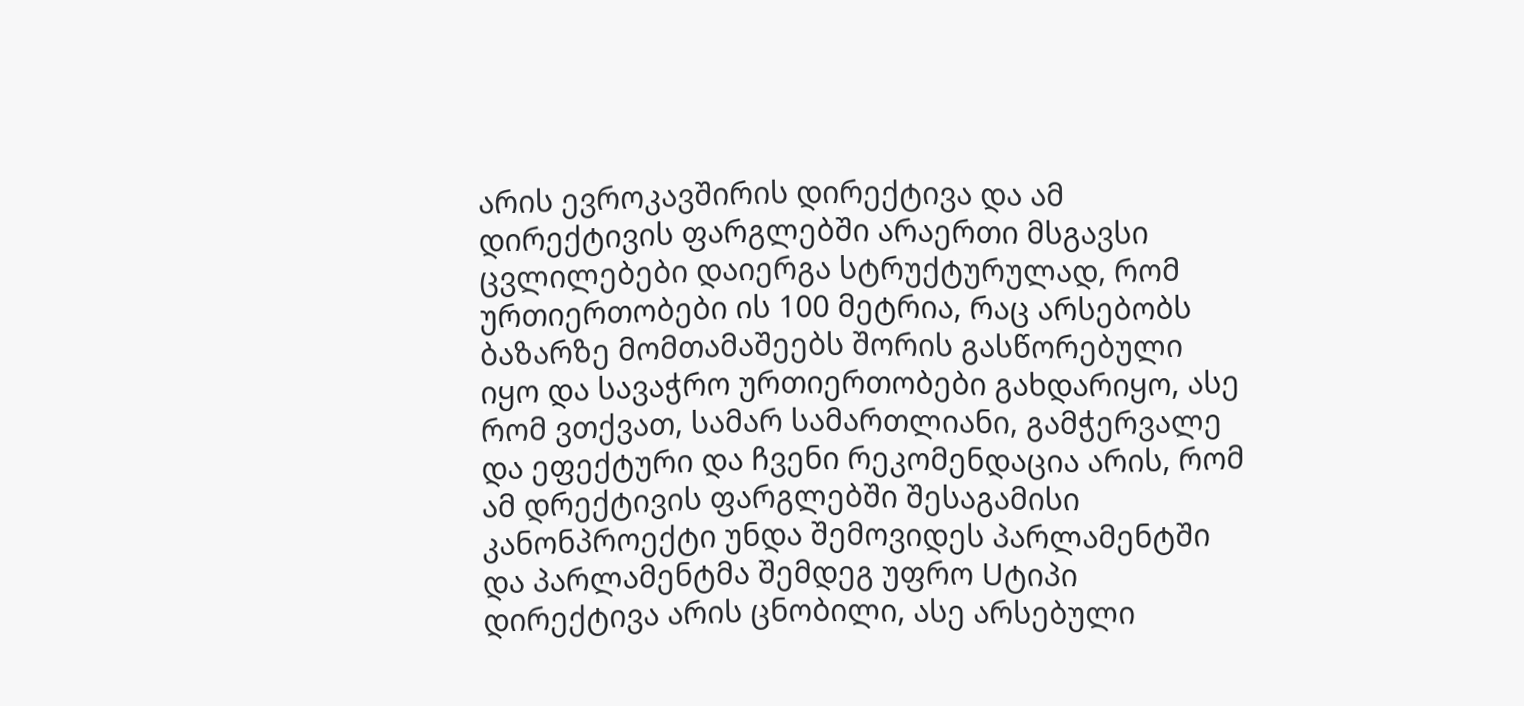არის ევროკავშირის დირექტივა და ამ დირექტივის ფარგლებში არაერთი მსგავსი ცვლილებები დაიერგა სტრუქტურულად, რომ ურთიერთობები ის 100 მეტრია, რაც არსებობს ბაზარზე მომთამაშეებს შორის გასწორებული იყო და სავაჭრო ურთიერთობები გახდარიყო, ასე რომ ვთქვათ, სამარ სამართლიანი, გამჭერვალე და ეფექტური და ჩვენი რეკომენდაცია არის, რომ ამ დრექტივის ფარგლებში შესაგამისი კანონპროექტი უნდა შემოვიდეს პარლამენტში და პარლამენტმა შემდეგ უფრო Uტიპი დირექტივა არის ცნობილი, ასე არსებული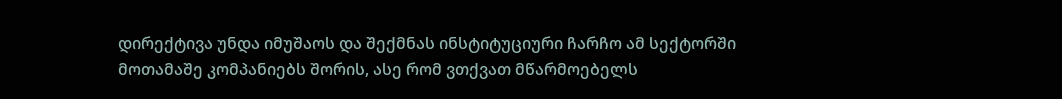დირექტივა უნდა იმუშაოს და შექმნას ინსტიტუციური ჩარჩო ამ სექტორში მოთამაშე კომპანიებს შორის, ასე რომ ვთქვათ მწარმოებელს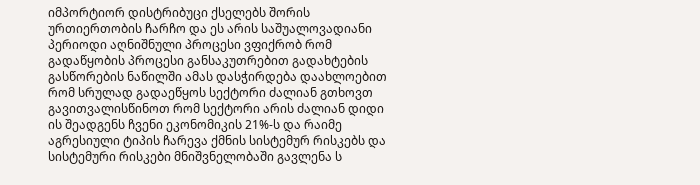იმპორტიორ დისტრიბუცი ქსელებს შორის ურთიერთობის ჩარჩო და ეს არის საშუალოვადიანი პერიოდი აღნიშნული პროცესი ვფიქრობ რომ გადაწყობის პროცესი განსაკუთრებით გადახტების გასწორების ნაწილში ამას დასჭირდება დაახლოებით რომ სრულად გადაეწყოს სექტორი ძალიან გთხოვთ გავითვალისწინოთ რომ სექტორი არის ძალიან დიდი ის შეადგენს ჩვენი ეკონომიკის 21%-ს და რაიმე აგრესიული ტიპის ჩარევა ქმნის სისტემურ რისკებს და სისტემური რისკები მნიშვნელობაში გავლენა ს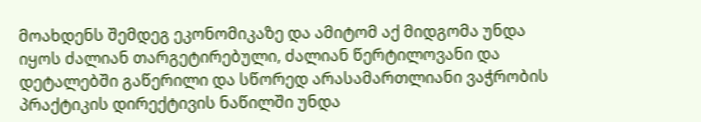მოახდენს შემდეგ ეკონომიკაზე და ამიტომ აქ მიდგომა უნდა იყოს ძალიან თარგეტირებული, ძალიან წერტილოვანი და დეტალებში გაწერილი და სწორედ არასამართლიანი ვაჭრობის პრაქტიკის დირექტივის ნაწილში უნდა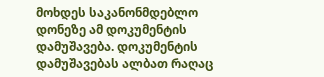მოხდეს საკანონმდებლო დონეზე ამ დოკუმენტის დამუშავება. დოკუმენტის დამუშავებას ალბათ რაღაც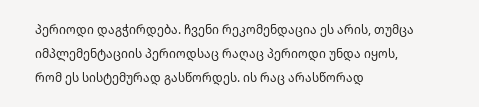პერიოდი დაგჭირდება. ჩვენი რეკომენდაცია ეს არის, თუმცა იმპლემენტაციის პერიოდსაც რაღაც პერიოდი უნდა იყოს, რომ ეს სისტემურად გასწორდეს. ის რაც არასწორად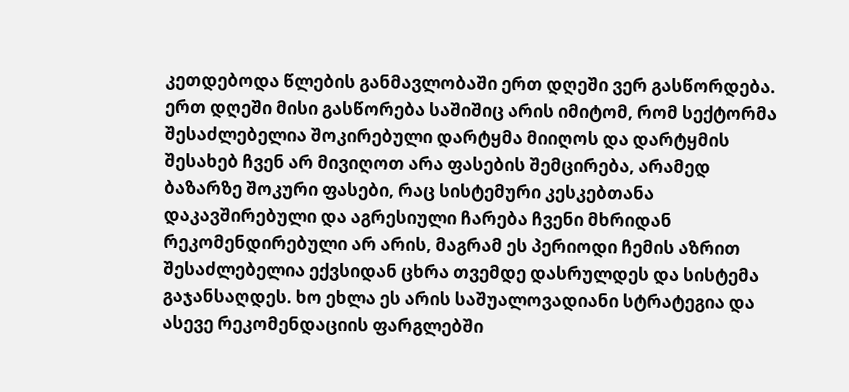კეთდებოდა წლების განმავლობაში ერთ დღეში ვერ გასწორდება. ერთ დღეში მისი გასწორება საშიშიც არის იმიტომ, რომ სექტორმა შესაძლებელია შოკირებული დარტყმა მიიღოს და დარტყმის შესახებ ჩვენ არ მივიღოთ არა ფასების შემცირება, არამედ ბაზარზე შოკური ფასები, რაც სისტემური კესკებთანა დაკავშირებული და აგრესიული ჩარება ჩვენი მხრიდან რეკომენდირებული არ არის, მაგრამ ეს პერიოდი ჩემის აზრით შესაძლებელია ექვსიდან ცხრა თვემდე დასრულდეს და სისტემა გაჯანსაღდეს. ხო ეხლა ეს არის საშუალოვადიანი სტრატეგია და ასევე რეკომენდაციის ფარგლებში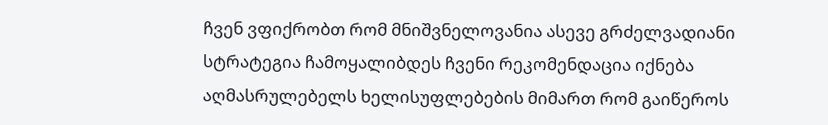ჩვენ ვფიქრობთ რომ მნიშვნელოვანია ასევე გრძელვადიანი სტრატეგია ჩამოყალიბდეს ჩვენი რეკომენდაცია იქნება აღმასრულებელს ხელისუფლებების მიმართ რომ გაიწეროს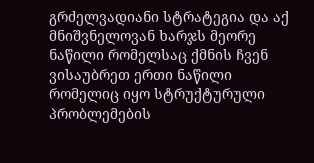გრძელვადიანი სტრატეგია და აქ მნიშვნელოვან ხარჯს მეორე ნაწილი რომელსაც ქმნის ჩვენ ვისაუბრეთ ერთი ნაწილი რომელიც იყო სტრუქტურული პრობლემების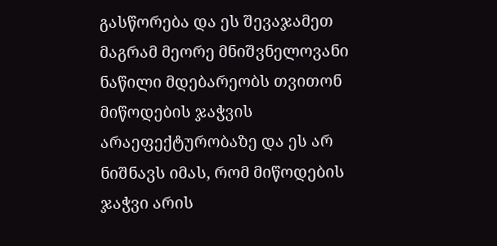გასწორება და ეს შევაჯამეთ მაგრამ მეორე მნიშვნელოვანი ნაწილი მდებარეობს თვითონ მიწოდების ჯაჭვის არაეფექტურობაზე და ეს არ ნიშნავს იმას, რომ მიწოდების ჯაჭვი არის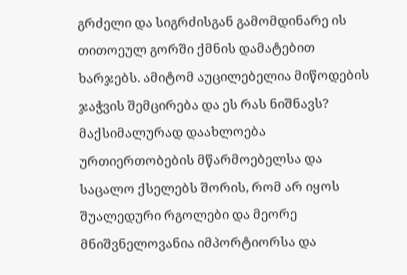გრძელი და სიგრძისგან გამომდინარე ის თითოეულ გორში ქმნის დამატებით ხარჯებს. ამიტომ აუცილებელია მიწოდების ჯაჭვის შემცირება და ეს რას ნიშნავს? მაქსიმალურად დაახლოება ურთიერთობების მწარმოებელსა და საცალო ქსელებს შორის, რომ არ იყოს შუალედური რგოლები და მეორე მნიშვნელოვანია იმპორტიორსა და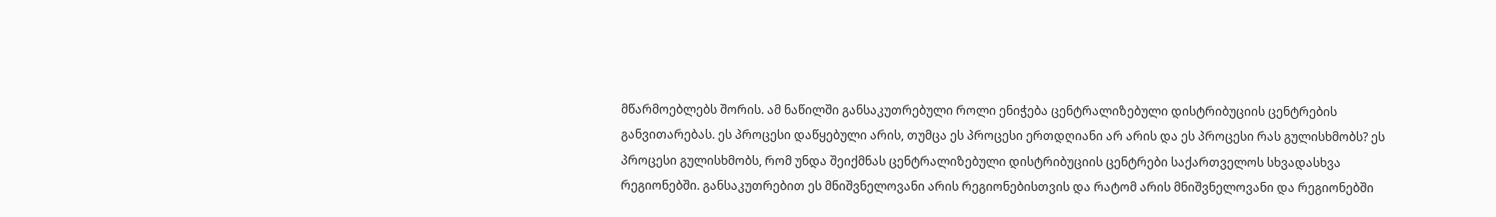მწარმოებლებს შორის. ამ ნაწილში განსაკუთრებული როლი ენიჭება ცენტრალიზებული დისტრიბუციის ცენტრების განვითარებას. ეს პროცესი დაწყებული არის, თუმცა ეს პროცესი ერთდღიანი არ არის და ეს პროცესი რას გულისხმობს? ეს პროცესი გულისხმობს, რომ უნდა შეიქმნას ცენტრალიზებული დისტრიბუციის ცენტრები საქართველოს სხვადასხვა რეგიონებში. განსაკუთრებით ეს მნიშვნელოვანი არის რეგიონებისთვის და რატომ არის მნიშვნელოვანი და რეგიონებში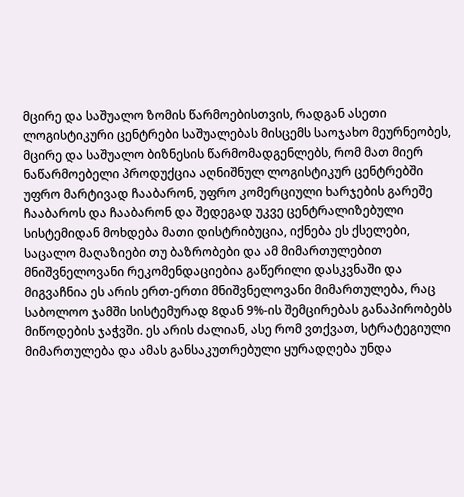მცირე და საშუალო ზომის წარმოებისთვის, რადგან ასეთი ლოგისტიკური ცენტრები საშუალებას მისცემს საოჯახო მეურნეობეს, მცირე და საშუალო ბიზნესის წარმომადგენლებს, რომ მათ მიერ ნაწარმოებელი პროდუქცია აღნიშნულ ლოგისტიკურ ცენტრებში უფრო მარტივად ჩააბარონ, უფრო კომერციული ხარჯების გარეშე ჩააბაროს და ჩააბარონ და შედეგად უკვე ცენტრალიზებული სისტემიდან მოხდება მათი დისტრიბუცია, იქნება ეს ქსელები, საცალო მაღაზიები თუ ბაზრობები და ამ მიმართულებით მნიშვნელოვანი რეკომენდაციებია გაწერილი დასკვნაში და მიგვაჩნია ეს არის ერთ-ერთი მნიშვნელოვანი მიმართულება, რაც საბოლოო ჯამში სისტემურად 8დან 9%-ის შემცირებას განაპირობებს მიწოდების ჯაჭვში. ეს არის ძალიან, ასე რომ ვთქვათ, სტრატეგიული მიმართულება და ამას განსაკუთრებული ყურადღება უნდა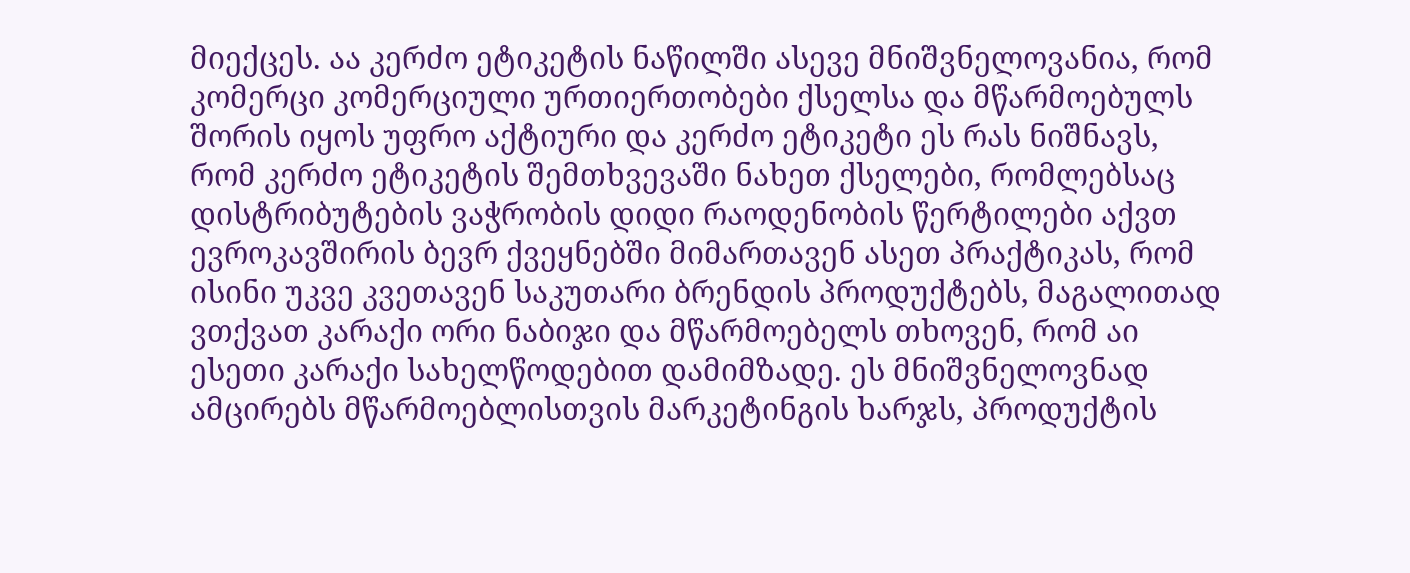მიექცეს. აა კერძო ეტიკეტის ნაწილში ასევე მნიშვნელოვანია, რომ კომერცი კომერციული ურთიერთობები ქსელსა და მწარმოებულს შორის იყოს უფრო აქტიური და კერძო ეტიკეტი ეს რას ნიშნავს, რომ კერძო ეტიკეტის შემთხვევაში ნახეთ ქსელები, რომლებსაც დისტრიბუტების ვაჭრობის დიდი რაოდენობის წერტილები აქვთ ევროკავშირის ბევრ ქვეყნებში მიმართავენ ასეთ პრაქტიკას, რომ ისინი უკვე კვეთავენ საკუთარი ბრენდის პროდუქტებს, მაგალითად ვთქვათ კარაქი ორი ნაბიჯი და მწარმოებელს თხოვენ, რომ აი ესეთი კარაქი სახელწოდებით დამიმზადე. ეს მნიშვნელოვნად ამცირებს მწარმოებლისთვის მარკეტინგის ხარჯს, პროდუქტის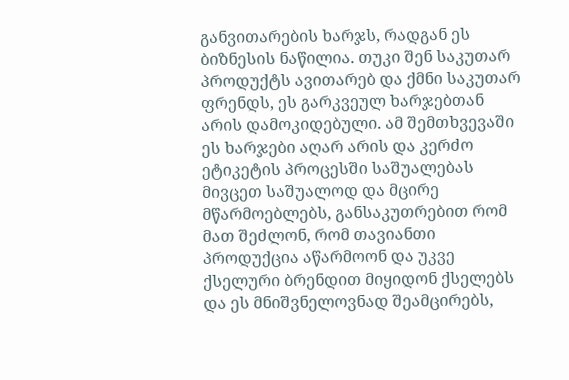განვითარების ხარჯს, რადგან ეს ბიზნესის ნაწილია. თუკი შენ საკუთარ პროდუქტს ავითარებ და ქმნი საკუთარ ფრენდს, ეს გარკვეულ ხარჯებთან არის დამოკიდებული. ამ შემთხვევაში ეს ხარჯები აღარ არის და კერძო ეტიკეტის პროცესში საშუალებას მივცეთ საშუალოდ და მცირე მწარმოებლებს, განსაკუთრებით რომ მათ შეძლონ, რომ თავიანთი პროდუქცია აწარმოონ და უკვე ქსელური ბრენდით მიყიდონ ქსელებს და ეს მნიშვნელოვნად შეამცირებს,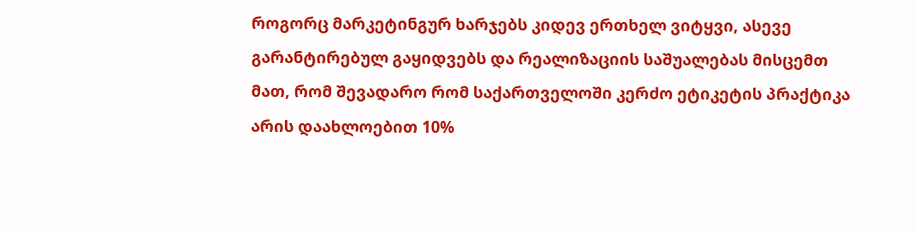როგორც მარკეტინგურ ხარჯებს კიდევ ერთხელ ვიტყვი, ასევე გარანტირებულ გაყიდვებს და რეალიზაციის საშუალებას მისცემთ მათ, რომ შევადარო რომ საქართველოში კერძო ეტიკეტის პრაქტიკა არის დაახლოებით 10%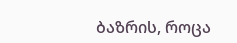ბაზრის, როცა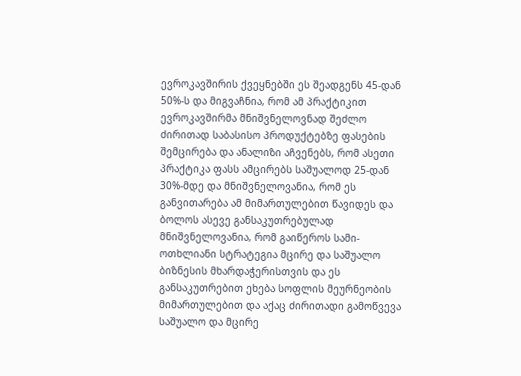ევროკავშირის ქვეყნებში ეს შეადგენს 45-დან 50%-ს და მიგვაჩნია, რომ ამ პრაქტიკით ევროკავშირმა მნიშვნელოვნად შეძლო ძირითად საბასისო პროდუქტებზე ფასების შემცირება და ანალიზი აჩვენებს, რომ ასეთი პრაქტიკა ფასს ამცირებს საშუალოდ 25-დან 30%-მდე და მნიშვნელოვანია, რომ ეს განვითარება ამ მიმართულებით წავიდეს და ბოლოს ასევე განსაკუთრებულად მნიშვნელოვანია, რომ გაიწეროს სამი-ოთხლიანი სტრატეგია მცირე და საშუალო ბიზნესის მხარდაჭერისთვის და ეს განსაკუთრებით ეხება სოფლის მეურნეობის მიმართულებით და აქაც ძირითადი გამოწვევა საშუალო და მცირე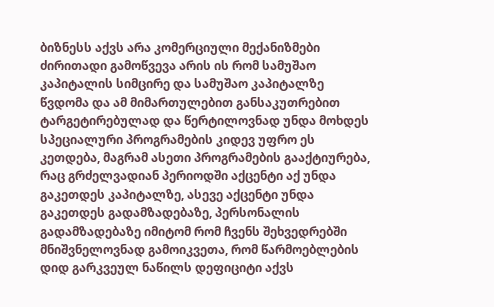ბიზნესს აქვს არა კომერციული მექანიზმები ძირითადი გამოწვევა არის ის რომ სამუშაო კაპიტალის სიმცირე და სამუშაო კაპიტალზე წვდომა და ამ მიმართულებით განსაკუთრებით ტარგეტირებულად და წერტილოვნად უნდა მოხდეს სპეციალური პროგრამების კიდევ უფრო ეს კეთდება, მაგრამ ასეთი პროგრამების გააქტიურება, რაც გრძელვადიან პერიოდში აქცენტი აქ უნდა გაკეთდეს კაპიტალზე, ასევე აქცენტი უნდა გაკეთდეს გადამზადებაზე, პერსონალის გადამზადებაზე იმიტომ რომ ჩვენს შეხვედრებში მნიშვნელოვნად გამოიკვეთა, რომ წარმოებლების დიდ გარკვეულ ნაწილს დეფიციტი აქვს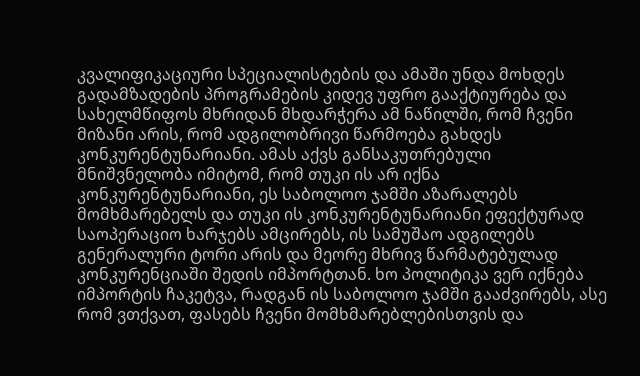კვალიფიკაციური სპეციალისტების და ამაში უნდა მოხდეს გადამზადების პროგრამების კიდევ უფრო გააქტიურება და სახელმწიფოს მხრიდან მხდარჭერა ამ ნაწილში, რომ ჩვენი მიზანი არის, რომ ადგილობრივი წარმოება გახდეს კონკურენტუნარიანი. ამას აქვს განსაკუთრებული მნიშვნელობა იმიტომ, რომ თუკი ის არ იქნა კონკურენტუნარიანი, ეს საბოლოო ჯამში აზარალებს მომხმარებელს და თუკი ის კონკურენტუნარიანი ეფექტურად საოპერაციო ხარჯებს ამცირებს, ის სამუშაო ადგილებს გენერალური ტორი არის და მეორე მხრივ წარმატებულად კონკურენციაში შედის იმპორტთან. ხო პოლიტიკა ვერ იქნება იმპორტის ჩაკეტვა, რადგან ის საბოლოო ჯამში გააძვირებს, ასე რომ ვთქვათ, ფასებს ჩვენი მომხმარებლებისთვის და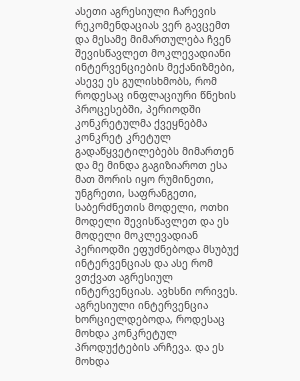ასეთი აგრესიული ჩარევის რეკომენდაციას ვერ გავცემთ და მესამე მიმართულება ჩვენ შევისწავლეთ მოკლევადიანი ინტერვენციების მექანიზმები, ასევე ეს გულისხმობს, რომ როდესაც ინფლაციური წნეხის პროცესებში, პერიოდში კონკრეტულმა ქვეყნებმა კონკრეტ კრეტულ გადაწყვეტილებებს მიმართენ და მე მინდა გაგიზიაროთ ესა მათ შორის იყო რუმინეთი, უნგრეთი, საფრანგეთი, საბერძნეთის მოდელი, ოთხი მოდელი შევისწავლეთ და ეს მოდელი მოკლევადიან პერიოდში ეფუძნებოდა მსუბუქ ინტერვენციას და ასე რომ ვთქვათ აგრესიულ ინტერვენციას. ავხსნი ორივეს. აგრესიული ინტერვენცია ხორციელდებოდა, როდესაც მოხდა კონკრეტულ პროდუქტების არჩევა. და ეს მოხდა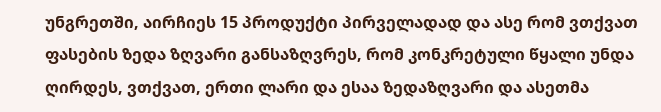უნგრეთში, აირჩიეს 15 პროდუქტი პირველადად და ასე რომ ვთქვათ ფასების ზედა ზღვარი განსაზღვრეს, რომ კონკრეტული წყალი უნდა ღირდეს, ვთქვათ, ერთი ლარი და ესაა ზედაზღვარი და ასეთმა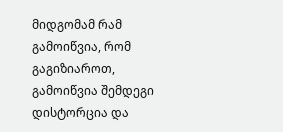მიდგომამ რამ გამოიწვია, რომ გაგიზიაროთ, გამოიწვია შემდეგი დისტორცია და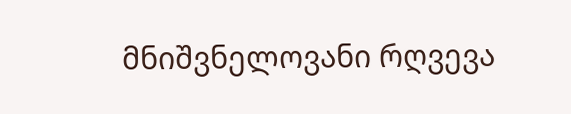მნიშვნელოვანი რღვევა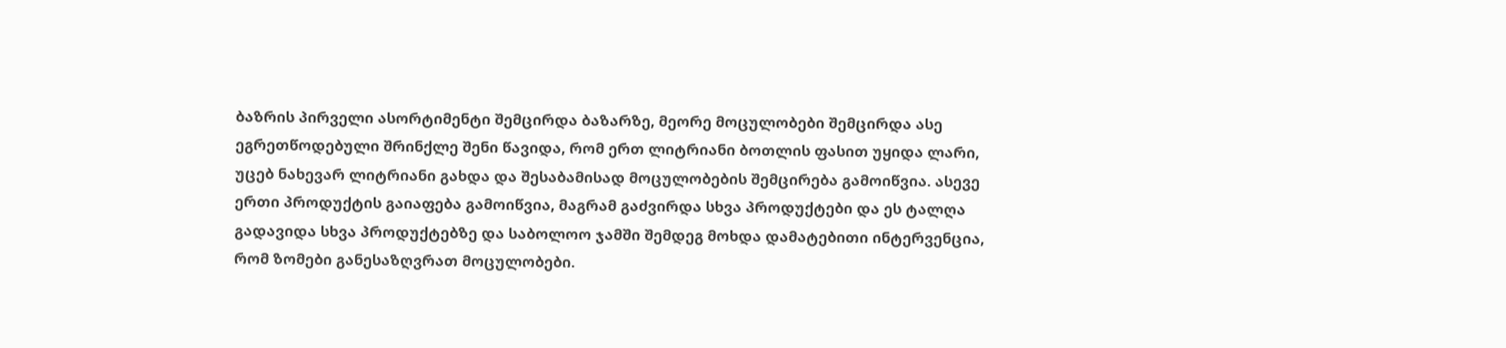ბაზრის პირველი ასორტიმენტი შემცირდა ბაზარზე, მეორე მოცულობები შემცირდა ასე ეგრეთწოდებული შრინქლე შენი წავიდა, რომ ერთ ლიტრიანი ბოთლის ფასით უყიდა ლარი, უცებ ნახევარ ლიტრიანი გახდა და შესაბამისად მოცულობების შემცირება გამოიწვია. ასევე ერთი პროდუქტის გაიაფება გამოიწვია, მაგრამ გაძვირდა სხვა პროდუქტები და ეს ტალღა გადავიდა სხვა პროდუქტებზე და საბოლოო ჯამში შემდეგ მოხდა დამატებითი ინტერვენცია, რომ ზომები განესაზღვრათ მოცულობები.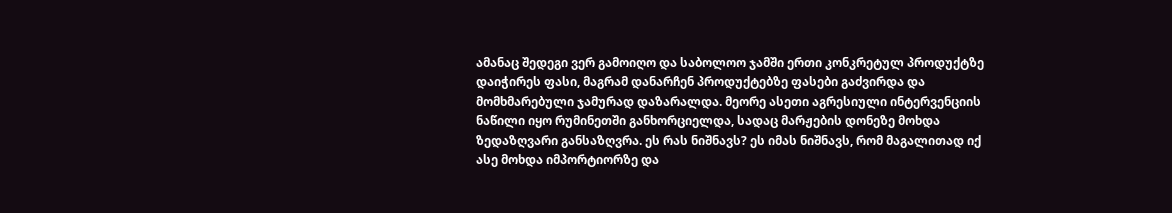ამანაც შედეგი ვერ გამოიღო და საბოლოო ჯამში ერთი კონკრეტულ პროდუქტზე დაიჭირეს ფასი, მაგრამ დანარჩენ პროდუქტებზე ფასები გაძვირდა და მომხმარებული ჯამურად დაზარალდა. მეორე ასეთი აგრესიული ინტერვენციის ნაწილი იყო რუმინეთში განხორციელდა, სადაც მარჟების დონეზე მოხდა ზედაზღვარი განსაზღვრა. ეს რას ნიშნავს? ეს იმას ნიშნავს, რომ მაგალითად იქ ასე მოხდა იმპორტიორზე და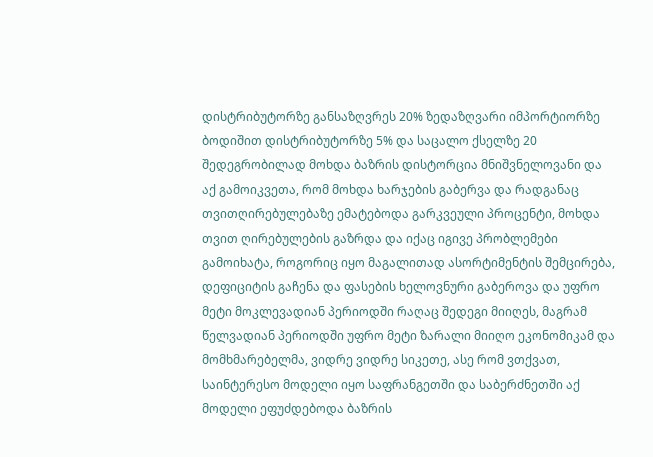დისტრიბუტორზე განსაზღვრეს 20% ზედაზღვარი იმპორტიორზე ბოდიშით დისტრიბუტორზე 5% და საცალო ქსელზე 20 შედეგრობილად მოხდა ბაზრის დისტორცია მნიშვნელოვანი და აქ გამოიკვეთა, რომ მოხდა ხარჯების გაბერვა და რადგანაც თვითღირებულებაზე ემატებოდა გარკვეული პროცენტი, მოხდა თვით ღირებულების გაზრდა და იქაც იგივე პრობლემები გამოიხატა, როგორიც იყო მაგალითად ასორტიმენტის შემცირება, დეფიციტის გაჩენა და ფასების ხელოვნური გაბეროვა და უფრო მეტი მოკლევადიან პერიოდში რაღაც შედეგი მიიღეს, მაგრამ წელვადიან პერიოდში უფრო მეტი ზარალი მიიღო ეკონომიკამ და მომხმარებელმა, ვიდრე ვიდრე სიკეთე, ასე რომ ვთქვათ, საინტერესო მოდელი იყო საფრანგეთში და საბერძნეთში აქ მოდელი ეფუძდებოდა ბაზრის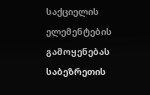საქციელის ელემენტების გამოყენებას საბეზრეთის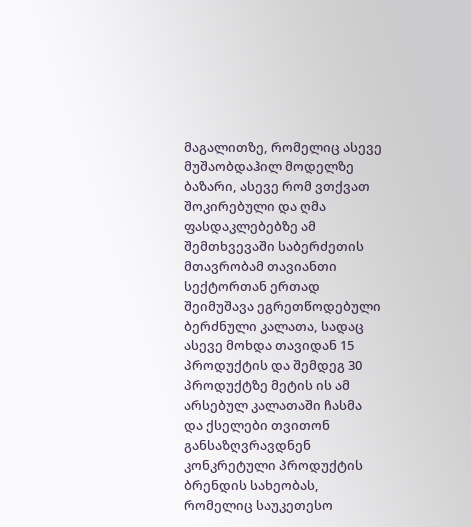მაგალითზე, რომელიც ასევე მუშაობდაჰილ მოდელზე ბაზარი, ასევე რომ ვთქვათ შოკირებული და ღმა ფასდაკლებებზე ამ შემთხვევაში საბერძეთის მთავრობამ თავიანთი სექტორთან ერთად შეიმუშავა ეგრეთწოდებული ბერძნული კალათა, სადაც ასევე მოხდა თავიდან 15 პროდუქტის და შემდეგ 30 პროდუქტზე მეტის ის ამ არსებულ კალათაში ჩასმა და ქსელები თვითონ განსაზღვრავდნენ კონკრეტული პროდუქტის ბრენდის სახეობას, რომელიც საუკეთესო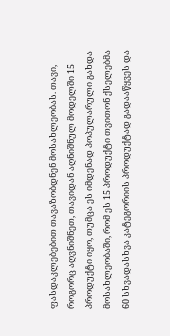ფასდაკლებებით თავაზობდნენ მოსახლეობას. თავი, როგორც აღვნიშნეთ, თავიდან აღნიშნულ მოდელში 15 პროდუქტი იყო, თუმცა ეს იმდენად პოპულარული გახდა მოსახლეობაში, რომ ეს 15 პროდუქტი თვითონ ქსელებმა 60 სხვადასხვა კატეგორიის პროდუქტად გადააწყვეს და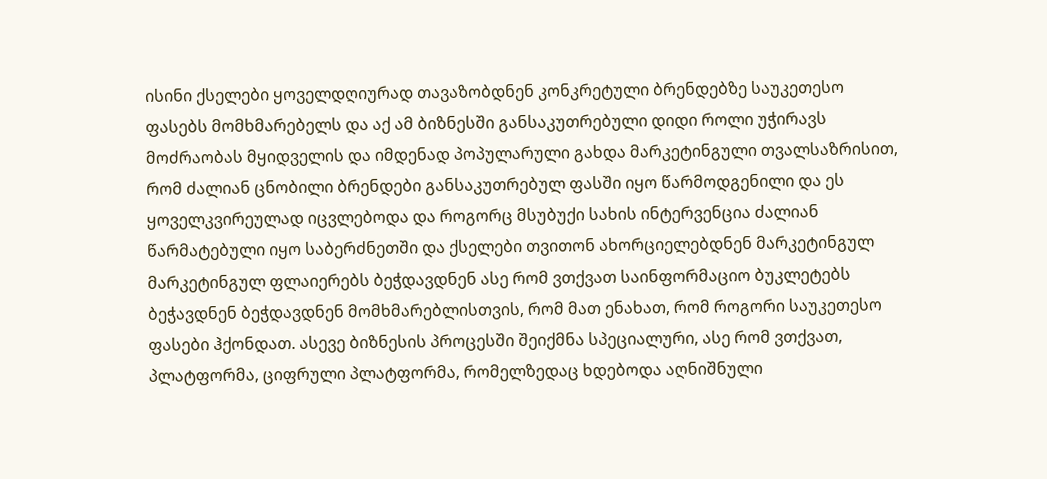ისინი ქსელები ყოველდღიურად თავაზობდნენ კონკრეტული ბრენდებზე საუკეთესო ფასებს მომხმარებელს და აქ ამ ბიზნესში განსაკუთრებული დიდი როლი უჭირავს მოძრაობას მყიდველის და იმდენად პოპულარული გახდა მარკეტინგული თვალსაზრისით, რომ ძალიან ცნობილი ბრენდები განსაკუთრებულ ფასში იყო წარმოდგენილი და ეს ყოველკვირეულად იცვლებოდა და როგორც მსუბუქი სახის ინტერვენცია ძალიან წარმატებული იყო საბერძნეთში და ქსელები თვითონ ახორციელებდნენ მარკეტინგულ მარკეტინგულ ფლაიერებს ბეჭდავდნენ ასე რომ ვთქვათ საინფორმაციო ბუკლეტებს ბეჭავდნენ ბეჭდავდნენ მომხმარებლისთვის, რომ მათ ენახათ, რომ როგორი საუკეთესო ფასები ჰქონდათ. ასევე ბიზნესის პროცესში შეიქმნა სპეციალური, ასე რომ ვთქვათ, პლატფორმა, ციფრული პლატფორმა, რომელზედაც ხდებოდა აღნიშნული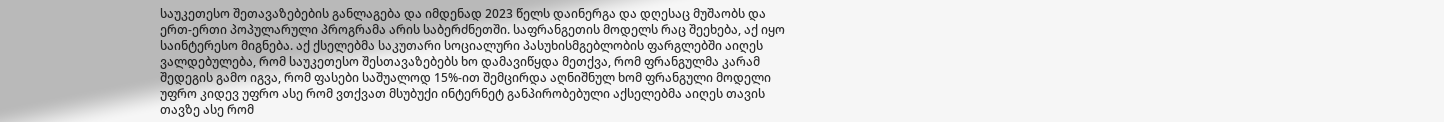საუკეთესო შეთავაზებების განლაგება და იმდენად 2023 წელს დაინერგა და დღესაც მუშაობს და ერთ-ერთი პოპულარული პროგრამა არის საბერძნეთში. საფრანგეთის მოდელს რაც შეეხება, აქ იყო საინტერესო მიგნება. აქ ქსელებმა საკუთარი სოციალური პასუხისმგებლობის ფარგლებში აიღეს ვალდებულება, რომ საუკეთესო შესთავაზებებს ხო დამავიწყდა მეთქვა, რომ ფრანგულმა კარამ შედეგის გამო იგვა, რომ ფასები საშუალოდ 15%-ით შემცირდა აღნიშნულ ხომ ფრანგული მოდელი უფრო კიდევ უფრო ასე რომ ვთქვათ მსუბუქი ინტერნეტ განპირობებული აქსელებმა აიღეს თავის თავზე ასე რომ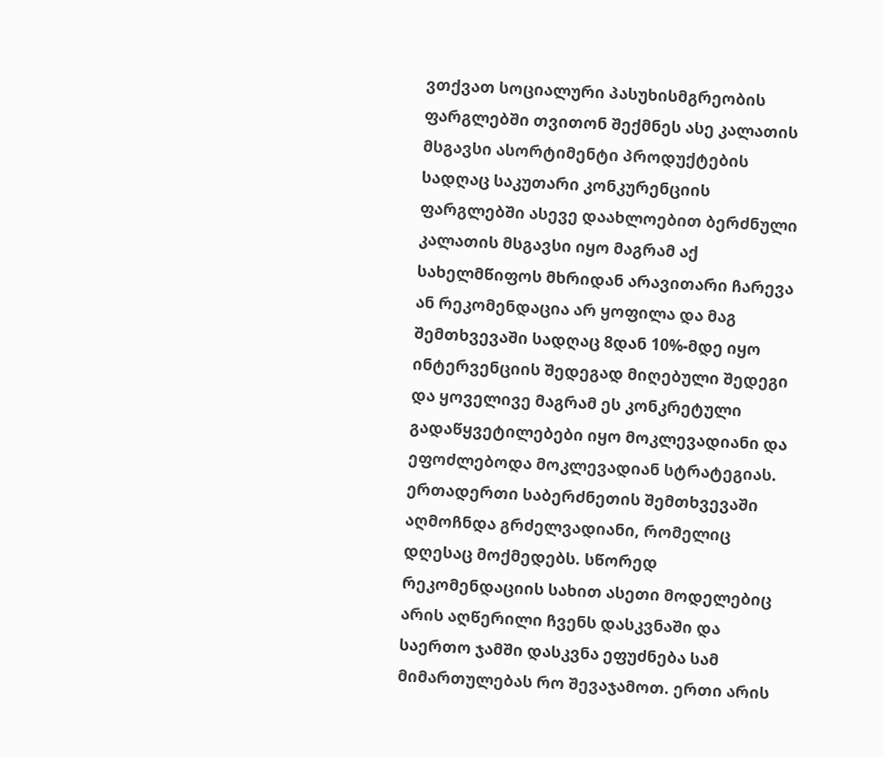ვთქვათ სოციალური პასუხისმგრეობის ფარგლებში თვითონ შექმნეს ასე კალათის მსგავსი ასორტიმენტი პროდუქტების სადღაც საკუთარი კონკურენციის ფარგლებში ასევე დაახლოებით ბერძნული კალათის მსგავსი იყო მაგრამ აქ სახელმწიფოს მხრიდან არავითარი ჩარევა ან რეკომენდაცია არ ყოფილა და მაგ შემთხვევაში სადღაც 8დან 10%-მდე იყო ინტერვენციის შედეგად მიღებული შედეგი და ყოველივე მაგრამ ეს კონკრეტული გადაწყვეტილებები იყო მოკლევადიანი და ეფოძლებოდა მოკლევადიან სტრატეგიას. ერთადერთი საბერძნეთის შემთხვევაში აღმოჩნდა გრძელვადიანი, რომელიც დღესაც მოქმედებს. სწორედ რეკომენდაციის სახით ასეთი მოდელებიც არის აღწერილი ჩვენს დასკვნაში და საერთო ჯამში დასკვნა ეფუძნება სამ მიმართულებას რო შევაჯამოთ. ერთი არის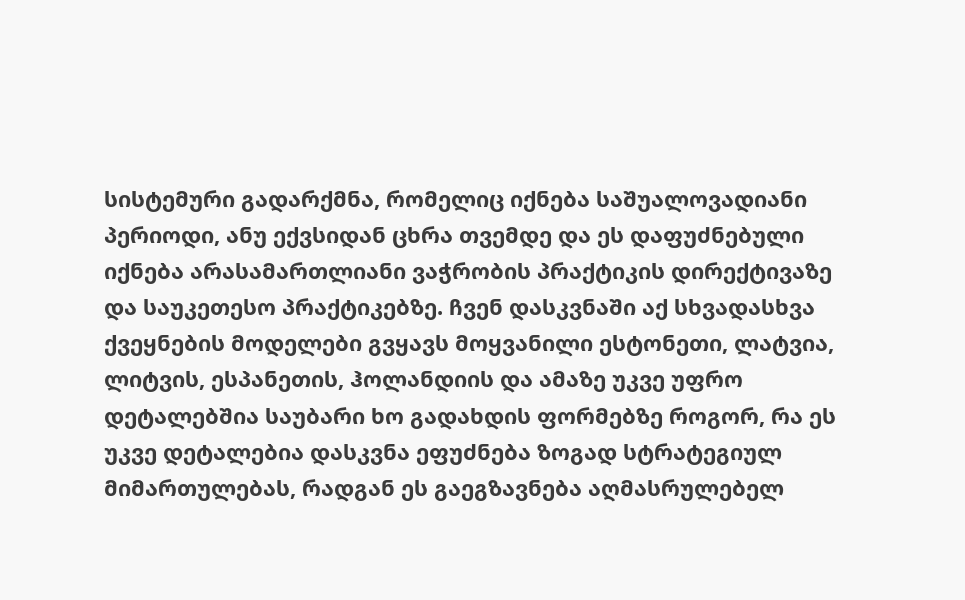სისტემური გადარქმნა, რომელიც იქნება საშუალოვადიანი პერიოდი, ანუ ექვსიდან ცხრა თვემდე და ეს დაფუძნებული იქნება არასამართლიანი ვაჭრობის პრაქტიკის დირექტივაზე და საუკეთესო პრაქტიკებზე. ჩვენ დასკვნაში აქ სხვადასხვა ქვეყნების მოდელები გვყავს მოყვანილი ესტონეთი, ლატვია, ლიტვის, ესპანეთის, ჰოლანდიის და ამაზე უკვე უფრო დეტალებშია საუბარი ხო გადახდის ფორმებზე როგორ, რა ეს უკვე დეტალებია დასკვნა ეფუძნება ზოგად სტრატეგიულ მიმართულებას, რადგან ეს გაეგზავნება აღმასრულებელ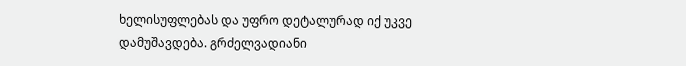ხელისუფლებას და უფრო დეტალურად იქ უკვე დამუშავდება. გრძელვადიანი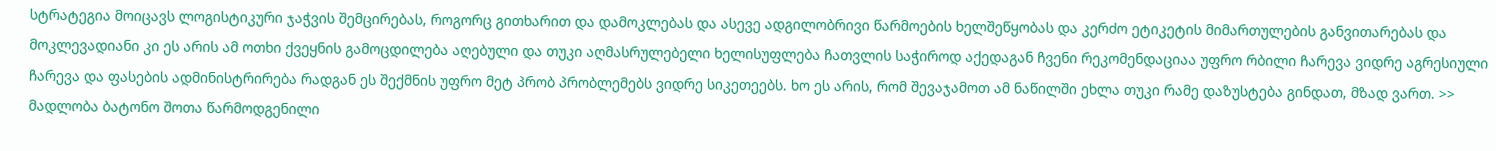სტრატეგია მოიცავს ლოგისტიკური ჯაჭვის შემცირებას, როგორც გითხარით და დამოკლებას და ასევე ადგილობრივი წარმოების ხელშეწყობას და კერძო ეტიკეტის მიმართულების განვითარებას და მოკლევადიანი კი ეს არის ამ ოთხი ქვეყნის გამოცდილება აღებული და თუკი აღმასრულებელი ხელისუფლება ჩათვლის საჭიროდ აქედაგან ჩვენი რეკომენდაციაა უფრო რბილი ჩარევა ვიდრე აგრესიული ჩარევა და ფასების ადმინისტრირება რადგან ეს შექმნის უფრო მეტ პრობ პრობლემებს ვიდრე სიკეთეებს. ხო ეს არის, რომ შევაჯამოთ ამ ნაწილში ეხლა თუკი რამე დაზუსტება გინდათ, მზად ვართ. >> მადლობა ბატონო შოთა წარმოდგენილი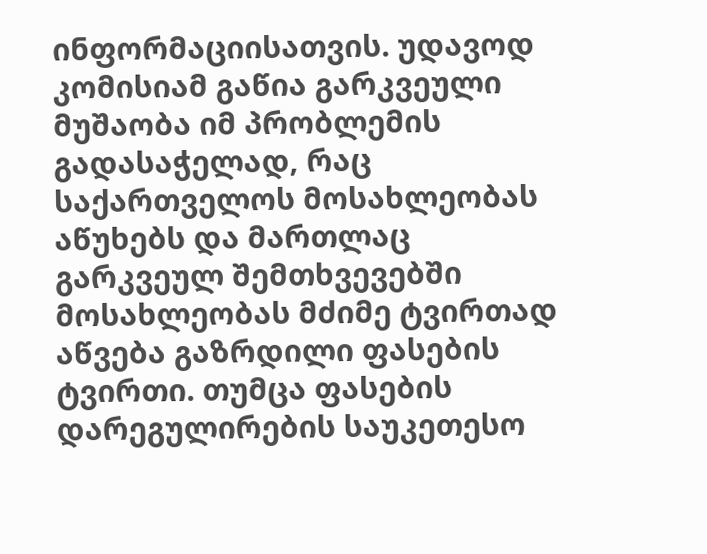ინფორმაციისათვის. უდავოდ კომისიამ გაწია გარკვეული მუშაობა იმ პრობლემის გადასაჭელად, რაც საქართველოს მოსახლეობას აწუხებს და მართლაც გარკვეულ შემთხვევებში მოსახლეობას მძიმე ტვირთად აწვება გაზრდილი ფასების ტვირთი. თუმცა ფასების დარეგულირების საუკეთესო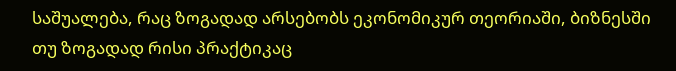საშუალება, რაც ზოგადად არსებობს ეკონომიკურ თეორიაში, ბიზნესში თუ ზოგადად რისი პრაქტიკაც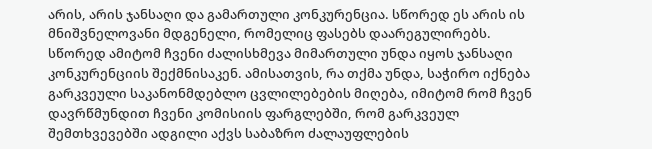არის, არის ჯანსაღი და გამართული კონკურენცია. სწორედ ეს არის ის მნიშვნელოვანი მდგენელი, რომელიც ფასებს დაარეგულირებს. სწორედ ამიტომ ჩვენი ძალისხმევა მიმართული უნდა იყოს ჯანსაღი კონკურენციის შექმნისაკენ. ამისათვის, რა თქმა უნდა, საჭირო იქნება გარკვეული საკანონმდებლო ცვლილებების მიღება, იმიტომ რომ ჩვენ დავრწმუნდით ჩვენი კომისიის ფარგლებში, რომ გარკვეულ შემთხვევებში ადგილი აქვს საბაზრო ძალაუფლების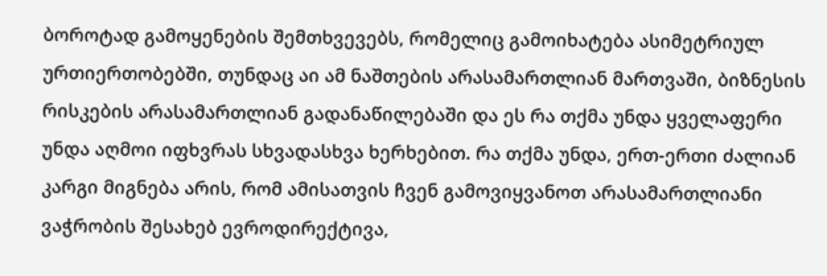ბოროტად გამოყენების შემთხვევებს, რომელიც გამოიხატება ასიმეტრიულ ურთიერთობებში, თუნდაც აი ამ ნაშთების არასამართლიან მართვაში, ბიზნესის რისკების არასამართლიან გადანაწილებაში და ეს რა თქმა უნდა ყველაფერი უნდა აღმოი იფხვრას სხვადასხვა ხერხებით. რა თქმა უნდა, ერთ-ერთი ძალიან კარგი მიგნება არის, რომ ამისათვის ჩვენ გამოვიყვანოთ არასამართლიანი ვაჭრობის შესახებ ევროდირექტივა,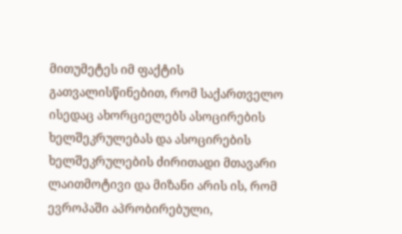მითუმეტეს იმ ფაქტის გათვალისწინებით, რომ საქართველო ისედაც ახორციელებს ასოცირების ხელშეკრულებას და ასოცირების ხელშეკრულების ძირითადი მთავარი ლაითმოტივი და მიზანი არის ის, რომ ევროპაში აპრობირებული,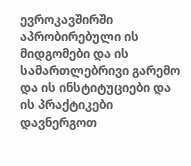ევროკავშირში აპრობირებული ის მიდგომები და ის სამართლებრივი გარემო და ის ინსტიტუციები და ის პრაქტიკები დავნერგოთ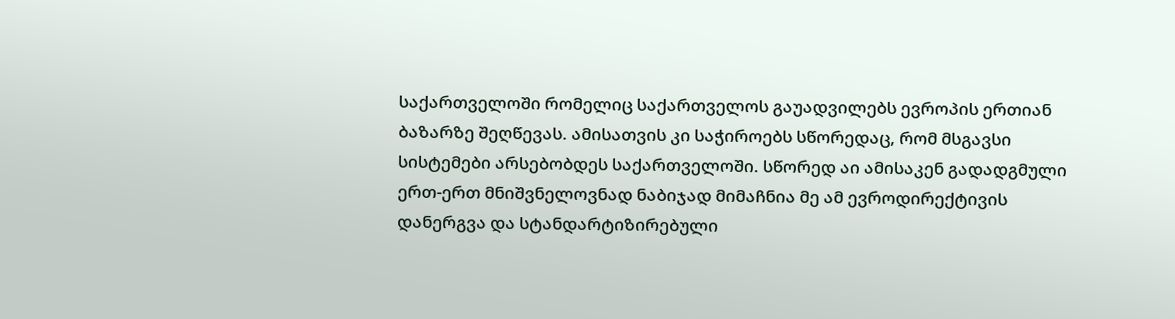საქართველოში რომელიც საქართველოს გაუადვილებს ევროპის ერთიან ბაზარზე შეღწევას. ამისათვის კი საჭიროებს სწორედაც, რომ მსგავსი სისტემები არსებობდეს საქართველოში. სწორედ აი ამისაკენ გადადგმული ერთ-ერთ მნიშვნელოვნად ნაბიჯად მიმაჩნია მე ამ ევროდირექტივის დანერგვა და სტანდარტიზირებული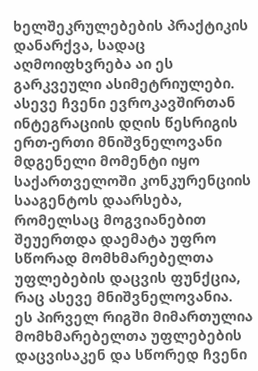ხელშეკრულებების პრაქტიკის დანარქვა, სადაც აღმოიფხვრება აი ეს გარკვეული ასიმეტრიულები. ასევე ჩვენი ევროკავშირთან ინტეგრაციის დღის წესრიგის ერთ-ერთი მნიშვნელოვანი მდგენელი მომენტი იყო საქართველოში კონკურენციის სააგენტოს დაარსება, რომელსაც მოგვიანებით შეუერთდა დაემატა უფრო სწორად მომხმარებელთა უფლებების დაცვის ფუნქცია, რაც ასევე მნიშვნელოვანია. ეს პირველ რიგში მიმართულია მომხმარებელთა უფლებების დაცვისაკენ და სწორედ ჩვენი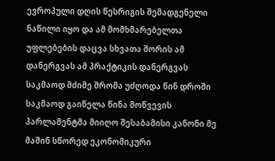ევროპული დღის წესრიგის შემადგენელი ნაწილი იყო და ამ მომხმარებელთა უფლებების დაცვა სხვათა შორის ამ დანერგვას ამ პრაქტიკის დანერგვას საკმაოდ მძიმე შრომა უძღოდა წინ დროში საკმაოდ გაიწელა წინა მოწვევის პარლამენტმა მიიღო შესაბამისი კანონი მე მაშინ სწორედ ეკონომიკური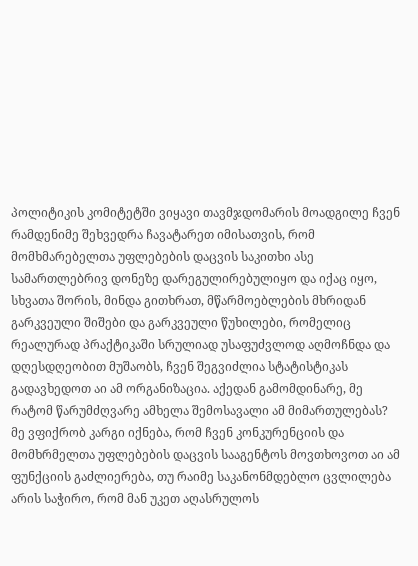პოლიტიკის კომიტეტში ვიყავი თავმჯდომარის მოადგილე ჩვენ რამდენიმე შეხვედრა ჩავატარეთ იმისათვის, რომ მომხმარებელთა უფლებების დაცვის საკითხი ასე სამართლებრივ დონეზე დარეგულირებულიყო და იქაც იყო, სხვათა შორის, მინდა გითხრათ, მწარმოებლების მხრიდან გარკვეული შიშები და გარკვეული წუხილები, რომელიც რეალურად პრაქტიკაში სრულიად უსაფუძვლოდ აღმოჩნდა და დღესდღეობით მუშაობს, ჩვენ შეგვიძლია სტატისტიკას გადავხედოთ აი ამ ორგანიზაცია. აქედან გამომდინარე, მე რატომ წარუმძღვარე ამხელა შემოსავალი ამ მიმართულებას? მე ვფიქრობ კარგი იქნება, რომ ჩვენ კონკურენციის და მომხრმელთა უფლებების დაცვის სააგენტოს მოვთხოვოთ აი ამ ფუნქციის გაძლიერება, თუ რაიმე საკანონმდებლო ცვლილება არის საჭირო, რომ მან უკეთ აღასრულოს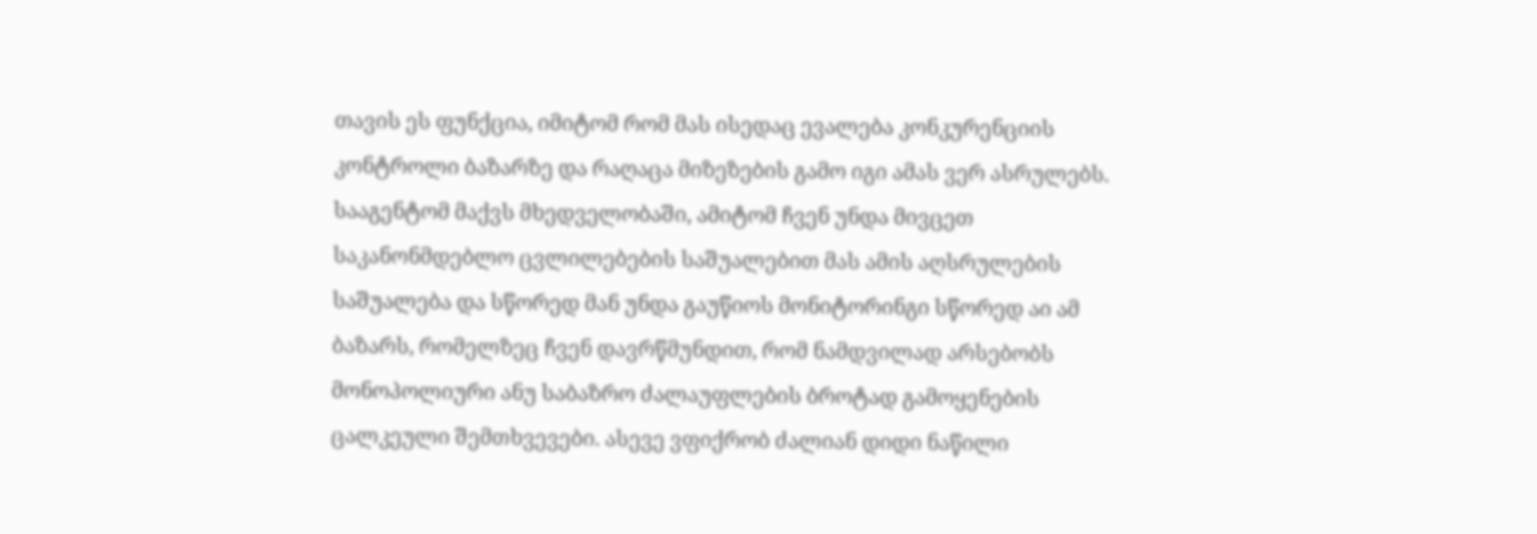თავის ეს ფუნქცია, იმიტომ რომ მას ისედაც ევალება კონკურენციის კონტროლი ბაზარზე და რაღაცა მიზეზების გამო იგი ამას ვერ ასრულებს. სააგენტომ მაქვს მხედველობაში, ამიტომ ჩვენ უნდა მივცეთ საკანონმდებლო ცვლილებების საშუალებით მას ამის აღსრულების საშუალება და სწორედ მან უნდა გაუწიოს მონიტორინგი სწორედ აი ამ ბაზარს, რომელზეც ჩვენ დავრწმუნდით, რომ ნამდვილად არსებობს მონოპოლიური ანუ საბაზრო ძალაუფლების ბროტად გამოყენების ცალკეული შემთხვევები. ასევე ვფიქრობ ძალიან დიდი ნაწილი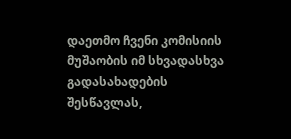დაეთმო ჩვენი კომისიის მუშაობის იმ სხვადასხვა გადასახადების შესწავლას,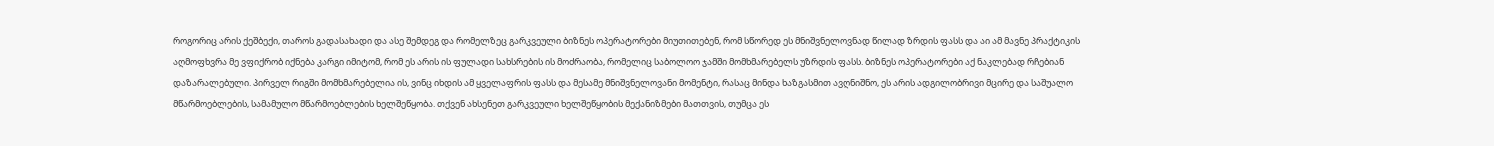როგორიც არის ქეშბექი, თაროს გადასახადი და ასე შემდეგ და რომელზეც გარკვეული ბიზნეს ოპერატორები მიუთითებენ, რომ სწორედ ეს მნიშვნელოვნად წილად ზრდის ფასს და აი ამ მავნე პრაქტიკის აღმოფხვრა მე ვფიქრობ იქნება კარგი იმიტომ, რომ ეს არის ის ფულადი სახსრების ის მოძრაობა, რომელიც საბოლოო ჯამში მომხმარებელს უზრდის ფასს. ბიზნეს ოპერატორები აქ ნაკლებად რჩებიან დაზარალებული. პირველ რიგში მომხმარებელია ის, ვინც იხდის ამ ყველაფრის ფასს და მესამე მნიშვნელოვანი მომენტი, რასაც მინდა ხაზგასმით ავღნიშნო, ეს არის ადგილობრივი მცირე და საშუალო მწარმოებლების, სამამულო მწარმოებლების ხელშეწყობა. თქვენ ახსენეთ გარკვეული ხელშეწყობის მექანიზმები მათთვის, თუმცა ეს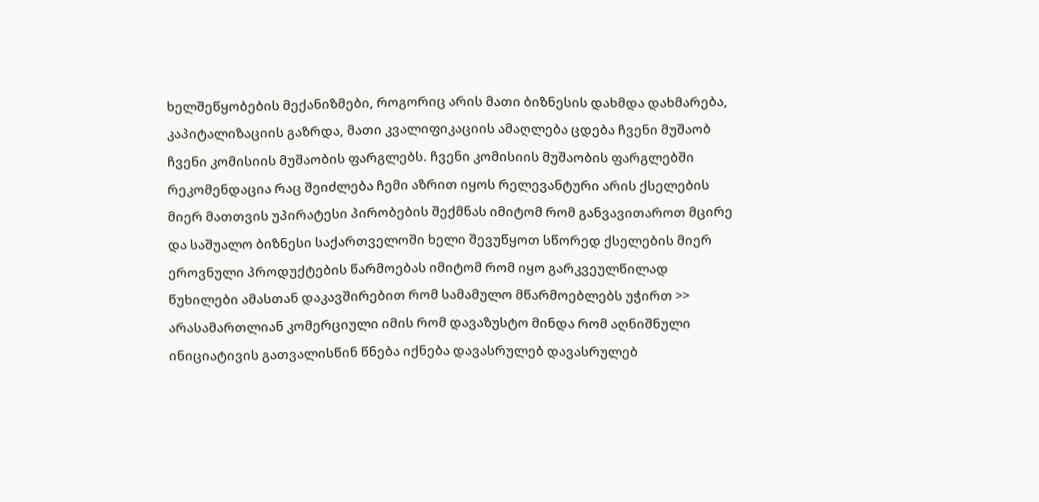ხელშეწყობების მექანიზმები, როგორიც არის მათი ბიზნესის დახმდა დახმარება, კაპიტალიზაციის გაზრდა, მათი კვალიფიკაციის ამაღლება ცდება ჩვენი მუშაობ ჩვენი კომისიის მუშაობის ფარგლებს. ჩვენი კომისიის მუშაობის ფარგლებში რეკომენდაცია რაც შეიძლება ჩემი აზრით იყოს რელევანტური არის ქსელების მიერ მათთვის უპირატესი პირობების შექმნას იმიტომ რომ განვავითაროთ მცირე და საშუალო ბიზნესი საქართველოში ხელი შევუწყოთ სწორედ ქსელების მიერ ეროვნული პროდუქტების წარმოებას იმიტომ რომ იყო გარკვეულწილად წუხილები ამასთან დაკავშირებით რომ სამამულო მწარმოებლებს უჭირთ >> არასამართლიან კომერციული იმის რომ დავაზუსტო მინდა რომ აღნიშნული ინიციატივის გათვალისწინ წნება იქნება დავასრულებ დავასრულებ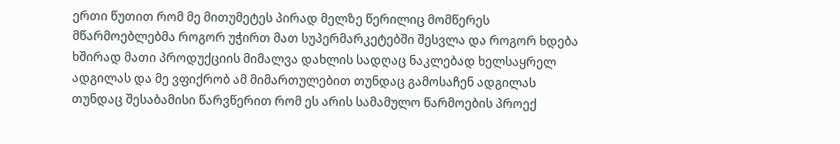ერთი წუთით რომ მე მითუმეტეს პირად მელზე წერილიც მომწერეს მწარმოებლებმა როგორ უჭირთ მათ სუპერმარკეტებში შესვლა და როგორ ხდება ხშირად მათი პროდუქციის მიმალვა დახლის სადღაც ნაკლებად ხელსაყრელ ადგილას და მე ვფიქრობ ამ მიმართულებით თუნდაც გამოსაჩენ ადგილას თუნდაც შესაბამისი წარვწერით რომ ეს არის სამამულო წარმოების პროექ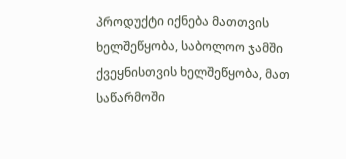პროდუქტი იქნება მათთვის ხელშეწყობა, საბოლოო ჯამში ქვეყნისთვის ხელშეწყობა, მათ საწარმოში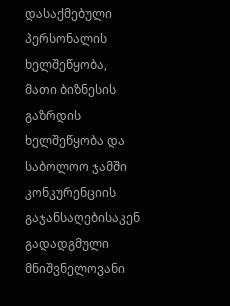დასაქმებული პერსონალის ხელშეწყობა, მათი ბიზნესის გაზრდის ხელშეწყობა და საბოლოო ჯამში კონკურენციის გაჯანსაღებისაკენ გადადგმული მნიშვნელოვანი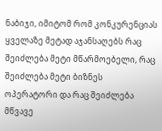ნაბიჯი, იმიტომ რომ კონკურენციას ყველაზე მეტად აჯანსაღებს რაც შეიძლება მეტი მწარმოებელი, რაც შეიძლება მეტი ბიზნეს ოპერატორი და რაც შეიძლება მწვავე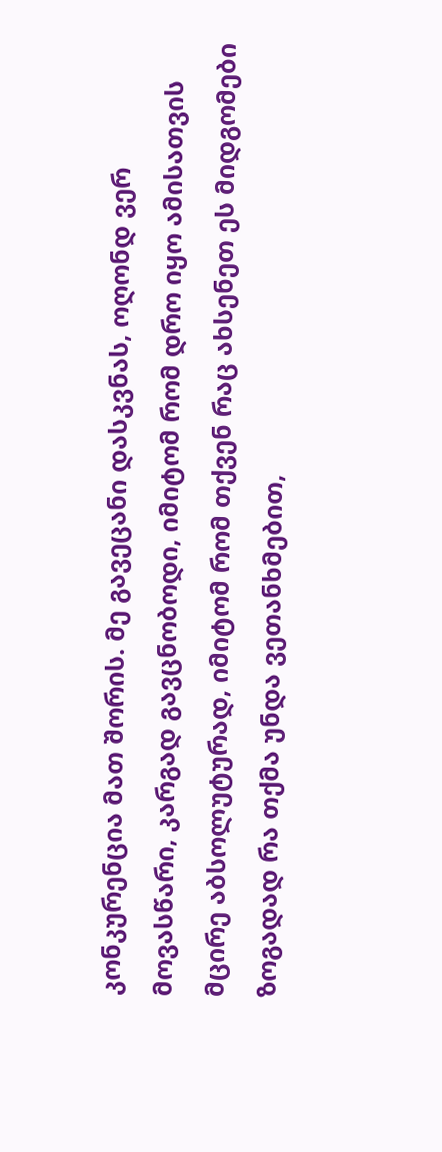კონკურენცია მათ შორის. მე გავეცანი დასკვნას, ოღონდ ვერ მოვასწარი, კარგად გავცნობოდი, იმიტომ რომ დრო იყო ამისათვის მცირე აბსოლუტურად, იმიტომ რომ თქვენ რაც ახსენეთ ეს მიდგომები ზოგადად რა თქმა უნდა ვეთანხმებით,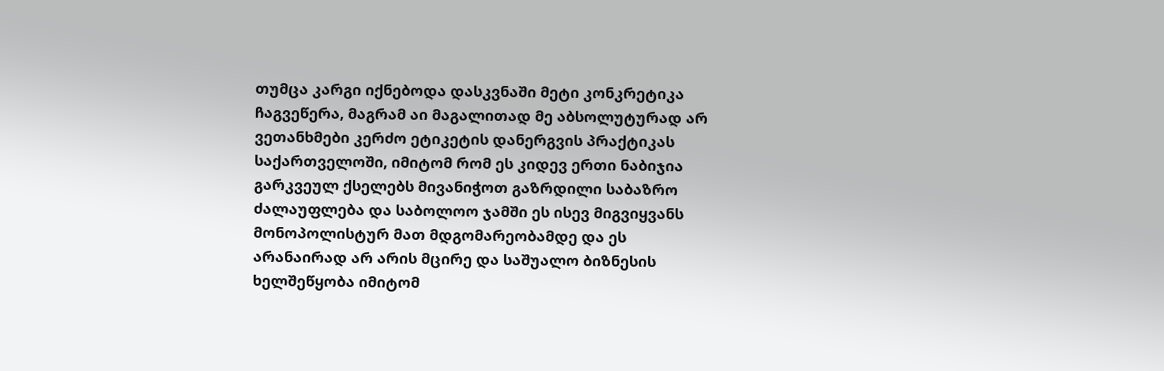თუმცა კარგი იქნებოდა დასკვნაში მეტი კონკრეტიკა ჩაგვეწერა, მაგრამ აი მაგალითად მე აბსოლუტურად არ ვეთანხმები კერძო ეტიკეტის დანერგვის პრაქტიკას საქართველოში, იმიტომ რომ ეს კიდევ ერთი ნაბიჯია გარკვეულ ქსელებს მივანიჭოთ გაზრდილი საბაზრო ძალაუფლება და საბოლოო ჯამში ეს ისევ მიგვიყვანს მონოპოლისტურ მათ მდგომარეობამდე და ეს არანაირად არ არის მცირე და საშუალო ბიზნესის ხელშეწყობა იმიტომ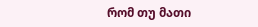რომ თუ მათი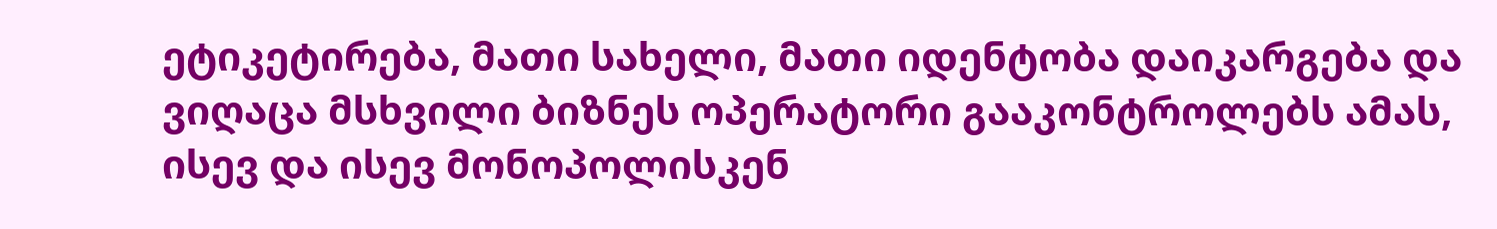ეტიკეტირება, მათი სახელი, მათი იდენტობა დაიკარგება და ვიღაცა მსხვილი ბიზნეს ოპერატორი გააკონტროლებს ამას, ისევ და ისევ მონოპოლისკენ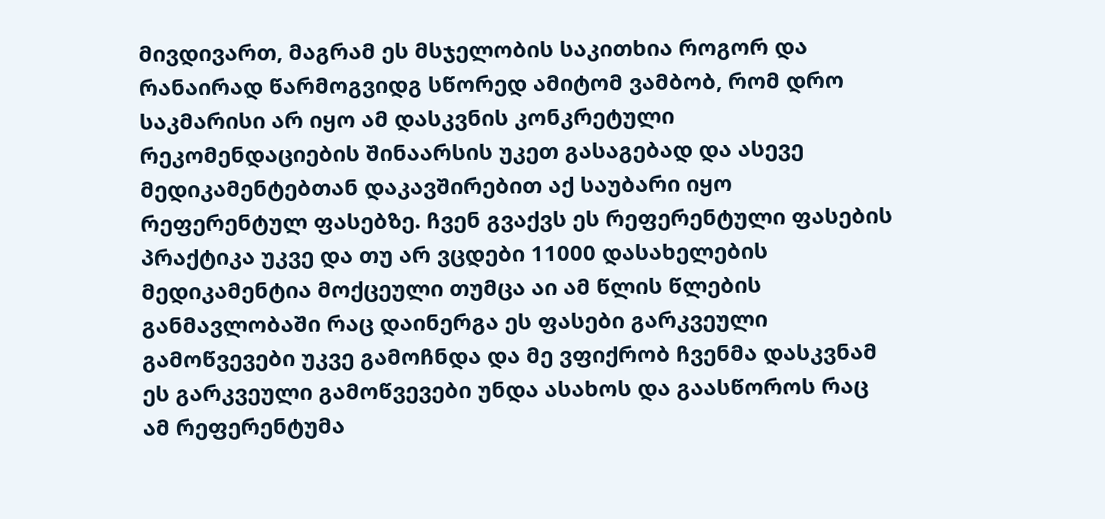მივდივართ, მაგრამ ეს მსჯელობის საკითხია როგორ და რანაირად წარმოგვიდგ სწორედ ამიტომ ვამბობ, რომ დრო საკმარისი არ იყო ამ დასკვნის კონკრეტული რეკომენდაციების შინაარსის უკეთ გასაგებად და ასევე მედიკამენტებთან დაკავშირებით აქ საუბარი იყო რეფერენტულ ფასებზე. ჩვენ გვაქვს ეს რეფერენტული ფასების პრაქტიკა უკვე და თუ არ ვცდები 11000 დასახელების მედიკამენტია მოქცეული თუმცა აი ამ წლის წლების განმავლობაში რაც დაინერგა ეს ფასები გარკვეული გამოწვევები უკვე გამოჩნდა და მე ვფიქრობ ჩვენმა დასკვნამ ეს გარკვეული გამოწვევები უნდა ასახოს და გაასწოროს რაც ამ რეფერენტუმა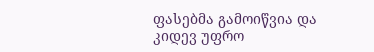ფასებმა გამოიწვია და კიდევ უფრო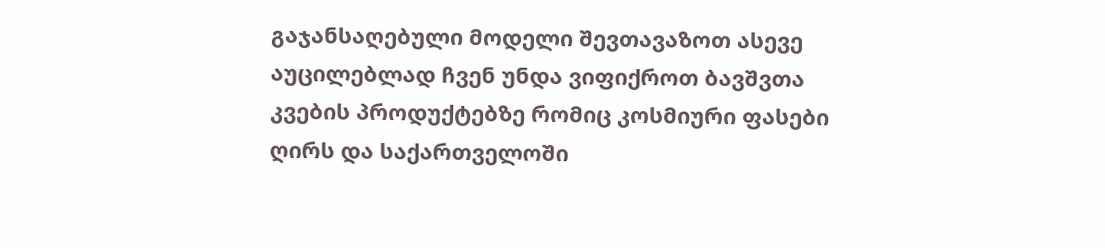გაჯანსაღებული მოდელი შევთავაზოთ ასევე აუცილებლად ჩვენ უნდა ვიფიქროთ ბავშვთა კვების პროდუქტებზე რომიც კოსმიური ფასები ღირს და საქართველოში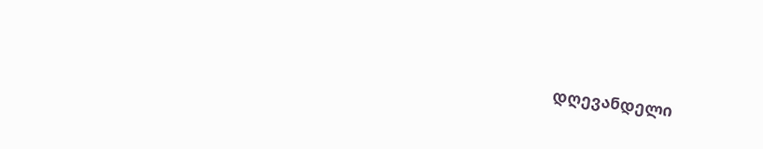დღევანდელი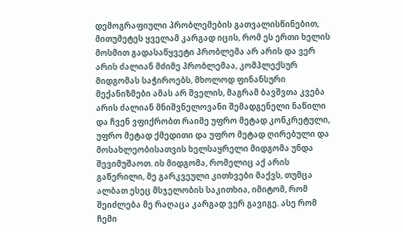დემოგრაფიული პრობლემების გათვალისწინებით, მითუმეტეს ყველამ კარგად იცის, რომ ეს ერთი ხელის მოსმით გადასაწყვეტი პრობლემა არ არის და ვერ არის ძალიან მძიმე პრობლემაა, კომპლექსურ მიდგომას საჭიროებს, მხოლოდ ფინანსური მექანიზმები ამას არ შველის, მაგრამ ბავშვთა კვება არის ძალიან მნიშვნელოვანი შემადგენელი ნაწილი და ჩვენ ვფიქრობთ რაიმე უფრო მეტად კონკრეტული, უფრო მეტად ქმედითი და უფრო მეტად ღირებული და მოსახლეობისათვის ხელსაყრელი მიდგომა უნდა შევიმუშაოთ. ის მიდგომა, რომელიც აქ არის გაწერილი, მე გარკვეული კითხვები მაქვს, თუმცა ალბათ ესეც მსჯელობის საკითხია, იმიტომ, რომ შეიძლება მე რაღაცა კარგად ვერ გავიგე. ასე რომ ჩემი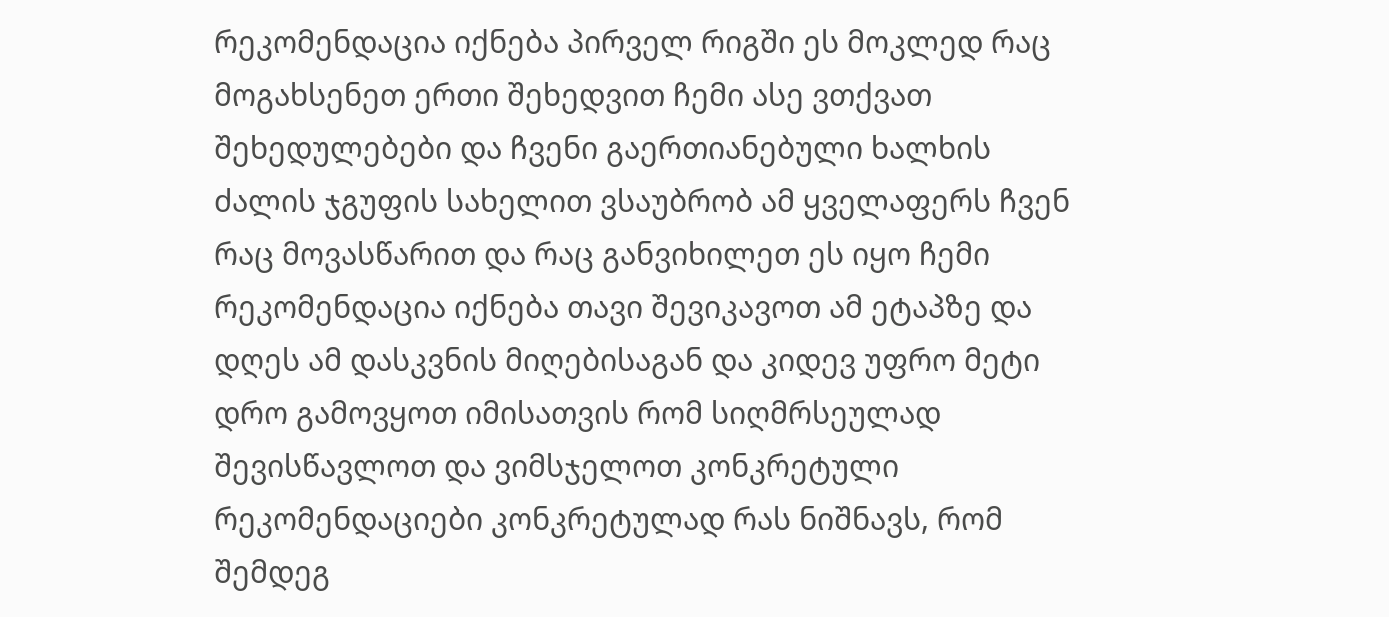რეკომენდაცია იქნება პირველ რიგში ეს მოკლედ რაც მოგახსენეთ ერთი შეხედვით ჩემი ასე ვთქვათ შეხედულებები და ჩვენი გაერთიანებული ხალხის ძალის ჯგუფის სახელით ვსაუბრობ ამ ყველაფერს ჩვენ რაც მოვასწარით და რაც განვიხილეთ ეს იყო ჩემი რეკომენდაცია იქნება თავი შევიკავოთ ამ ეტაპზე და დღეს ამ დასკვნის მიღებისაგან და კიდევ უფრო მეტი დრო გამოვყოთ იმისათვის რომ სიღმრსეულად შევისწავლოთ და ვიმსჯელოთ კონკრეტული რეკომენდაციები კონკრეტულად რას ნიშნავს, რომ შემდეგ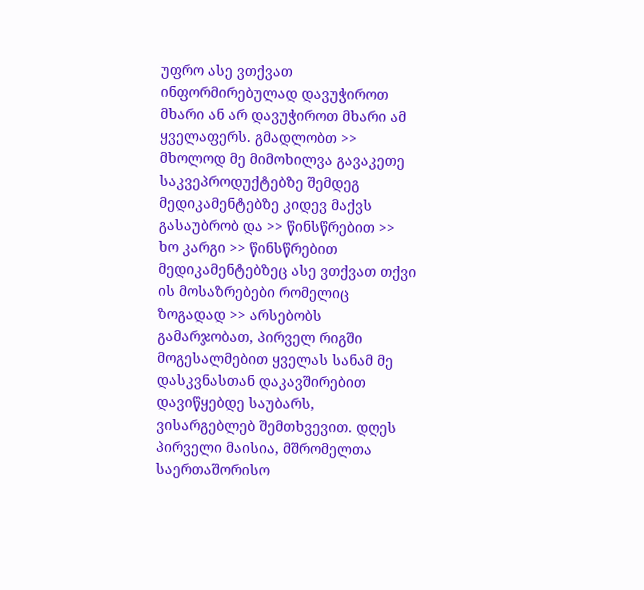უფრო ასე ვთქვათ ინფორმირებულად დავუჭიროთ მხარი ან არ დავუჭიროთ მხარი ამ ყველაფერს. გმადლობთ >> მხოლოდ მე მიმოხილვა გავაკეთე საკვეპროდუქტებზე შემდეგ მედიკამენტებზე კიდევ მაქვს გასაუბრობ და >> წინსწრებით >> ხო კარგი >> წინსწრებით მედიკამენტებზეც ასე ვთქვათ თქვი ის მოსაზრებები რომელიც ზოგადად >> არსებობს გამარჯობათ, პირველ რიგში მოგესალმებით ყველას სანამ მე დასკვნასთან დაკავშირებით დავიწყებდე საუბარს, ვისარგებლებ შემთხვევით. დღეს პირველი მაისია, მშრომელთა საერთაშორისო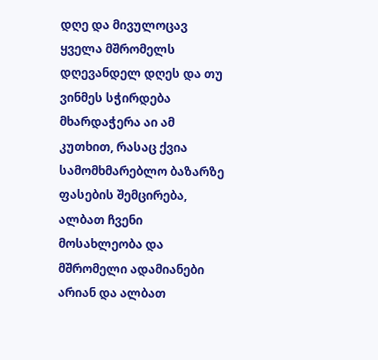დღე და მივულოცავ ყველა მშრომელს დღევანდელ დღეს და თუ ვინმეს სჭირდება მხარდაჭერა აი ამ კუთხით, რასაც ქვია სამომხმარებლო ბაზარზე ფასების შემცირება, ალბათ ჩვენი მოსახლეობა და მშრომელი ადამიანები არიან და ალბათ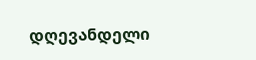დღევანდელი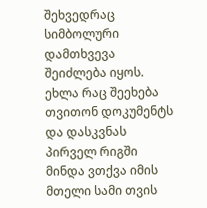შეხვედრაც სიმბოლური დამთხვევა შეიძლება იყოს. ეხლა რაც შეეხება თვითონ დოკუმენტს და დასკვნას პირველ რიგში მინდა ვთქვა იმის მთელი სამი თვის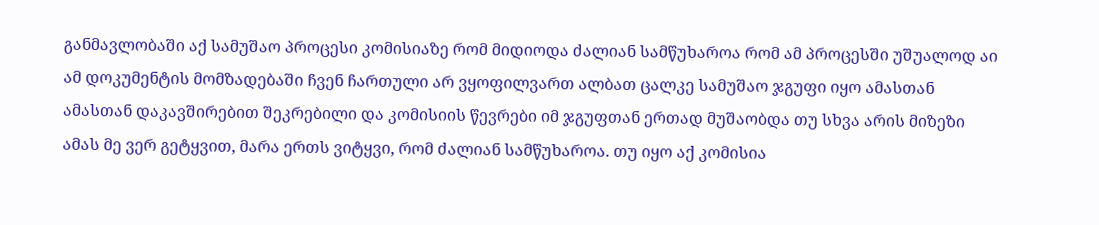განმავლობაში აქ სამუშაო პროცესი კომისიაზე რომ მიდიოდა ძალიან სამწუხაროა რომ ამ პროცესში უშუალოდ აი ამ დოკუმენტის მომზადებაში ჩვენ ჩართული არ ვყოფილვართ ალბათ ცალკე სამუშაო ჯგუფი იყო ამასთან ამასთან დაკავშირებით შეკრებილი და კომისიის წევრები იმ ჯგუფთან ერთად მუშაობდა თუ სხვა არის მიზეზი ამას მე ვერ გეტყვით, მარა ერთს ვიტყვი, რომ ძალიან სამწუხაროა. თუ იყო აქ კომისია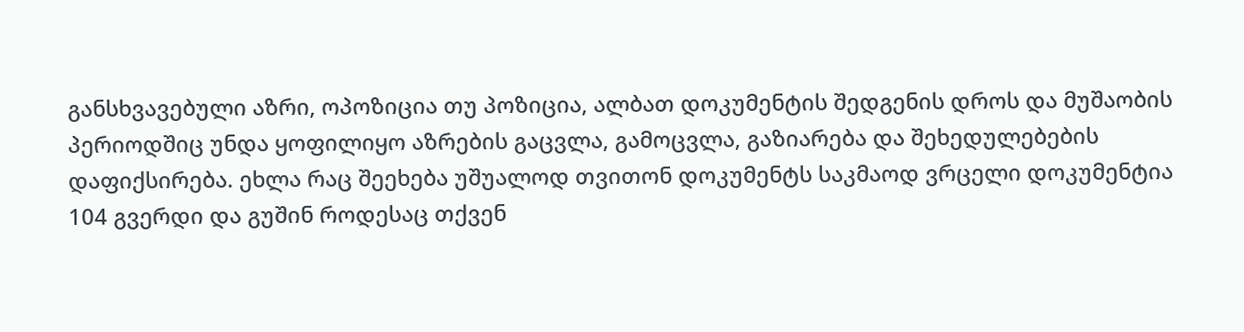განსხვავებული აზრი, ოპოზიცია თუ პოზიცია, ალბათ დოკუმენტის შედგენის დროს და მუშაობის პერიოდშიც უნდა ყოფილიყო აზრების გაცვლა, გამოცვლა, გაზიარება და შეხედულებების დაფიქსირება. ეხლა რაც შეეხება უშუალოდ თვითონ დოკუმენტს საკმაოდ ვრცელი დოკუმენტია 104 გვერდი და გუშინ როდესაც თქვენ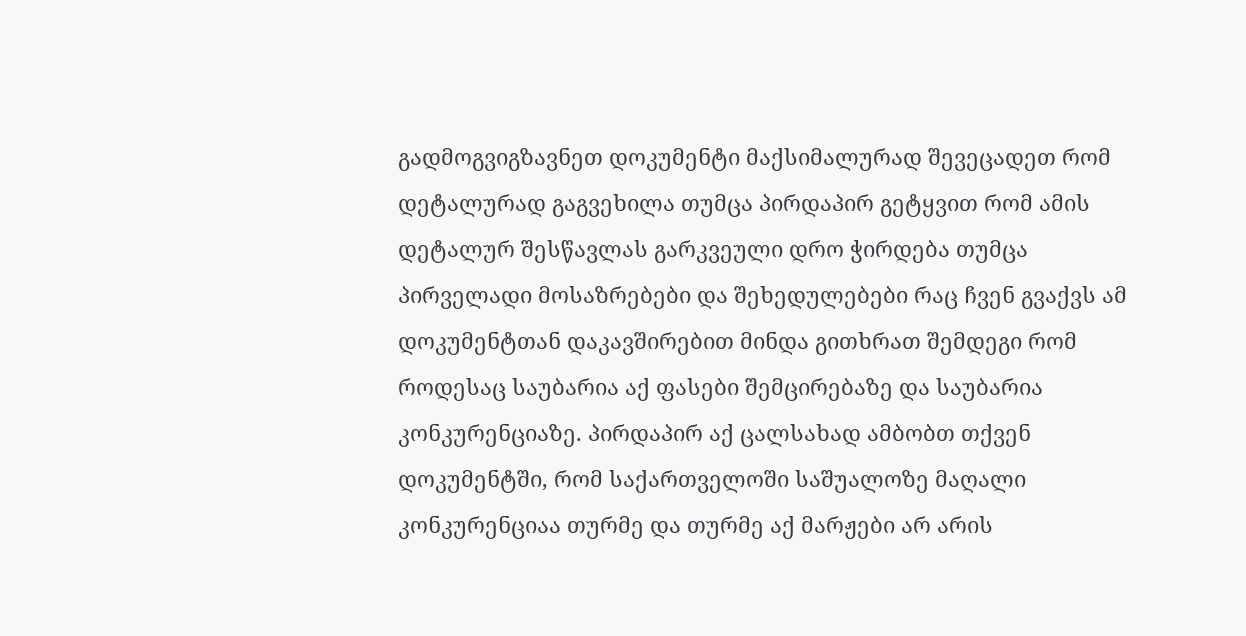გადმოგვიგზავნეთ დოკუმენტი მაქსიმალურად შევეცადეთ რომ დეტალურად გაგვეხილა თუმცა პირდაპირ გეტყვით რომ ამის დეტალურ შესწავლას გარკვეული დრო ჭირდება თუმცა პირველადი მოსაზრებები და შეხედულებები რაც ჩვენ გვაქვს ამ დოკუმენტთან დაკავშირებით მინდა გითხრათ შემდეგი რომ როდესაც საუბარია აქ ფასები შემცირებაზე და საუბარია კონკურენციაზე. პირდაპირ აქ ცალსახად ამბობთ თქვენ დოკუმენტში, რომ საქართველოში საშუალოზე მაღალი კონკურენციაა თურმე და თურმე აქ მარჟები არ არის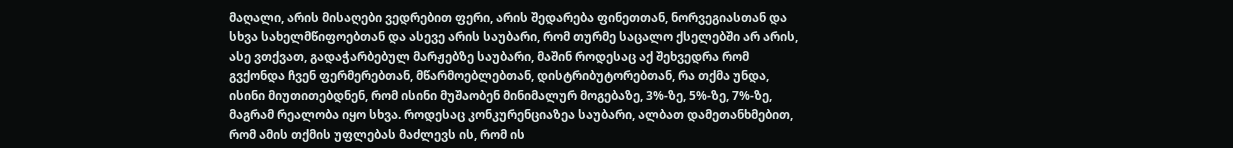მაღალი, არის მისაღები ვედრებით ფერი, არის შედარება ფინეთთან, ნორვეგიასთან და სხვა სახელმწიფოებთან და ასევე არის საუბარი, რომ თურმე საცალო ქსელებში არ არის, ასე ვთქვათ, გადაჭარბებულ მარჟებზე საუბარი, მაშინ როდესაც აქ შეხვედრა რომ გვქონდა ჩვენ ფერმერებთან, მწარმოებლებთან, დისტრიბუტორებთან, რა თქმა უნდა, ისინი მიუთითებდნენ, რომ ისინი მუშაობენ მინიმალურ მოგებაზე, 3%-ზე, 5%-ზე, 7%-ზე, მაგრამ რეალობა იყო სხვა. როდესაც კონკურენციაზეა საუბარი, ალბათ დამეთანხმებით, რომ ამის თქმის უფლებას მაძლევს ის, რომ ის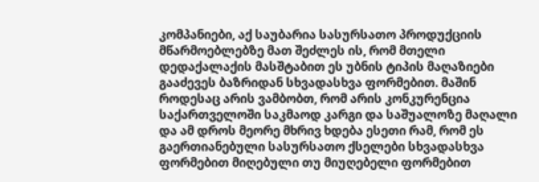კომპანიები, აქ საუბარია სასურსათო პროდუქციის მწარმოებლებზე მათ შეძლეს ის, რომ მთელი დედაქალაქის მასშტაბით ეს უბნის ტიპის მაღაზიები გააძევეს ბაზრიდან სხვადასხვა ფორმებით. მაშინ როდესაც არის ვამბობთ, რომ არის კონკურენცია საქართველოში საკმაოდ კარგი და საშუალოზე მაღალი და ამ დროს მეორე მხრივ ხდება ესეთი რამ, რომ ეს გაერთიანებული სასურსათო ქსელები სხვადასხვა ფორმებით მიღებული თუ მიუღებელი ფორმებით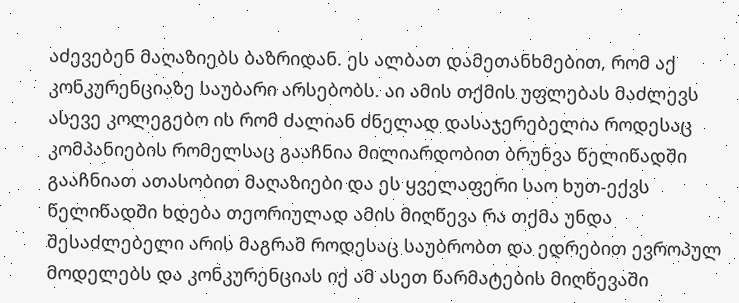აძევებენ მაღაზიებს ბაზრიდან. ეს ალბათ დამეთანხმებით, რომ აქ კონკურენციაზე საუბარი არსებობს. აი ამის თქმის უფლებას მაძლევს ასევე კოლეგებო ის რომ ძალიან ძნელად დასაჯერებელია როდესაც კომპანიების რომელსაც გააჩნია მილიარდობით ბრუნვა წელიწადში გააჩნიათ ათასობით მაღაზიები და ეს ყველაფერი საო ხუთ-ექვს წელიწადში ხდება თეორიულად ამის მიღწევა რა თქმა უნდა შესაძლებელი არის მაგრამ როდესაც საუბრობთ და ედრებით ევროპულ მოდელებს და კონკურენციას იქ ამ ასეთ წარმატების მიღწევაში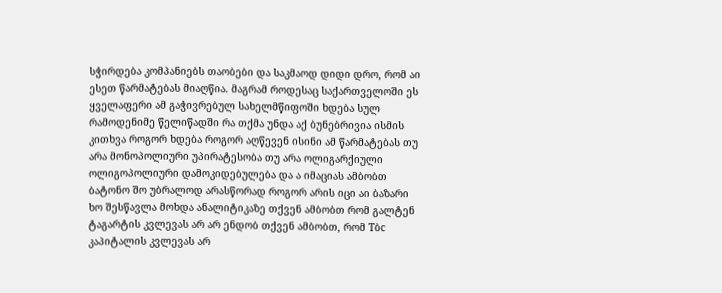სჭირდება კომპანიებს თაობები და საკმაოდ დიდი დრო, რომ აი ესეთ წარმატებას მიაღწია. მაგრამ როდესაც საქართველოში ეს ყველაფერი ამ გაჭივრებულ სახელმწიფოში ხდება სულ რამოდენიმე წელიწადში რა თქმა უნდა აქ ბუნებრივია ისმის კითხვა როგორ ხდება როგორ აღწევენ ისინი ამ წარმატებას თუ არა მონოპოლიური უპირატესობა თუ არა ოლიგარქიული ოლიგოპოლიური დამოკიდებულება და ა იმაციას ამბობთ ბატონო შო უბრალოდ არასწორად როგორ არის იცი აი ბაზარი ხო შესწავლა მოხდა ანალიტიკაზე თქვენ ამბობთ რომ გალტენ ტაგარტის კვლევას არ არ ენდობ თქვენ ამბობთ, რომ Tბc კაპიტალის კვლევას არ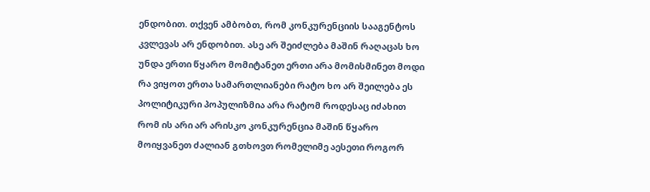ენდობით. თქვენ ამბობთ, რომ კონკურენციის სააგენტოს კვლევას არ ენდობით. ასე არ შეიძლება მაშინ რაღაცას ხო უნდა ერთი წყარო მომიტანეთ ერთი არა მომისმინეთ მოდი რა ვიყოთ ერთა სამართლიანები რატო ხო არ შეილება ეს პოლიტიკური პოპულიზმია არა რატომ როდესაც იძახით რომ ის არი არ არისკო კონკურენცია მაშინ წყარო მოიყვანეთ ძალიან გთხოვთ რომელიმე აესეთი როგორ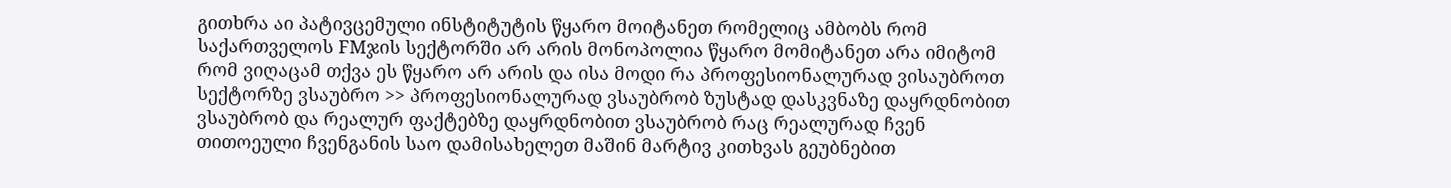გითხრა აი პატივცემული ინსტიტუტის წყარო მოიტანეთ რომელიც ამბობს რომ საქართველოს FMჯის სექტორში არ არის მონოპოლია წყარო მომიტანეთ არა იმიტომ რომ ვიღაცამ თქვა ეს წყარო არ არის და ისა მოდი რა პროფესიონალურად ვისაუბროთ სექტორზე ვსაუბრო >> პროფესიონალურად ვსაუბრობ ზუსტად დასკვნაზე დაყრდნობით ვსაუბრობ და რეალურ ფაქტებზე დაყრდნობით ვსაუბრობ რაც რეალურად ჩვენ თითოეული ჩვენგანის საო დამისახელეთ მაშინ მარტივ კითხვას გეუბნებით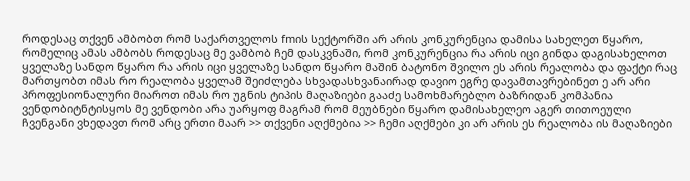როდესაც თქვენ ამბობთ რომ საქართველოს fmის სექტორში არ არის კონკურენცია დამისა სახელეთ წყარო, რომელიც ამას ამბობს როდესაც მე ვამბობ ჩემ დასკვნაში, რომ კონკურენცია რა არის იცი გინდა დაგისახელოთ ყველაზე სანდო წყარო რა არის იცი ყველაზე სანდო წყარო მაშინ ბატონო შვილო ეს არის რეალობა და ფაქტი რაც მართყობთ იმას რო რეალობა ყველამ შეიძლება სხვადასხვანაირად დავიო ეგრე დავამთავრებინეთ ე არ არი პროფესიონალური მიაროთ იმას რო უგნის ტიპის მაღაზიები გააძე სამოხმარებლო ბაზრიდან კომპანია ვენდობიტნტისყოს მე ვენდობი არა უარყოფ მაგრამ რომ მეუბნები წყარო დამისახელეო აგერ თითოეული ჩვენგანი ვხედავთ რომ არც ერთი მაარ >> თქვენი აღქმებია >> ჩემი აღქმები კი არ არის ეს რეალობა ის მაღაზიები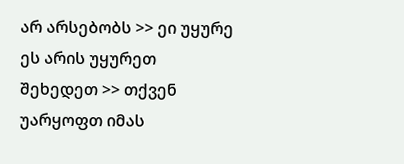არ არსებობს >> ეი უყურე ეს არის უყურეთ შეხედეთ >> თქვენ უარყოფთ იმას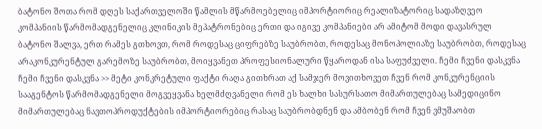ბატონო შოთა რომ დღეს საქართველოში წამლის მწარმოებელიც იმპორტიორიც რეალიზატორიც სადაზღვეო კომპანიის წარმომადგენელიც კლინიკის მეპატრონებიც ერთი და იგივე კომპანიები არ ამიტომ მოდი დავასრულ ბატონო შალვა, ერთ რამეს გთხოვთ, რომ როდესაც ციფრებზე საუბრობთ, როდესაც მონოპოლიაზე საუბრობთ, როდესაც არაკონკურენტულ გარემოზე საუბრობთ, მოიყვანეთ პროფესიონალური წყაროდან ისა საფუძველი. ჩემი ჩვენი დასკვნა ჩემი ჩვენი დასკვნა >> მეტი კონკრეტული ფაქტი რაღა გითხრათ აქ სამჯერ მოვითხოვეთ ჩვენ რომ კონკურენციის სააგენტოს წარმომადგენელი მოგვეყვანა ხელმძღვანელი რომ ეს ხალხი სასურსათო მიმართულებაც სამედიცინო მიმართულებაც ნავთოპროდუქტების იმპორტიორებიც რასაც საუბრობდნენ და ამბობენ რომ ჩვენ ვმუშაობთ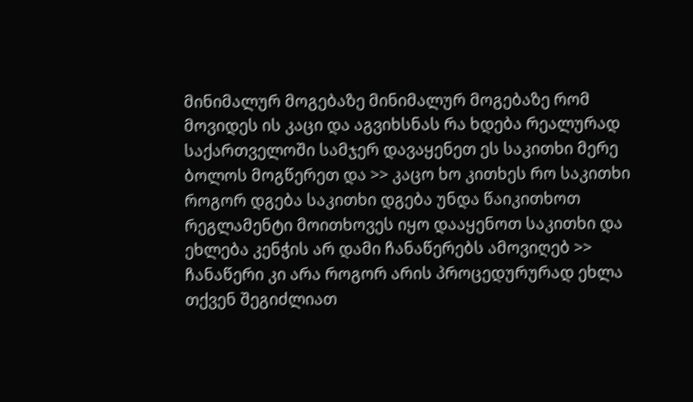მინიმალურ მოგებაზე მინიმალურ მოგებაზე რომ მოვიდეს ის კაცი და აგვიხსნას რა ხდება რეალურად საქართველოში სამჯერ დავაყენეთ ეს საკითხი მერე ბოლოს მოგწერეთ და >> კაცო ხო კითხეს რო საკითხი როგორ დგება საკითხი დგება უნდა წაიკითხოთ რეგლამენტი მოითხოვეს იყო დააყენოთ საკითხი და ეხლება კენჭის არ დამი ჩანაწერებს ამოვიღებ >> ჩანაწერი კი არა როგორ არის პროცედურურად ეხლა თქვენ შეგიძლიათ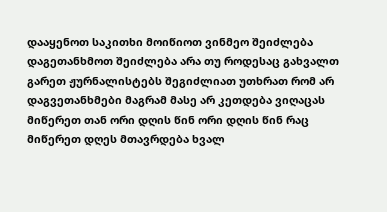დააყენოთ საკითხი მოიწიოთ ვინმეო შეიძლება დაგეთანხმოთ შეიძლება არა თუ როდესაც გახვალთ გარეთ ჟურნალისტებს შეგიძლიათ უთხრათ რომ არ დაგვეთანხმები მაგრამ მასე არ კეთდება ვიღაცას მიწერეთ თან ორი დღის წინ ორი დღის წინ რაც მიწერეთ დღეს მთავრდება ხვალ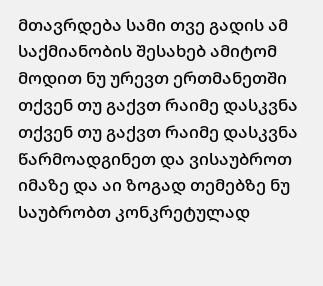მთავრდება სამი თვე გადის ამ საქმიანობის შესახებ ამიტომ მოდით ნუ ურევთ ერთმანეთში თქვენ თუ გაქვთ რაიმე დასკვნა თქვენ თუ გაქვთ რაიმე დასკვნა წარმოადგინეთ და ვისაუბროთ იმაზე და აი ზოგად თემებზე ნუ საუბრობთ კონკრეტულად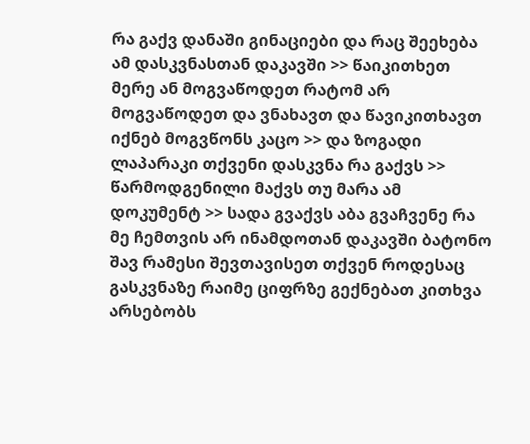რა გაქვ დანაში გინაციები და რაც შეეხება ამ დასკვნასთან დაკავში >> წაიკითხეთ მერე ან მოგვაწოდეთ რატომ არ მოგვაწოდეთ და ვნახავთ და წავიკითხავთ იქნებ მოგვწონს კაცო >> და ზოგადი ლაპარაკი თქვენი დასკვნა რა გაქვს >> წარმოდგენილი მაქვს თუ მარა ამ დოკუმენტ >> სადა გვაქვს აბა გვაჩვენე რა მე ჩემთვის არ ინამდოთან დაკავში ბატონო შავ რამესი შევთავისეთ თქვენ როდესაც გასკვნაზე რაიმე ციფრზე გექნებათ კითხვა არსებობს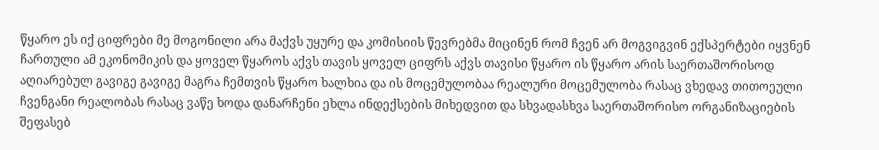წყარო ეს იქ ციფრები მე მოგონილი არა მაქვს უყურე და კომისიის წევრებმა მიცინენ რომ ჩვენ არ მოგვიგვინ ექსპერტები იყვნენ ჩართული ამ ეკონომიკის და ყოველ წყაროს აქვს თავის ყოველ ციფრს აქვს თავისი წყარო ის წყარო არის საერთაშორისოდ აღიარებულ გავიგე გავიგე მაგრა ჩემთვის წყარო ხალხია და ის მოცემულობაა რეალური მოცემულობა რასაც ვხედავ თითოეული ჩვენგანი რეალობას რასაც ვაწე ხოდა დანარჩენი ეხლა ინდექსების მიხედვით და სხვადასხვა საერთაშორისო ორგანიზაციების შეფასებ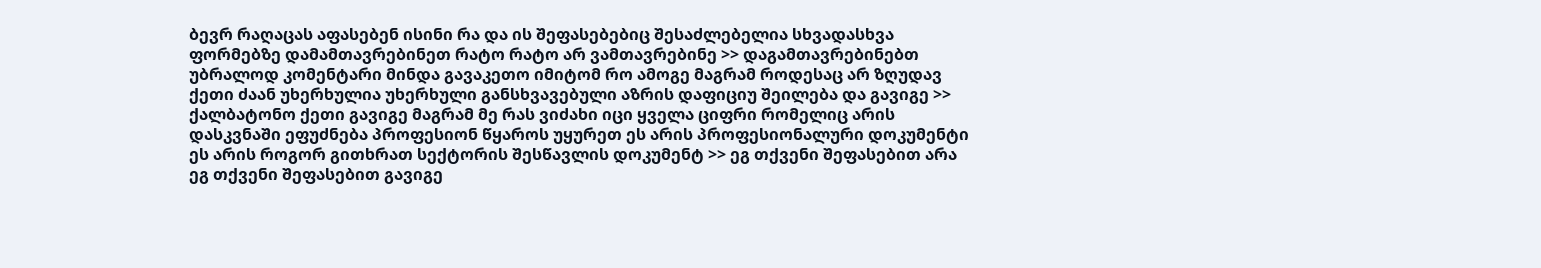ბევრ რაღაცას აფასებენ ისინი რა და ის შეფასებებიც შესაძლებელია სხვადასხვა ფორმებზე დამამთავრებინეთ რატო რატო არ ვამთავრებინე >> დაგამთავრებინებთ უბრალოდ კომენტარი მინდა გავაკეთო იმიტომ რო ამოგე მაგრამ როდესაც არ ზღუდავ ქეთი ძაან უხერხულია უხერხული განსხვავებული აზრის დაფიციუ შეილება და გავიგე >> ქალბატონო ქეთი გავიგე მაგრამ მე რას ვიძახი იცი ყველა ციფრი რომელიც არის დასკვნაში ეფუძნება პროფესიონ წყაროს უყურეთ ეს არის პროფესიონალური დოკუმენტი ეს არის როგორ გითხრათ სექტორის შესწავლის დოკუმენტ >> ეგ თქვენი შეფასებით არა ეგ თქვენი შეფასებით გავიგე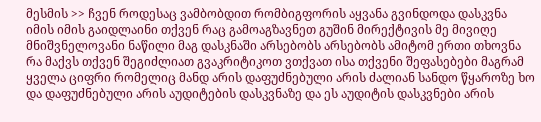მესმის >> ჩვენ როდესაც ვამბობდით რომბიგფორის აყვანა გვინდოდა დასკვნა იმის იმის გაიდლაინი თქვენ რაც გამოაგზავნეთ გუშინ მირექტივის მე მივიღე მნიშვნელოვანი ნაწილი მაგ დასკნაში არსებობს არსებობს ამიტომ ერთი თხოვნა რა მაქვს თქვენ შეგიძლიათ გვაკრიტიკოთ ვთქვათ ისა თქვენი შეფასებები მაგრამ ყველა ციფრი რომელიც მანდ არის დაფუძნებული არის ძალიან სანდო წყაროზე ხო და დაფუძნებული არის აუდიტების დასკვნაზე და ეს აუდიტის დასკვნები არის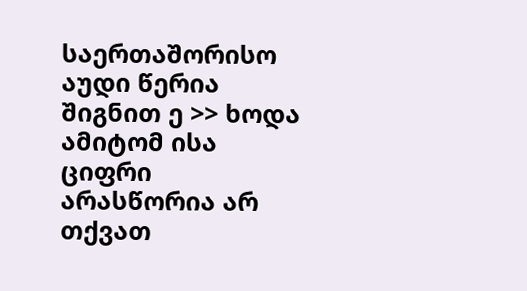საერთაშორისო აუდი წერია შიგნით ე >> ხოდა ამიტომ ისა ციფრი არასწორია არ თქვათ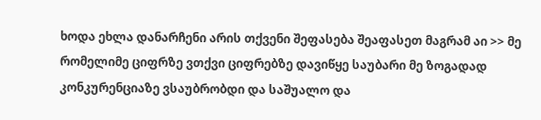ხოდა ეხლა დანარჩენი არის თქვენი შეფასება შეაფასეთ მაგრამ აი >> მე რომელიმე ციფრზე ვთქვი ციფრებზე დავიწყე საუბარი მე ზოგადად კონკურენციაზე ვსაუბრობდი და საშუალო და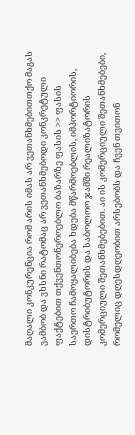მაღალი კონკურენცია რომ არის იმას არ ვეთანხმებითთქო მაგას ვამბობ და ვხსნი რატომაც არ ვეთანხმებოდი კონკრეტული ფაქტებით თქვენთონეროებლო ბაზარზე ფასის >> ფასის საერთო ჩამოყალიბება ხდება მწარმოებლის, იმპორტიორის, დისტრიბუტორის და საბოლოო ჯამში რეალიზატორის კომერციული შეთანხმებებით. აი ის კომერციული შეთანხმებები, რომელიც დღესდღეობით არსებობს და ჩვენ თვითონ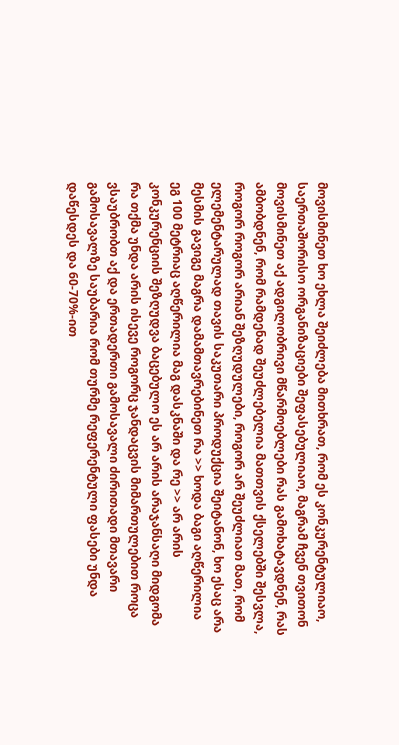მოვისმინეთ ხო ეხლა შეიძლება მითხრათ, რომ ეს კონკურენტულიაო, საერთაშორისო ორგანიზაციები შეფასებულიაო, მაგრამ ჩვენ თვითონ მოვისმინეთ აქ ადგილობრივი მწარმოებლები რას გამოხატავდნენ, რას ამბობდნენ, რომ რამდენად შეუძლებელია მათთვის ქსელებში შესვლა, როგორ როგორ არიან შეზღუდულები, როგორ არ შეუძლიათ მათ, რომ ელემენტარულად თავის საკუთარი პროდუქცია შეიტანონ, ხო ესაც არა მესმის გავიგე მაგრა დამამთავრებინეთ რა >> ხოდა ბაგი აღწერილია ეგ 100 მეტრიაც აღწერილია მაგ დასკნაში და რე >> არ არის კონკურენციის შეზღუდვა ბაცებულო ეს არ არის არაჯანსაღი მიდგომა რა თქმა უნდა არის ისევე როგორც ჯანდაცვის მიმართულებით როცა ვსაუბრობთ აქ და ერთადერთი გამოსავალი ძირითადი მთავარი გამოსავალზე საუბარია რომ თურმე რეფერენტული ფასები უნდა დაწესდეს და 60-70%-ით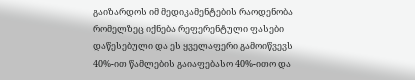გაიზარდოს იმ მედიკამენტების რაოდენობა რომელზეც იქნება რეფერენტული ფასები დაწესებული და ეს ყველაფერი გამოიწვევს 40%-ით წამლების გაიაფებასო 40%-ითო და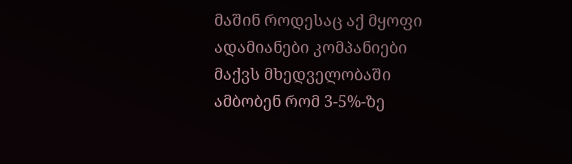მაშინ როდესაც აქ მყოფი ადამიანები კომპანიები მაქვს მხედველობაში ამბობენ რომ 3-5%-ზე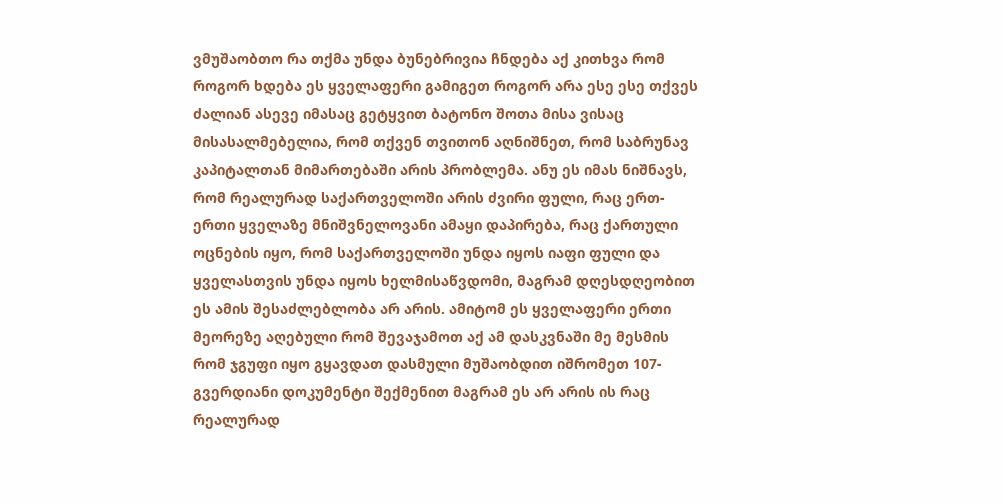ვმუშაობთო რა თქმა უნდა ბუნებრივია ჩნდება აქ კითხვა რომ როგორ ხდება ეს ყველაფერი გამიგეთ როგორ არა ესე ესე თქვეს ძალიან ასევე იმასაც გეტყვით ბატონო შოთა მისა ვისაც მისასალმებელია, რომ თქვენ თვითონ აღნიშნეთ, რომ საბრუნავ კაპიტალთან მიმართებაში არის პრობლემა. ანუ ეს იმას ნიშნავს, რომ რეალურად საქართველოში არის ძვირი ფული, რაც ერთ-ერთი ყველაზე მნიშვნელოვანი ამაყი დაპირება, რაც ქართული ოცნების იყო, რომ საქართველოში უნდა იყოს იაფი ფული და ყველასთვის უნდა იყოს ხელმისაწვდომი, მაგრამ დღესდღეობით ეს ამის შესაძლებლობა არ არის. ამიტომ ეს ყველაფერი ერთი მეორეზე აღებული რომ შევაჯამოთ აქ ამ დასკვნაში მე მესმის რომ ჯგუფი იყო გყავდათ დასმული მუშაობდით იშრომეთ 107-გვერდიანი დოკუმენტი შექმენით მაგრამ ეს არ არის ის რაც რეალურად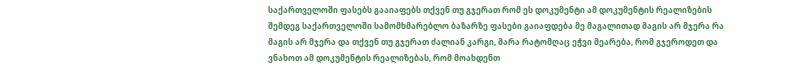საქართველოში ფასებს გააიაფებს თქვენ თუ გჯერათ რომ ეს დოკუმენტი ამ დოკუმენტის რეალიზების შემდეგ საქართველოში სამომხმარებლო ბაზარზე ფასები გაიაფდება მე მაგალითად მაგის არ მჯერა რა მაგის არ მჯერა და თქვენ თუ გჯერათ ძალიან კარგი, მარა რატომღაც ეჭვი მეარება, რომ გჯეროდეთ და ვნახოთ ამ დოკუმენტის რეალიზებას, რომ მოახდენთ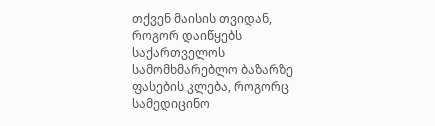თქვენ მაისის თვიდან, როგორ დაიწყებს საქართველოს სამომხმარებლო ბაზარზე ფასების კლება, როგორც სამედიცინო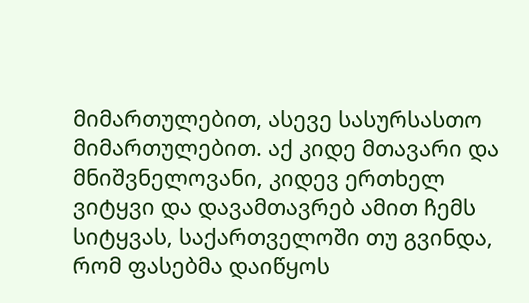მიმართულებით, ასევე სასურსასთო მიმართულებით. აქ კიდე მთავარი და მნიშვნელოვანი, კიდევ ერთხელ ვიტყვი და დავამთავრებ ამით ჩემს სიტყვას, საქართველოში თუ გვინდა, რომ ფასებმა დაიწყოს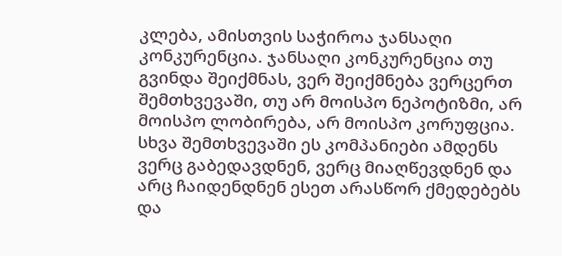კლება, ამისთვის საჭიროა ჯანსაღი კონკურენცია. ჯანსაღი კონკურენცია თუ გვინდა შეიქმნას, ვერ შეიქმნება ვერცერთ შემთხვევაში, თუ არ მოისპო ნეპოტიზმი, არ მოისპო ლობირება, არ მოისპო კორუფცია. სხვა შემთხვევაში ეს კომპანიები ამდენს ვერც გაბედავდნენ, ვერც მიაღწევდნენ და არც ჩაიდენდნენ ესეთ არასწორ ქმედებებს და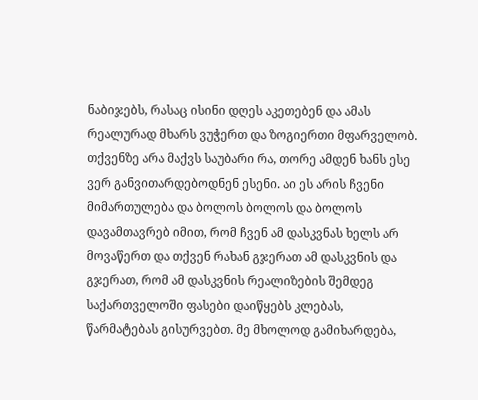ნაბიჯებს, რასაც ისინი დღეს აკეთებენ და ამას რეალურად მხარს ვუჭერთ და ზოგიერთი მფარველობ. თქვენზე არა მაქვს საუბარი რა, თორე ამდენ ხანს ესე ვერ განვითარდებოდნენ ესენი. აი ეს არის ჩვენი მიმართულება და ბოლოს ბოლოს და ბოლოს დავამთავრებ იმით, რომ ჩვენ ამ დასკვნას ხელს არ მოვაწერთ და თქვენ რახან გჯერათ ამ დასკვნის და გჯერათ, რომ ამ დასკვნის რეალიზების შემდეგ საქართველოში ფასები დაიწყებს კლებას, წარმატებას გისურვებთ. მე მხოლოდ გამიხარდება,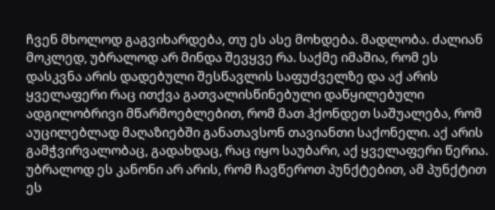ჩვენ მხოლოდ გაგვიხარდება, თუ ეს ასე მოხდება. მადლობა. ძალიან მოკლედ, უბრალოდ არ მინდა შევყვე რა. საქმე იმაშია, რომ ეს დასკვნა არის დადებული შესწავლის საფუძველზე და აქ არის ყველაფერი რაც ითქვა გათვალისწინებული დაწყილებული ადგილობრივი მწარმოებლებით, რომ მათ ჰქონდეთ საშუალება, რომ აუცილებლად მაღაზიებში განათავსონ თავიანთი საქონელი. აქ არის გამჭვირვალობაც, გადახდაც, რაც იყო საუბარი, აქ ყველაფერი წერია. უბრალოდ ეს კანონი არ არის, რომ ჩავწეროთ პუნქტებით, ამ პუნქტით ეს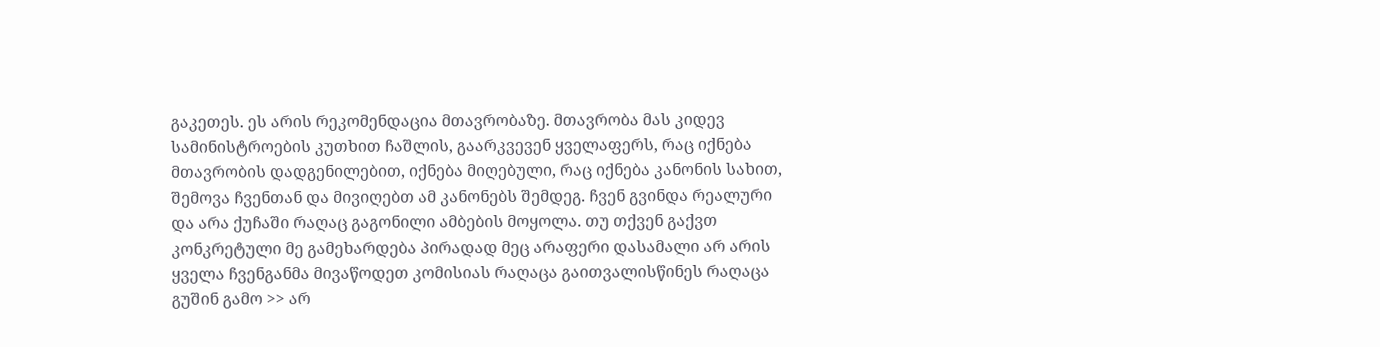გაკეთეს. ეს არის რეკომენდაცია მთავრობაზე. მთავრობა მას კიდევ სამინისტროების კუთხით ჩაშლის, გაარკვევენ ყველაფერს, რაც იქნება მთავრობის დადგენილებით, იქნება მიღებული, რაც იქნება კანონის სახით, შემოვა ჩვენთან და მივიღებთ ამ კანონებს შემდეგ. ჩვენ გვინდა რეალური და არა ქუჩაში რაღაც გაგონილი ამბების მოყოლა. თუ თქვენ გაქვთ კონკრეტული მე გამეხარდება პირადად მეც არაფერი დასამალი არ არის ყველა ჩვენგანმა მივაწოდეთ კომისიას რაღაცა გაითვალისწინეს რაღაცა გუშინ გამო >> არ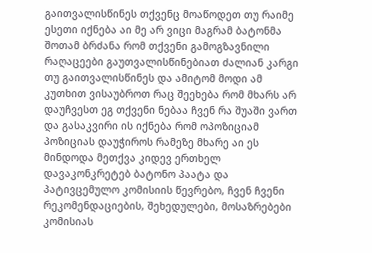გაითვალისწინეს თქვენც მოაწოდეთ თუ რაიმე ესეთი იქნება აი მე არ ვიცი მაგრამ ბატონმა შოთამ ბრძანა რომ თქვენი გამოგზავნილი რაღაცეები გაუთვალისწინებიათ ძალიან კარგი თუ გაითვალისწინეს და ამიტომ მოდი ამ კუთხით ვისაუბროთ რაც შეეხება რომ მხარს არ დაუჩვესთ ეგ თქვენი ნებაა ჩვენ რა შუაში ვართ და გასაკვირი ის იქნება რომ ოპოზიციამ პოზიციას დაუჭიროს რამეზე მხარე აი ეს მინდოდა მეთქვა კიდევ ერთხელ დავაკონკრეტებ ბატონო პაატა და პატივცემულო კომისიის წევრებო, ჩვენ ჩვენი რეკომენდაციების, შეხედულები, მოსაზრებები კომისიას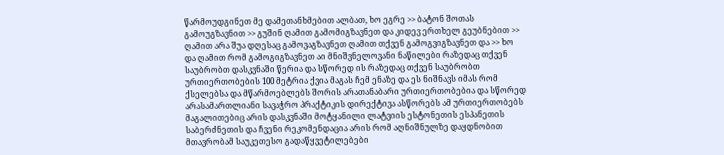წარმოუდგინეთ მე დამეთანხმებით ალბათ, ხო ეგრე >> ბატონ შოთას გამოუგზავნით >> გუშინ ღამით გამომიგზავნეთ და კიდევ ერთხელ გეუბნებით >> ღამით არა შუა დღესაც გამოვაგზავნეთ ღამით თქვენ გამოგვიგზავნეთ და >> ხო და ღამით რომ გამოგიგზავნეთ აი მნიშვნელოვანი ნაწილები რაზედაც თქვენ საუბრობთ დასკვნაში წერია და სწორედ ის რაზედაც თქვენ საუბრობთ ურთიერთობების 100 მეტრია ქვია მაგას ჩემ ენაზე და ეს ნიშნავს იმას რომ ქსელებსა და მწარმოებლებს შორის არათანაბარი ურთიერთობებია და სწორედ არასამართლიანი სავაჭრო პრაქტიკის დირექტივა ასწორებს ამ ურთიერთობებს მაგალითებიც არის დასკვნაში მოტყანილი ლატვიის ესტონეთის ესპანეთის საბერძნეთის და ჩვენი რეკომენდაცია არის რომ აღნიშნულზე დაყდნობით მთავრობამ საუკეთესო გადაწყვეტილებები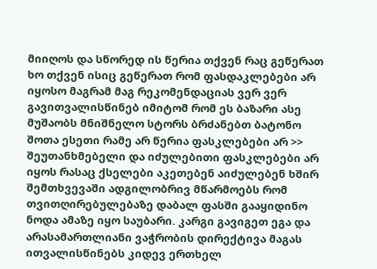მიიღოს და სწორედ ის წერია თქვენ რაც გეწერათ ხო თქვენ ისიც გეწერათ რომ ფასდაკლებები არ იყოსო მაგრამ მაგ რეკომენდაციას ვერ ვერ გავითვალისწინებ იმიტომ რომ ეს ბაზარი ასე მუშაობს მნიშნელო სტორს ბრძანებთ ბატონო შოთა ესეთი რამე არ წერია ფასკლებები არ >> შეუთანხმებელი და იძულებითი ფასკლებები არ იყოს რასაც ქსელები აკეთებენ აიძულებენ ხშირ შემთხვევაში ადგილობრივ მწარმოებს რომ თვითღირებულებაზე დაბალ ფასში გააყიდინო ნოდა ამაზე იყო საუბარი. კარგი გავიგეთ ეგა და არასამართლიანი ვაჭრობის დირექტივა მაგას ითვალისწინებს კიდევ ერთხელ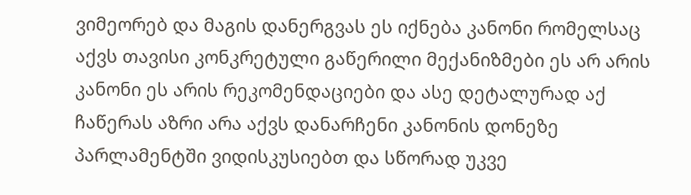ვიმეორებ და მაგის დანერგვას ეს იქნება კანონი რომელსაც აქვს თავისი კონკრეტული გაწერილი მექანიზმები ეს არ არის კანონი ეს არის რეკომენდაციები და ასე დეტალურად აქ ჩაწერას აზრი არა აქვს დანარჩენი კანონის დონეზე პარლამენტში ვიდისკუსიებთ და სწორად უკვე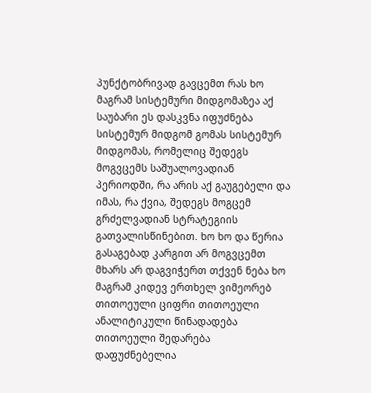პუნქტობრივად გავცემთ რას ხო მაგრამ სისტემური მიდგომაზეა აქ საუბარი ეს დასკვნა იფუძნება სისტემურ მიდგომ გომას სისტემურ მიდგომას, რომელიც შედეგს მოგვცემს საშუალოვადიან პერიოდში, რა არის აქ გაუგებელი და იმას, რა ქვია, შედეგს მოგცემ გრძელვადიან სტრატეგიის გათვალისწინებით. ხო ხო და წერია გასაგებად კარგით არ მოგვცემთ მხარს არ დაგვიჭერთ თქვენ ნება ხო მაგრამ კიდევ ერთხელ ვიმეორებ თითოეული ციფრი თითოეული ანალიტიკული წინადადება თითოეული შედარება დაფუძნებელია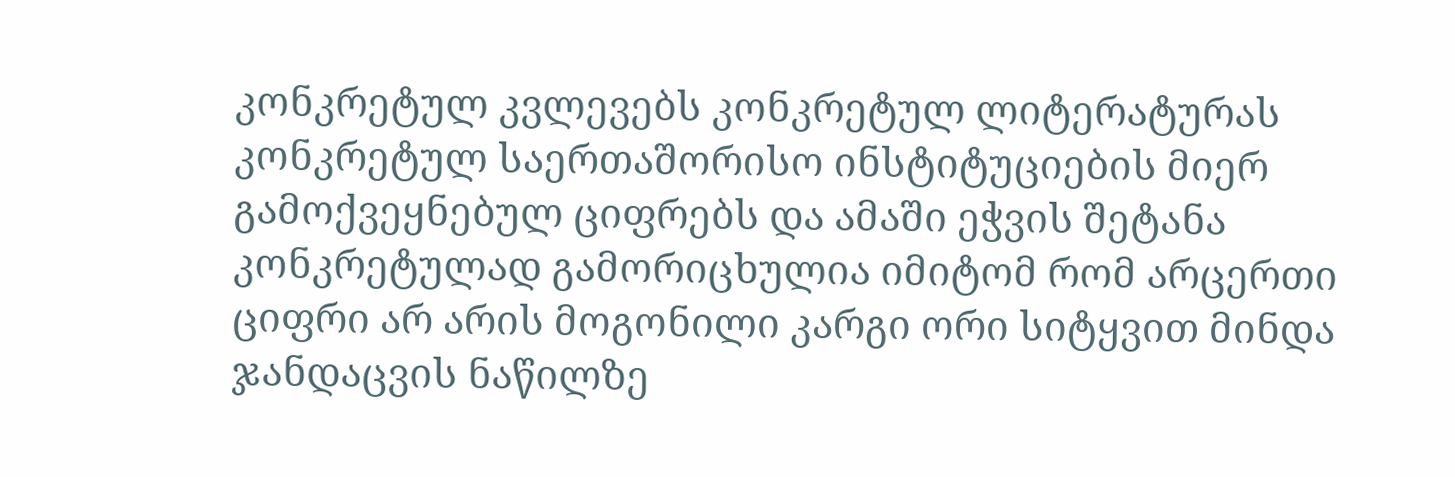კონკრეტულ კვლევებს კონკრეტულ ლიტერატურას კონკრეტულ საერთაშორისო ინსტიტუციების მიერ გამოქვეყნებულ ციფრებს და ამაში ეჭვის შეტანა კონკრეტულად გამორიცხულია იმიტომ რომ არცერთი ციფრი არ არის მოგონილი კარგი ორი სიტყვით მინდა ჯანდაცვის ნაწილზე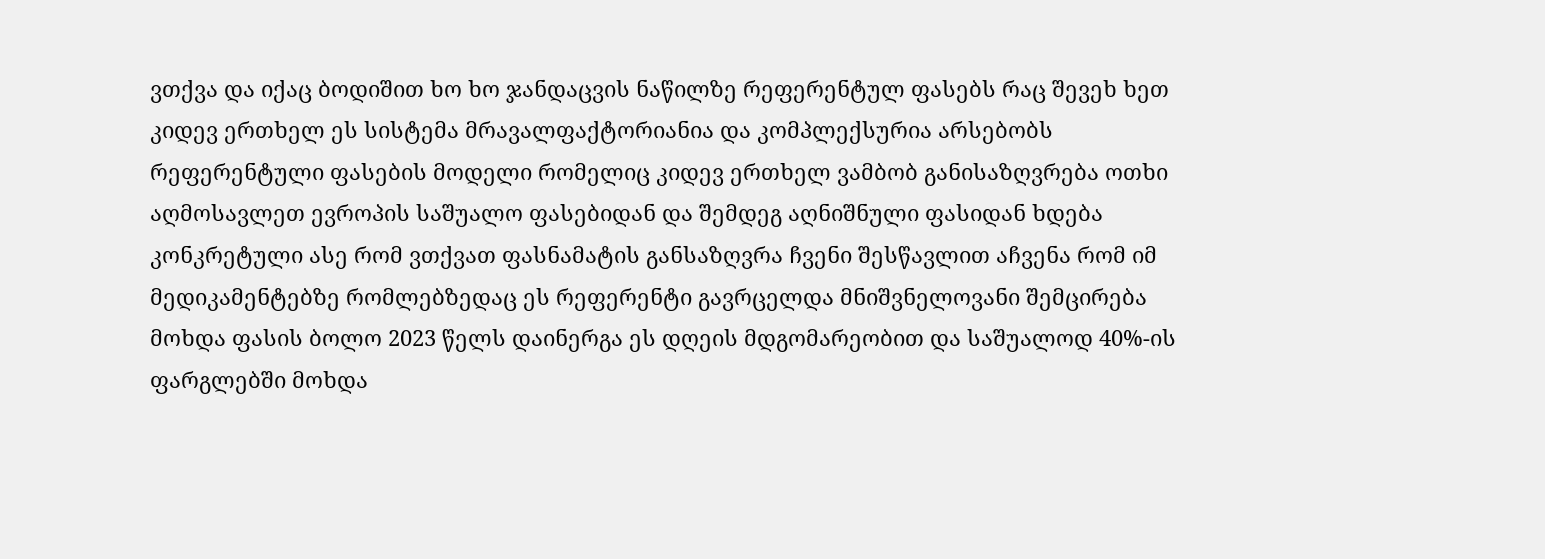ვთქვა და იქაც ბოდიშით ხო ხო ჯანდაცვის ნაწილზე რეფერენტულ ფასებს რაც შევეხ ხეთ კიდევ ერთხელ ეს სისტემა მრავალფაქტორიანია და კომპლექსურია არსებობს რეფერენტული ფასების მოდელი რომელიც კიდევ ერთხელ ვამბობ განისაზღვრება ოთხი აღმოსავლეთ ევროპის საშუალო ფასებიდან და შემდეგ აღნიშნული ფასიდან ხდება კონკრეტული ასე რომ ვთქვათ ფასნამატის განსაზღვრა ჩვენი შესწავლით აჩვენა რომ იმ მედიკამენტებზე რომლებზედაც ეს რეფერენტი გავრცელდა მნიშვნელოვანი შემცირება მოხდა ფასის ბოლო 2023 წელს დაინერგა ეს დღეის მდგომარეობით და საშუალოდ 40%-ის ფარგლებში მოხდა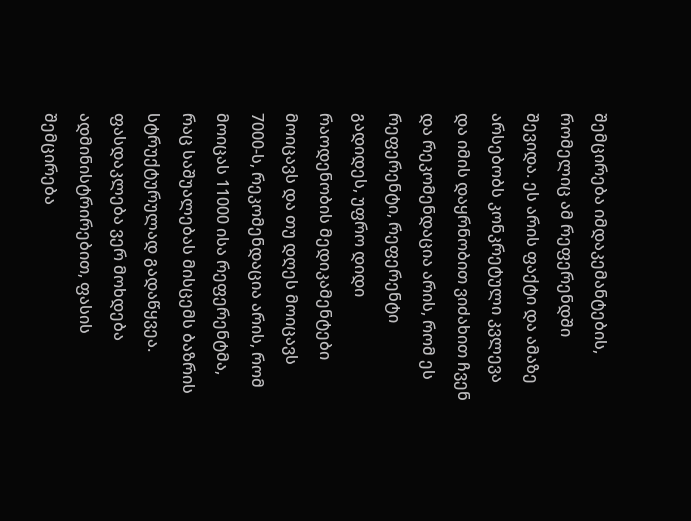შემცირება იმდაკემანტების, რომელიც ამ რეფერენდში შევიდა. ეს არის ფაქტი და ამაზე არსებობს კონკრეტული კვლევა და იმის დაყრნობით ვიძახით ჩვენ და რეკომენდაცია არის, რომ ეს რეფერენტი, რეფერენტი გადიდეს, უფრო დიდი რაოდენობის მედიკამენტები მოიცავს და თუ დღეს მოიცავს 7000-ს, რეკომენდაცია არის, რომ მოიცას 11000 ისა რეფერენტმა, რაც საშუალებას მისცემს ბაზრის სტრუქტურულად გადაწყვეა. ფასდაკლება ვერ მოხდება ადმინისტრირებით, ფასის შემცირება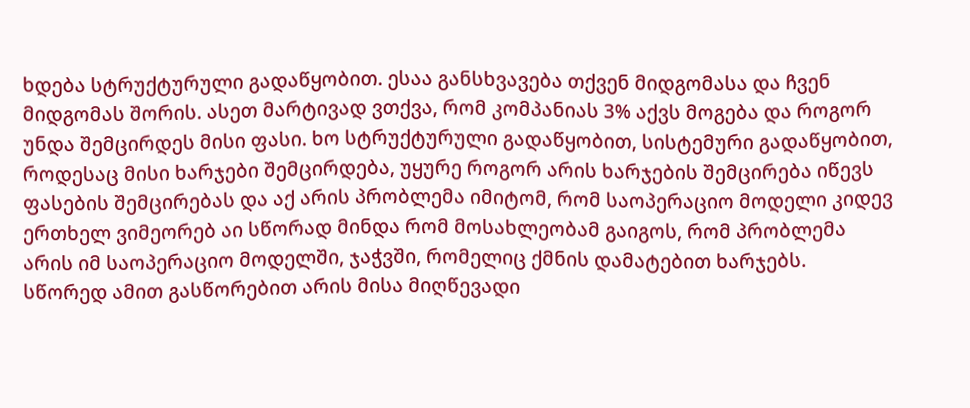ხდება სტრუქტურული გადაწყობით. ესაა განსხვავება თქვენ მიდგომასა და ჩვენ მიდგომას შორის. ასეთ მარტივად ვთქვა, რომ კომპანიას 3% აქვს მოგება და როგორ უნდა შემცირდეს მისი ფასი. ხო სტრუქტურული გადაწყობით, სისტემური გადაწყობით, როდესაც მისი ხარჯები შემცირდება, უყურე როგორ არის ხარჯების შემცირება იწევს ფასების შემცირებას და აქ არის პრობლემა იმიტომ, რომ საოპერაციო მოდელი კიდევ ერთხელ ვიმეორებ აი სწორად მინდა რომ მოსახლეობამ გაიგოს, რომ პრობლემა არის იმ საოპერაციო მოდელში, ჯაჭვში, რომელიც ქმნის დამატებით ხარჯებს. სწორედ ამით გასწორებით არის მისა მიღწევადი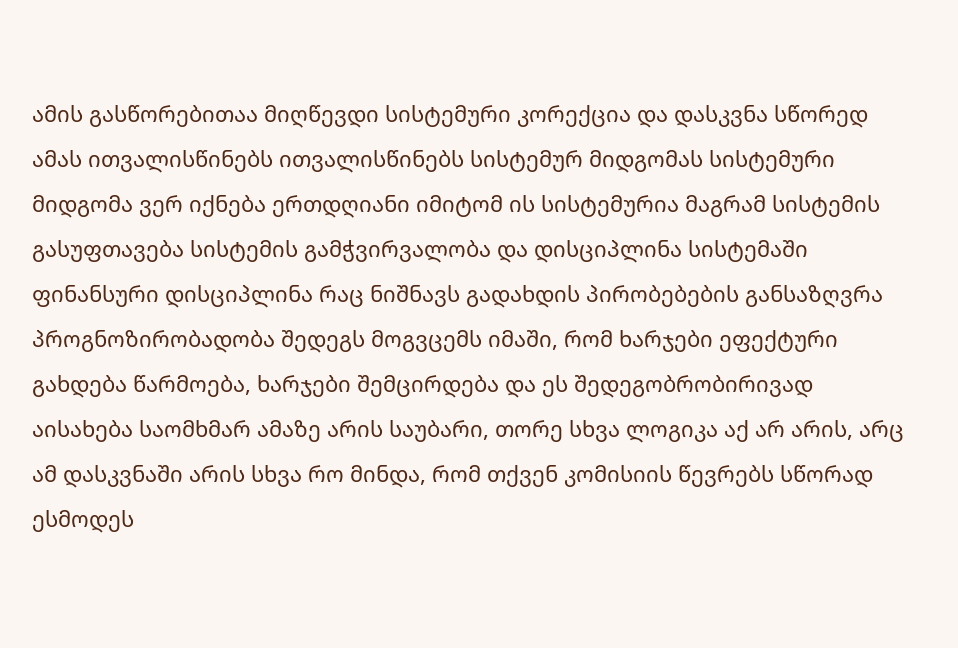ამის გასწორებითაა მიღწევდი სისტემური კორექცია და დასკვნა სწორედ ამას ითვალისწინებს ითვალისწინებს სისტემურ მიდგომას სისტემური მიდგომა ვერ იქნება ერთდღიანი იმიტომ ის სისტემურია მაგრამ სისტემის გასუფთავება სისტემის გამჭვირვალობა და დისციპლინა სისტემაში ფინანსური დისციპლინა რაც ნიშნავს გადახდის პირობებების განსაზღვრა პროგნოზირობადობა შედეგს მოგვცემს იმაში, რომ ხარჯები ეფექტური გახდება წარმოება, ხარჯები შემცირდება და ეს შედეგობრობირივად აისახება საომხმარ ამაზე არის საუბარი, თორე სხვა ლოგიკა აქ არ არის, არც ამ დასკვნაში არის სხვა რო მინდა, რომ თქვენ კომისიის წევრებს სწორად ესმოდეს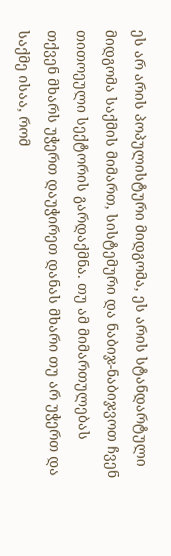ეს არ არის პოპულისტური მიდგომა, ეს არის სტანდარტული მიდგომა საქმის მიმართ, სისტემური და ნაბიჯ-ნაბიჯვოთ ჩვენ თითოეული სექტორის გარდაქმნა. თუ ამ მიმართულებას თქვენ მხარს უჭერთ დაუჭირეთ დანას მხარი თუ არ უჭერთ და საქმე ისაა, რომ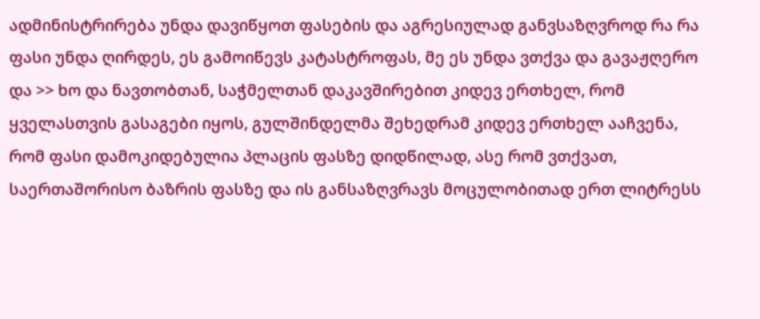ადმინისტრირება უნდა დავიწყოთ ფასების და აგრესიულად განვსაზღვროდ რა რა ფასი უნდა ღირდეს, ეს გამოიწევს კატასტროფას, მე ეს უნდა ვთქვა და გავაჟღერო და >> ხო და ნავთობთან, საჭმელთან დაკავშირებით კიდევ ერთხელ, რომ ყველასთვის გასაგები იყოს, გულშინდელმა შეხედრამ კიდევ ერთხელ ააჩვენა, რომ ფასი დამოკიდებულია პლაცის ფასზე დიდწილად, ასე რომ ვთქვათ, საერთაშორისო ბაზრის ფასზე და ის განსაზღვრავს მოცულობითად ერთ ლიტრესს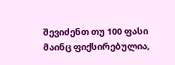შევიძენთ თუ 100 ფასი მაინც ფიქსირებულია,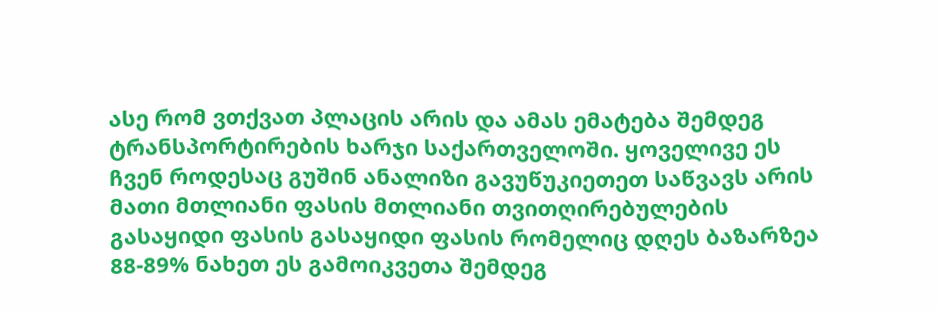ასე რომ ვთქვათ პლაცის არის და ამას ემატება შემდეგ ტრანსპორტირების ხარჯი საქართველოში. ყოველივე ეს ჩვენ როდესაც გუშინ ანალიზი გავუწუკიეთეთ საწვავს არის მათი მთლიანი ფასის მთლიანი თვითღირებულების გასაყიდი ფასის გასაყიდი ფასის რომელიც დღეს ბაზარზეა 88-89% ნახეთ ეს გამოიკვეთა შემდეგ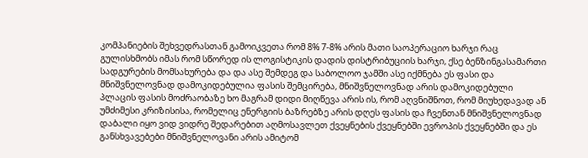კომპანიების შეხვედრასთან გამოიკვეთა რომ 8% 7-8% არის მათი საოპერაციო ხარჯი რაც გულისხმობს იმას რომ სწორედ ის ლოგისტიკის დადის დისტრიბუციის ხარჯი, ქსე ბენზინგასამართი სადგურების მომსახურება და და ასე შემდეგ და საბოლოო ჯამში ასე იქმნება ეს ფასი და მნიშვნელოვნად დამოკიდებულია ფასის შემცირება, მნიშვნელოვნად არის დამოკიდებული პლაცის ფასის მოძრაობაზე ხო მაგრამ დიდი მიღწევა არის ის, რომ აღვნიშნოთ, რომ მიუხედავად ან უმძიმესი კრიზისისა, რომელიც ენერგიის ბაზრებზე არის დღეს ფასის და ჩვენთან მნიშვნელოვნად დაბალი იყო ვიდ ვიდრე შედარებით აღმოსავლეთ ქვეყნების ქვეყნებში ევროპის ქვეყნებში და ეს განსხვავებები მნიშვნელოვანი არის ამიტომ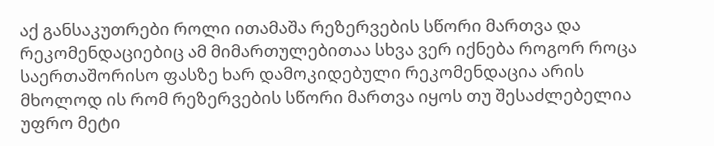აქ განსაკუთრები როლი ითამაშა რეზერვების სწორი მართვა და რეკომენდაციებიც ამ მიმართულებითაა სხვა ვერ იქნება როგორ როცა საერთაშორისო ფასზე ხარ დამოკიდებული რეკომენდაცია არის მხოლოდ ის რომ რეზერვების სწორი მართვა იყოს თუ შესაძლებელია უფრო მეტი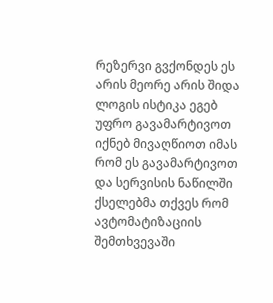რეზერვი გვქონდეს ეს არის მეორე არის შიდა ლოგის ისტიკა ეგებ უფრო გავამარტივოთ იქნებ მივაღწიოთ იმას რომ ეს გავამარტივოთ და სერვისის ნაწილში ქსელებმა თქვეს რომ ავტომატიზაციის შემთხვევაში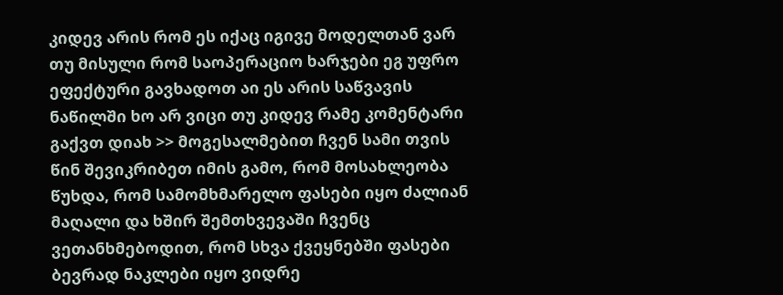კიდევ არის რომ ეს იქაც იგივე მოდელთან ვარ თუ მისული რომ საოპერაციო ხარჯები ეგ უფრო ეფექტური გავხადოთ აი ეს არის საწვავის ნაწილში ხო არ ვიცი თუ კიდევ რამე კომენტარი გაქვთ დიახ >> მოგესალმებით ჩვენ სამი თვის წინ შევიკრიბეთ იმის გამო, რომ მოსახლეობა წუხდა, რომ სამომხმარელო ფასები იყო ძალიან მაღალი და ხშირ შემთხვევაში ჩვენც ვეთანხმებოდით, რომ სხვა ქვეყნებში ფასები ბევრად ნაკლები იყო ვიდრე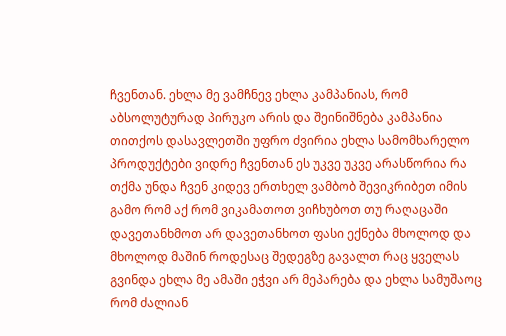ჩვენთან. ეხლა მე ვამჩნევ ეხლა კამპანიას, რომ აბსოლუტურად პირუკო არის და შეინიშნება კამპანია თითქოს დასავლეთში უფრო ძვირია ეხლა სამომხარელო პროდუქტები ვიდრე ჩვენთან ეს უკვე უკვე არასწორია რა თქმა უნდა ჩვენ კიდევ ერთხელ ვამბობ შევიკრიბეთ იმის გამო რომ აქ რომ ვიკამათოთ ვიჩხუბოთ თუ რაღაცაში დავეთანხმოთ არ დავეთანხოთ ფასი ექნება მხოლოდ და მხოლოდ მაშინ როდესაც შედეგზე გავალთ რაც ყველას გვინდა ეხლა მე ამაში ეჭვი არ მეპარება და ეხლა სამუშაოც რომ ძალიან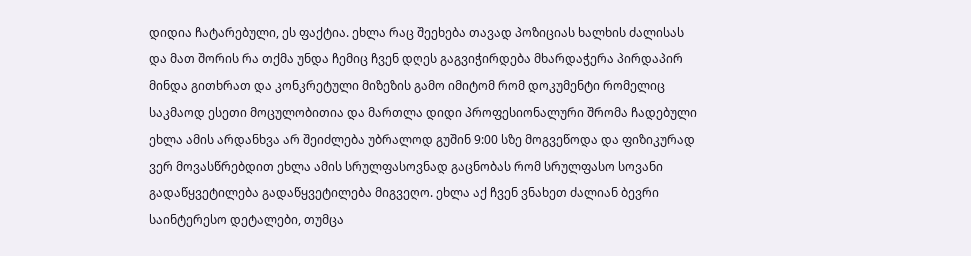დიდია ჩატარებული, ეს ფაქტია. ეხლა რაც შეეხება თავად პოზიციას ხალხის ძალისას და მათ შორის რა თქმა უნდა ჩემიც ჩვენ დღეს გაგვიჭირდება მხარდაჭერა პირდაპირ მინდა გითხრათ და კონკრეტული მიზეზის გამო იმიტომ რომ დოკუმენტი რომელიც საკმაოდ ესეთი მოცულობითია და მართლა დიდი პროფესიონალური შრომა ჩადებული ეხლა ამის არდანხვა არ შეიძლება უბრალოდ გუშინ 9:00 სზე მოგვეწოდა და ფიზიკურად ვერ მოვასწრებდით ეხლა ამის სრულფასოვნად გაცნობას რომ სრულფასო სოვანი გადაწყვეტილება გადაწყვეტილება მიგვეღო. ეხლა აქ ჩვენ ვნახეთ ძალიან ბევრი საინტერესო დეტალები, თუმცა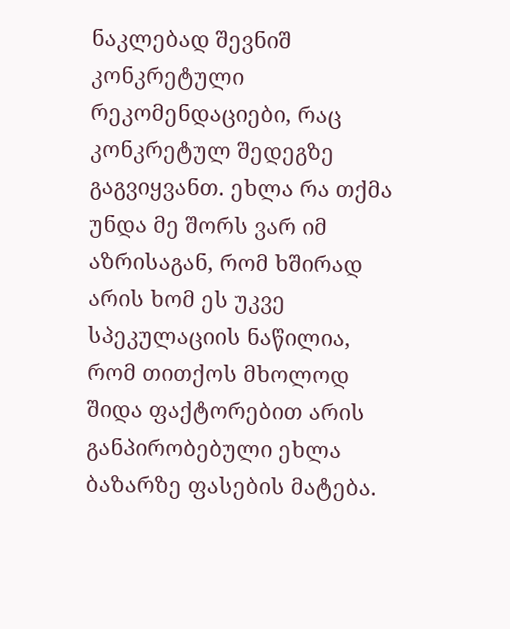ნაკლებად შევნიშ კონკრეტული რეკომენდაციები, რაც კონკრეტულ შედეგზე გაგვიყვანთ. ეხლა რა თქმა უნდა მე შორს ვარ იმ აზრისაგან, რომ ხშირად არის ხომ ეს უკვე სპეკულაციის ნაწილია, რომ თითქოს მხოლოდ შიდა ფაქტორებით არის განპირობებული ეხლა ბაზარზე ფასების მატება.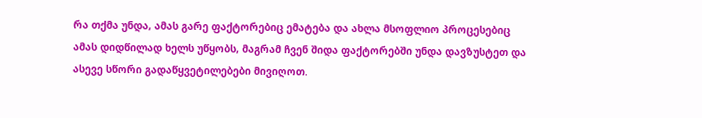რა თქმა უნდა, ამას გარე ფაქტორებიც ემატება და ახლა მსოფლიო პროცესებიც ამას დიდწილად ხელს უწყობს, მაგრამ ჩვენ შიდა ფაქტორებში უნდა დავზუსტეთ და ასევე სწორი გადაწყვეტილებები მივიღოთ.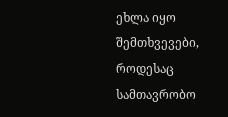ეხლა იყო შემთხვევები, როდესაც სამთავრობო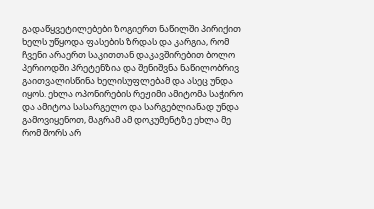გადაწყვეტილებები ზოგიერთ ნაწილში პირიქით ხელს უწყოდა ფასების ზრდას და კარგია, რომ ჩვენი არაერთ საკითთან დაკავშირებით ბოლო პერიოდში პრეტენზია და შენიშვნა ნაწილობრივ გაითვალისწინა ხელისუფლებამ და ასეც უნდა იყოს. ეხლა ოპონირების რეჟიმი ამიტომა საჭირო და ამიტოა სასარგელო და სარგებლიანად უნდა გამოვიყენოთ, მაგრამ ამ დოკუმენტზე ეხლა მე რომ შორს არ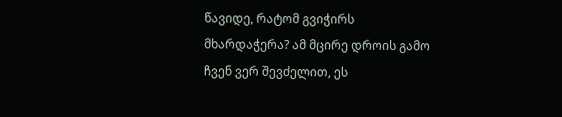წავიდე, რატომ გვიჭირს მხარდაჭერა? ამ მცირე დროის გამო ჩვენ ვერ შევძელით, ეს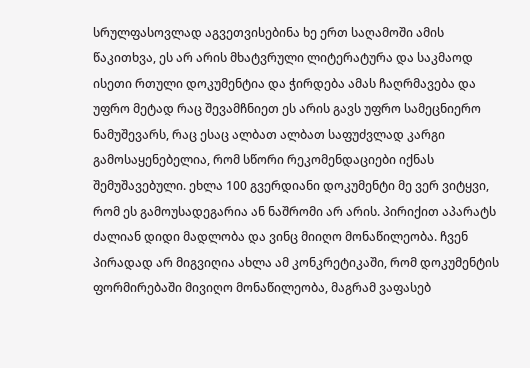სრულფასოვლად აგვეთვისებინა ხე ერთ საღამოში ამის წაკითხვა, ეს არ არის მხატვრული ლიტერატურა და საკმაოდ ისეთი რთული დოკუმენტია და ჭირდება ამას ჩაღრმავება და უფრო მეტად რაც შევამჩნიეთ ეს არის გავს უფრო სამეცნიერო ნამუშევარს, რაც ესაც ალბათ ალბათ საფუძვლად კარგი გამოსაყენებელია, რომ სწორი რეკომენდაციები იქნას შემუშავებული. ეხლა 100 გვერდიანი დოკუმენტი მე ვერ ვიტყვი, რომ ეს გამოუსადეგარია ან ნაშრომი არ არის. პირიქით აპარატს ძალიან დიდი მადლობა და ვინც მიიღო მონაწილეობა. ჩვენ პირადად არ მიგვიღია ახლა ამ კონკრეტიკაში, რომ დოკუმენტის ფორმირებაში მივიღო მონაწილეობა, მაგრამ ვაფასებ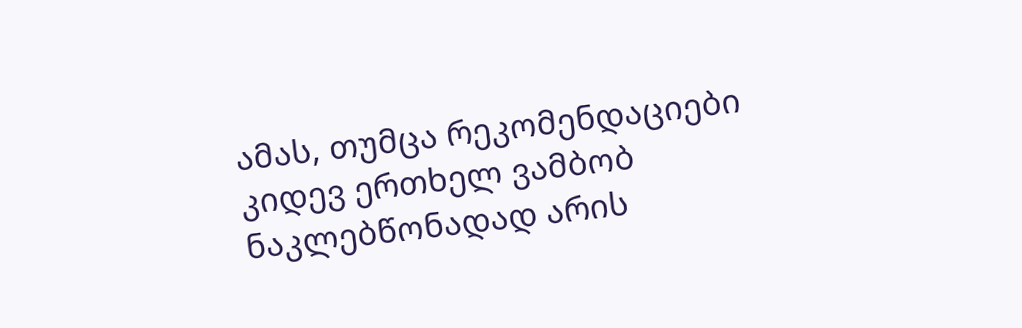ამას, თუმცა რეკომენდაციები კიდევ ერთხელ ვამბობ ნაკლებწონადად არის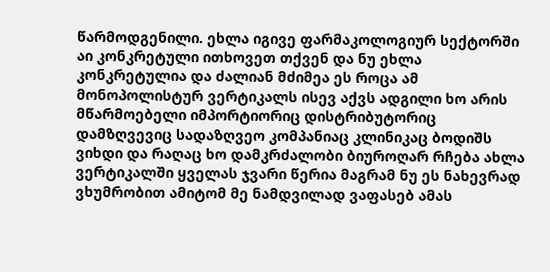წარმოდგენილი. ეხლა იგივე ფარმაკოლოგიურ სექტორში აი კონკრეტული ითხოვეთ თქვენ და ნუ ეხლა კონკრეტულია და ძალიან მძიმეა ეს როცა ამ მონოპოლისტურ ვერტიკალს ისევ აქვს ადგილი ხო არის მწარმოებელი იმპორტიორიც დისტრიბუტორიც დამზღვევიც სადაზღვეო კომპანიაც კლინიკაც ბოდიშს ვიხდი და რაღაც ხო დამკრძალობი ბიუროღარ რჩება ახლა ვერტიკალში ყველას ჯვარი წერია მაგრამ ნუ ეს ნახევრად ვხუმრობით ამიტომ მე ნამდვილად ვაფასებ ამას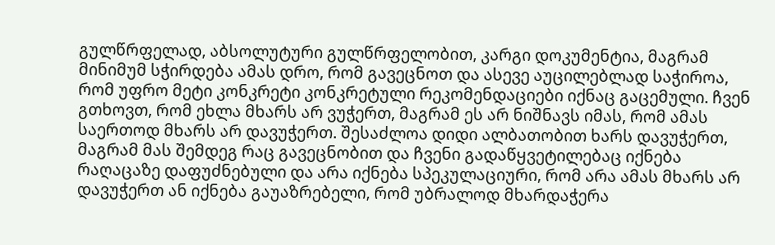გულწრფელად, აბსოლუტური გულწრფელობით, კარგი დოკუმენტია, მაგრამ მინიმუმ სჭირდება ამას დრო, რომ გავეცნოთ და ასევე აუცილებლად საჭიროა, რომ უფრო მეტი კონკრეტი კონკრეტული რეკომენდაციები იქნაც გაცემული. ჩვენ გთხოვთ, რომ ეხლა მხარს არ ვუჭერთ, მაგრამ ეს არ ნიშნავს იმას, რომ ამას საერთოდ მხარს არ დავუჭერთ. შესაძლოა დიდი ალბათობით ხარს დავუჭერთ, მაგრამ მას შემდეგ რაც გავეცნობით და ჩვენი გადაწყვეტილებაც იქნება რაღაცაზე დაფუძნებული და არა იქნება სპეკულაციური, რომ არა ამას მხარს არ დავუჭერთ ან იქნება გაუაზრებელი, რომ უბრალოდ მხარდაჭერა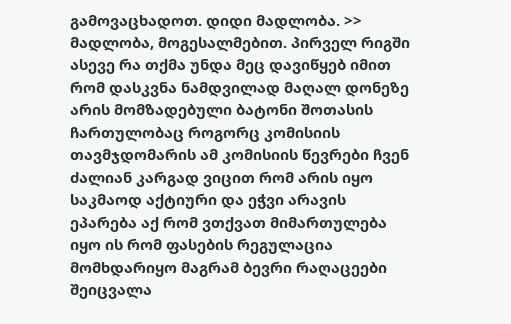გამოვაცხადოთ. დიდი მადლობა. >> მადლობა, მოგესალმებით. პირველ რიგში ასევე რა თქმა უნდა მეც დავიწყებ იმით რომ დასკვნა ნამდვილად მაღალ დონეზე არის მომზადებული ბატონი შოთასის ჩართულობაც როგორც კომისიის თავმჯდომარის ამ კომისიის წევრები ჩვენ ძალიან კარგად ვიცით რომ არის იყო საკმაოდ აქტიური და ეჭვი არავის ეპარება აქ რომ ვთქვათ მიმართულება იყო ის რომ ფასების რეგულაცია მომხდარიყო მაგრამ ბევრი რაღაცეები შეიცვალა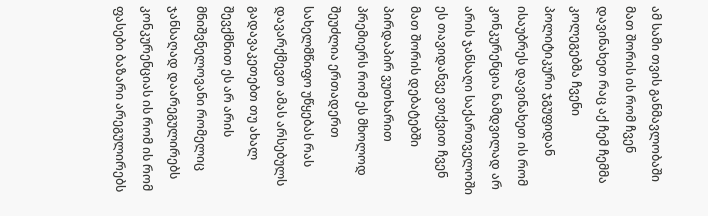ამ სამი თვის განმავლობაში მათ შორის ის რომ ჩვენ დავინახეთ რაც აქ ჩემ ჩემმა კოლეგებმა ჩვენი პოლიტიკური ჯგუფიდან ისაუბრეს დავინახეთ ის რომ კონკურენცია ნამდვილად არ არის ჯანსაღი საქართველოში ეს თავიდანვე ვთქვით ჩვენ მათ შორის დებატებში პირდაპირ ვუთხარით პრემიერს რომ ეს მხოლოდ შეუძლია ერთადერთ სახელმწიფო უწყებას რას დავარქმევთ ამას არსებულს გადავაკეთებთ თუ ახალ შევქმნით ეს არ არის მნიშვნელოვანი რომელიც ჯანსაღად დაარეგულირებს კონკურენციას ის რომ ის რომ ფასები ბაზარი არეგულირებს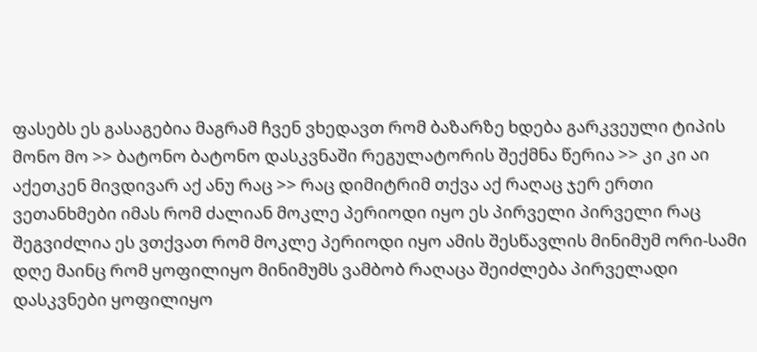ფასებს ეს გასაგებია მაგრამ ჩვენ ვხედავთ რომ ბაზარზე ხდება გარკვეული ტიპის მონო მო >> ბატონო ბატონო დასკვნაში რეგულატორის შექმნა წერია >> კი კი აი აქეთკენ მივდივარ აქ ანუ რაც >> რაც დიმიტრიმ თქვა აქ რაღაც ჯერ ერთი ვეთანხმები იმას რომ ძალიან მოკლე პერიოდი იყო ეს პირველი პირველი რაც შეგვიძლია ეს ვთქვათ რომ მოკლე პერიოდი იყო ამის შესწავლის მინიმუმ ორი-სამი დღე მაინც რომ ყოფილიყო მინიმუმს ვამბობ რაღაცა შეიძლება პირველადი დასკვნები ყოფილიყო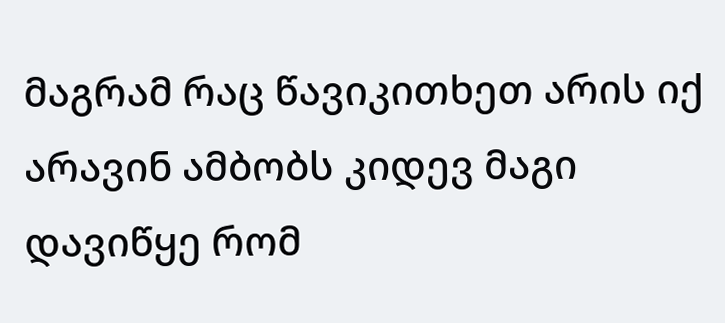მაგრამ რაც წავიკითხეთ არის იქ არავინ ამბობს კიდევ მაგი დავიწყე რომ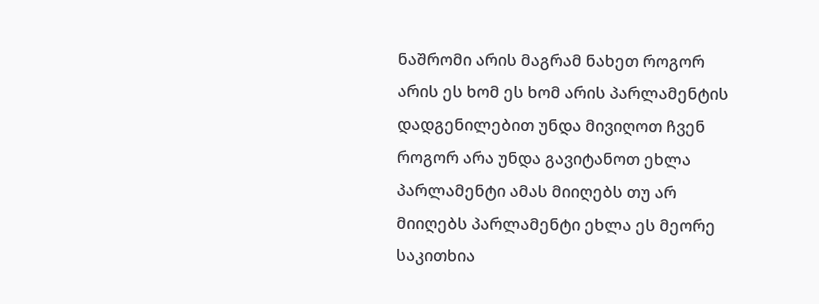ნაშრომი არის მაგრამ ნახეთ როგორ არის ეს ხომ ეს ხომ არის პარლამენტის დადგენილებით უნდა მივიღოთ ჩვენ როგორ არა უნდა გავიტანოთ ეხლა პარლამენტი ამას მიიღებს თუ არ მიიღებს პარლამენტი ეხლა ეს მეორე საკითხია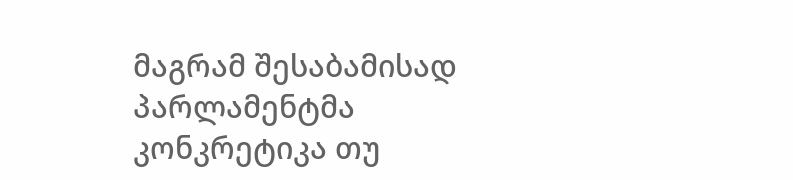მაგრამ შესაბამისად პარლამენტმა კონკრეტიკა თუ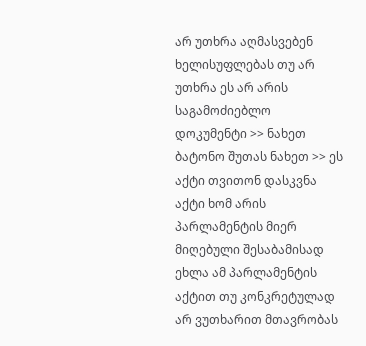არ უთხრა აღმასვებენ ხელისუფლებას თუ არ უთხრა ეს არ არის საგამოძიებლო დოკუმენტი >> ნახეთ ბატონო შუთას ნახეთ >> ეს აქტი თვითონ დასკვნა აქტი ხომ არის პარლამენტის მიერ მიღებული შესაბამისად ეხლა ამ პარლამენტის აქტით თუ კონკრეტულად არ ვუთხარით მთავრობას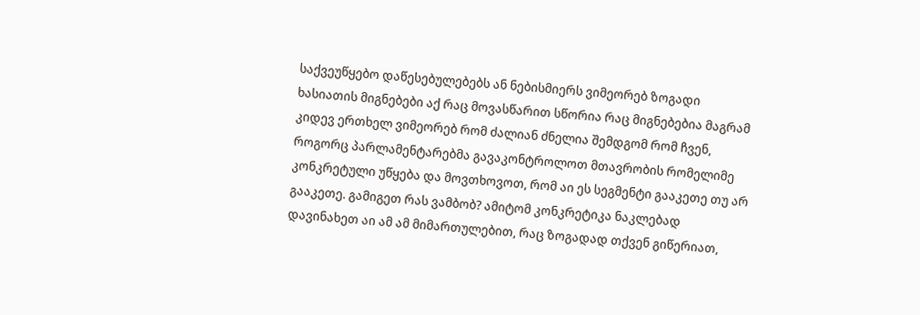საქვეუწყებო დაწესებულებებს ან ნებისმიერს ვიმეორებ ზოგადი ხასიათის მიგნებები აქ რაც მოვასწარით სწორია რაც მიგნებებია მაგრამ კიდევ ერთხელ ვიმეორებ რომ ძალიან ძნელია შემდგომ რომ ჩვენ, როგორც პარლამენტარებმა გავაკონტროლოთ მთავრობის რომელიმე კონკრეტული უწყება და მოვთხოვოთ, რომ აი ეს სეგმენტი გააკეთე თუ არ გააკეთე. გამიგეთ რას ვამბობ? ამიტომ კონკრეტიკა ნაკლებად დავინახეთ აი ამ ამ მიმართულებით, რაც ზოგადად თქვენ გიწერიათ,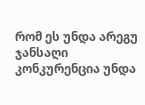რომ ეს უნდა არეგუ ჯანსაღი კონკურენცია უნდა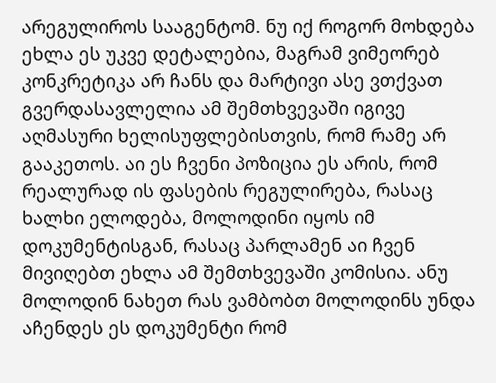არეგულიროს სააგენტომ. ნუ იქ როგორ მოხდება ეხლა ეს უკვე დეტალებია, მაგრამ ვიმეორებ კონკრეტიკა არ ჩანს და მარტივი ასე ვთქვათ გვერდასავლელია ამ შემთხვევაში იგივე აღმასური ხელისუფლებისთვის, რომ რამე არ გააკეთოს. აი ეს ჩვენი პოზიცია ეს არის, რომ რეალურად ის ფასების რეგულირება, რასაც ხალხი ელოდება, მოლოდინი იყოს იმ დოკუმენტისგან, რასაც პარლამენ აი ჩვენ მივიღებთ ეხლა ამ შემთხვევაში კომისია. ანუ მოლოდინ ნახეთ რას ვამბობთ მოლოდინს უნდა აჩენდეს ეს დოკუმენტი რომ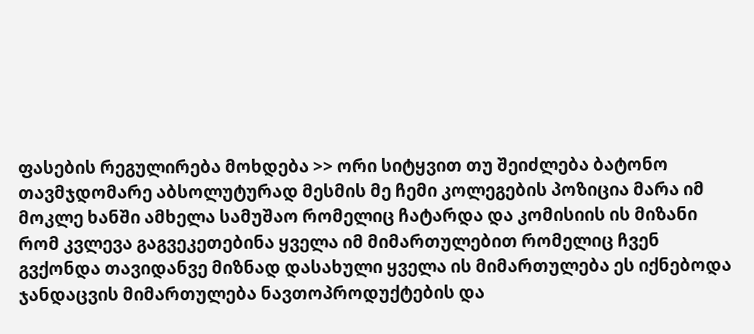ფასების რეგულირება მოხდება >> ორი სიტყვით თუ შეიძლება ბატონო თავმჯდომარე აბსოლუტურად მესმის მე ჩემი კოლეგების პოზიცია მარა იმ მოკლე ხანში ამხელა სამუშაო რომელიც ჩატარდა და კომისიის ის მიზანი რომ კვლევა გაგვეკეთებინა ყველა იმ მიმართულებით რომელიც ჩვენ გვქონდა თავიდანვე მიზნად დასახული ყველა ის მიმართულება ეს იქნებოდა ჯანდაცვის მიმართულება ნავთოპროდუქტების და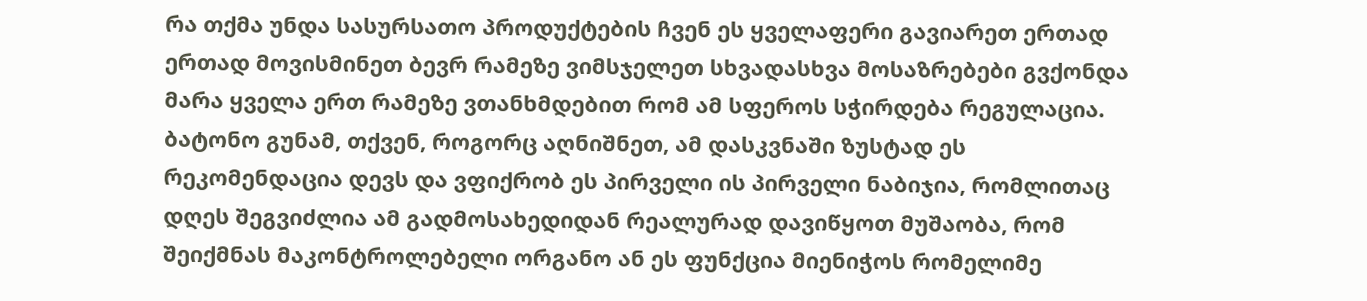რა თქმა უნდა სასურსათო პროდუქტების ჩვენ ეს ყველაფერი გავიარეთ ერთად ერთად მოვისმინეთ ბევრ რამეზე ვიმსჯელეთ სხვადასხვა მოსაზრებები გვქონდა მარა ყველა ერთ რამეზე ვთანხმდებით რომ ამ სფეროს სჭირდება რეგულაცია. ბატონო გუნამ, თქვენ, როგორც აღნიშნეთ, ამ დასკვნაში ზუსტად ეს რეკომენდაცია დევს და ვფიქრობ ეს პირველი ის პირველი ნაბიჯია, რომლითაც დღეს შეგვიძლია ამ გადმოსახედიდან რეალურად დავიწყოთ მუშაობა, რომ შეიქმნას მაკონტროლებელი ორგანო ან ეს ფუნქცია მიენიჭოს რომელიმე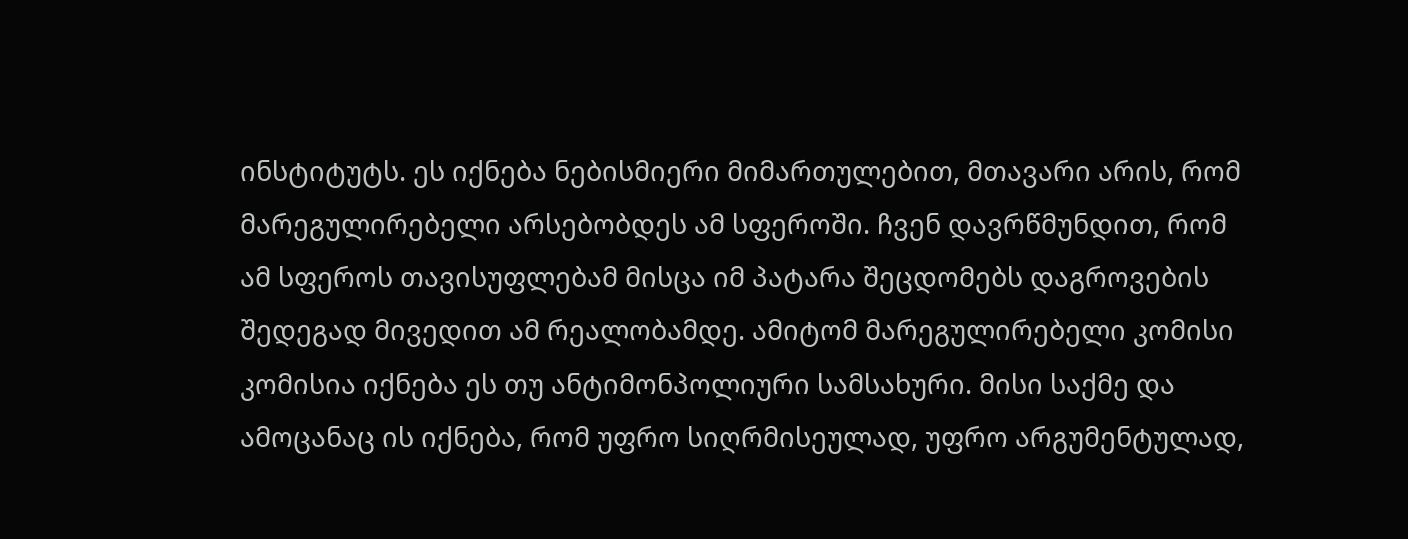ინსტიტუტს. ეს იქნება ნებისმიერი მიმართულებით, მთავარი არის, რომ მარეგულირებელი არსებობდეს ამ სფეროში. ჩვენ დავრწმუნდით, რომ ამ სფეროს თავისუფლებამ მისცა იმ პატარა შეცდომებს დაგროვების შედეგად მივედით ამ რეალობამდე. ამიტომ მარეგულირებელი კომისი კომისია იქნება ეს თუ ანტიმონპოლიური სამსახური. მისი საქმე და ამოცანაც ის იქნება, რომ უფრო სიღრმისეულად, უფრო არგუმენტულად,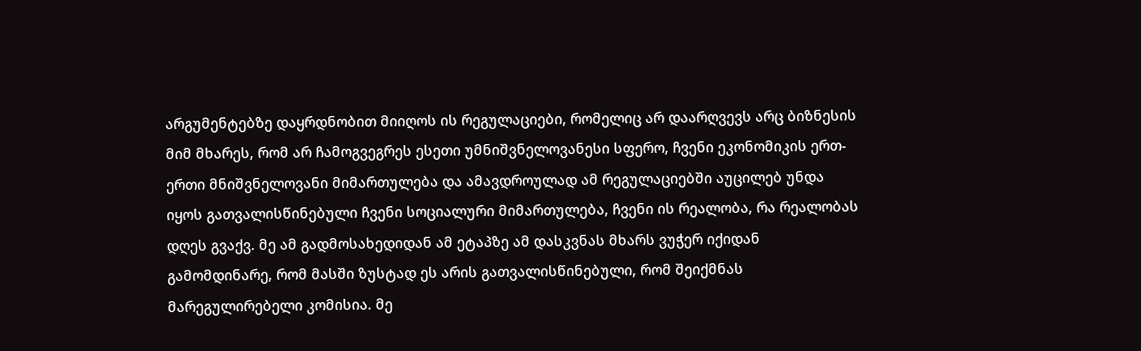არგუმენტებზე დაყრდნობით მიიღოს ის რეგულაციები, რომელიც არ დაარღვევს არც ბიზნესის მიმ მხარეს, რომ არ ჩამოგვეგრეს ესეთი უმნიშვნელოვანესი სფერო, ჩვენი ეკონომიკის ერთ-ერთი მნიშვნელოვანი მიმართულება და ამავდროულად ამ რეგულაციებში აუცილებ უნდა იყოს გათვალისწინებული ჩვენი სოციალური მიმართულება, ჩვენი ის რეალობა, რა რეალობას დღეს გვაქვ. მე ამ გადმოსახედიდან ამ ეტაპზე ამ დასკვნას მხარს ვუჭერ იქიდან გამომდინარე, რომ მასში ზუსტად ეს არის გათვალისწინებული, რომ შეიქმნას მარეგულირებელი კომისია. მე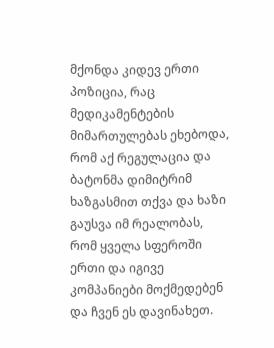მქონდა კიდევ ერთი პოზიცია, რაც მედიკამენტების მიმართულებას ეხებოდა, რომ აქ რეგულაცია და ბატონმა დიმიტრიმ ხაზგასმით თქვა და ხაზი გაუსვა იმ რეალობას, რომ ყველა სფეროში ერთი და იგივე კომპანიები მოქმედებენ და ჩვენ ეს დავინახეთ.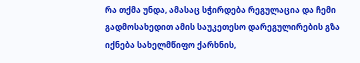რა თქმა უნდა, ამასაც სჭირდება რეგულაცია და ჩემი გადმოსახედით ამის საუკეთესო დარეგულირების გზა იქნება სახელმწიფო ქარხნის,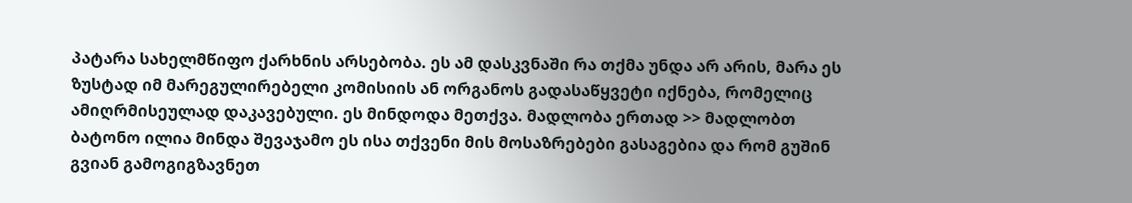პატარა სახელმწიფო ქარხნის არსებობა. ეს ამ დასკვნაში რა თქმა უნდა არ არის, მარა ეს ზუსტად იმ მარეგულირებელი კომისიის ან ორგანოს გადასაწყვეტი იქნება, რომელიც ამიღრმისეულად დაკავებული. ეს მინდოდა მეთქვა. მადლობა ერთად >> მადლობთ ბატონო ილია მინდა შევაჯამო ეს ისა თქვენი მის მოსაზრებები გასაგებია და რომ გუშინ გვიან გამოგიგზავნეთ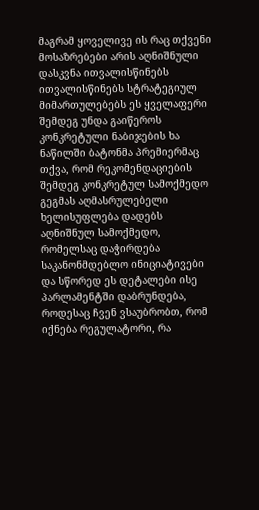მაგრამ ყოველივე ის რაც თქვენი მოსაზრებები არის აღნიშნული დასკვნა ითვალისწინებს ითვალისწინებს სტრატეგიულ მიმართულებებს ეს ყველაფერი შემდეგ უნდა გაიწეროს კონკრეტული ნაბიჯების ხა ნაწილში ბატონმა პრემიერმაც თქვა, რომ რეკომენდაციების შემდეგ კონკრეტულ სამოქმედო გეგმას აღმასრულებელი ხელისუფლება დადებს აღნიშნულ სამოქმედო, რომელსაც დაჭირდება საკანონმდებლო ინიციატივები და სწორედ ეს დეტალები ისე პარლამენტში დაბრუნდება, როდესაც ჩვენ ვსაუბრობთ, რომ იქნება რეგულატორი, რა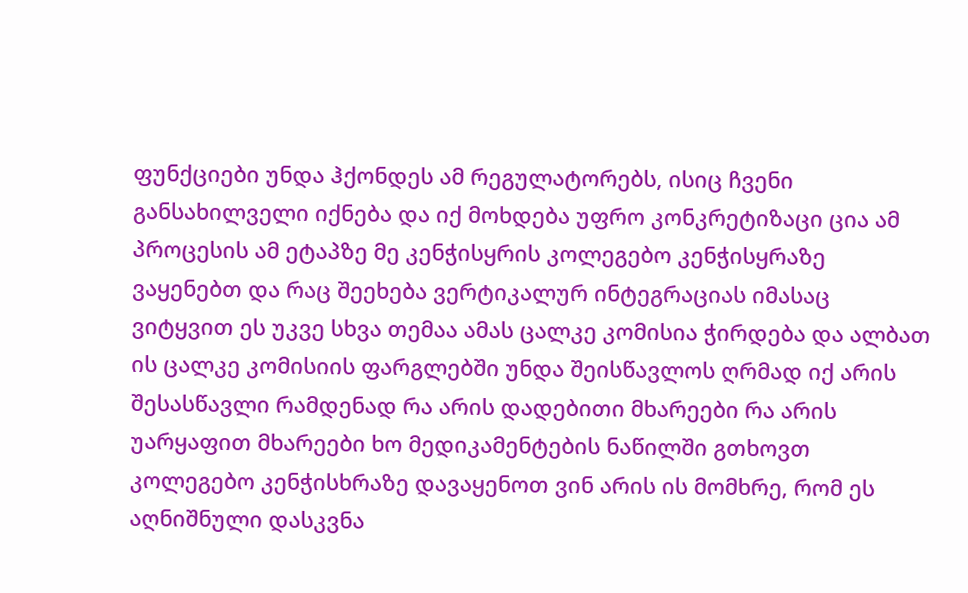ფუნქციები უნდა ჰქონდეს ამ რეგულატორებს, ისიც ჩვენი განსახილველი იქნება და იქ მოხდება უფრო კონკრეტიზაცი ცია ამ პროცესის ამ ეტაპზე მე კენჭისყრის კოლეგებო კენჭისყრაზე ვაყენებთ და რაც შეეხება ვერტიკალურ ინტეგრაციას იმასაც ვიტყვით ეს უკვე სხვა თემაა ამას ცალკე კომისია ჭირდება და ალბათ ის ცალკე კომისიის ფარგლებში უნდა შეისწავლოს ღრმად იქ არის შესასწავლი რამდენად რა არის დადებითი მხარეები რა არის უარყაფით მხარეები ხო მედიკამენტების ნაწილში გთხოვთ კოლეგებო კენჭისხრაზე დავაყენოთ ვინ არის ის მომხრე, რომ ეს აღნიშნული დასკვნა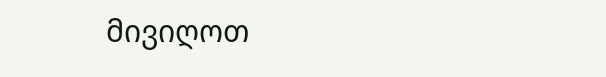მივიღოთ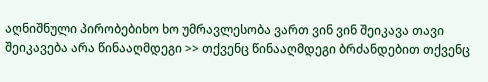აღნიშნული პირობებიხო ხო უმრავლესობა ვართ ვინ ვინ შეიკავა თავი შეიკავება არა წინააღმდეგი >> თქვენც წინააღმდეგი ბრძანდებით თქვენც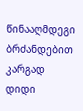წინააღმდეგი ბრძანდებით კარგად დიდი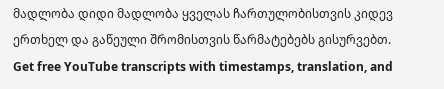მადლობა დიდი მადლობა ყველას ჩართულობისთვის კიდევ ერთხელ და გაწეული შრომისთვის წარმატებებს გისურვებთ.
Get free YouTube transcripts with timestamps, translation, and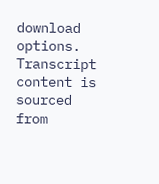download options.
Transcript content is sourced from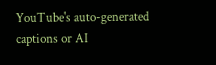YouTube's auto-generated captions or AI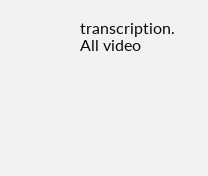transcription. All video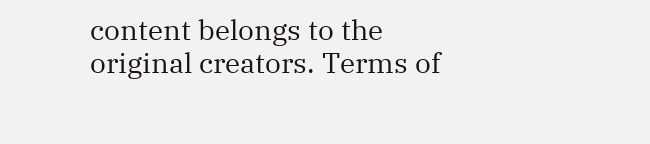content belongs to the original creators. Terms of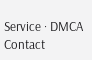Service · DMCA Contact